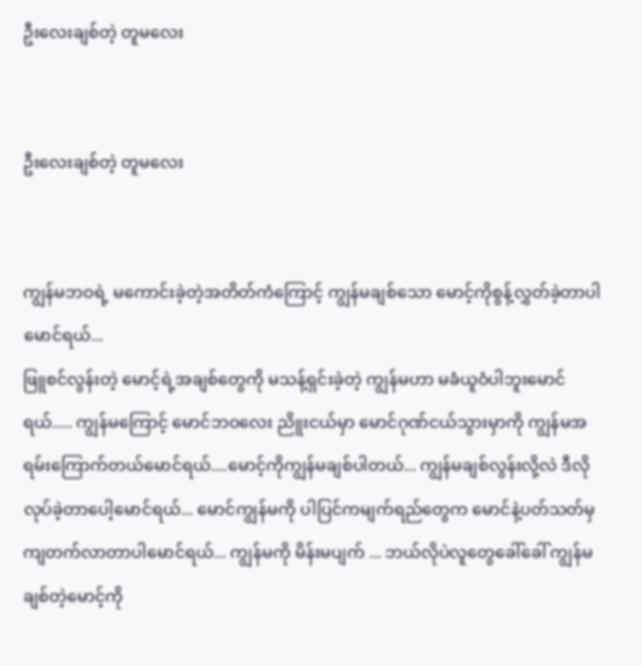ဦးလေးချစ်တဲ့ တူမလေး


ဦးလေးချစ်တဲ့ တူမလေး


ကျွန်မဘဝရဲ့ မကောင်းခဲ့တဲ့အတိတ်ကံကြောင့် ကျွန်မချစ်သော မောင့်ကိုစွန့်လွှတ်ခဲ့တာပါမောင်ရယ်...
ဖြူစင်လွန်းတဲ့ မောင့်ရဲ့အချစ်တွေကို မသန့်ရှင်းခဲ့တဲ့ ကျွန်မဟာ မခံယူဝံပါဘူးမောင်ရယ်..... ကျွန်မကြောင့် မောင်ဘဝလေး ညိူးငယ်မှာ မောင်ဂုဏ်ငယ်သွားမှာကို ကျွန်မအရမ်းကြောက်တယ်မောင်ရယ်....မောင့်ကိုကျွန်မချစ်ပါတယ်... ကျွန်မချစ်လွန်းလို့လဲ ဒီလိုလုပ်ခဲ့တာပေါ့မောင်ရယ်... မောင်ကျွန်မကို ပါပြင်ကမျက်ရည်တွေက မောင်နဲ့ပတ်သတ်မှ ကျတက်လာတာပါမောင်ရယ်... ကျွန်မကို မိန်းမပျက် ... ဘယ်လိုပဲလူတွေခေါ်ခေါ် ကျွန်မချစ်တဲ့မောင့်ကို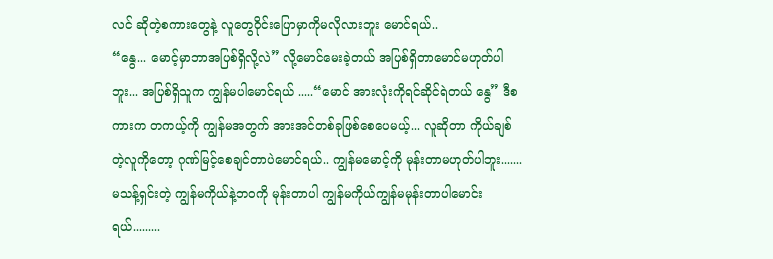လင် ဆိုတဲ့စကားတွေနဲ့ လူတွေဝိုင်းပြောမှာကိုမလိုလားဘူး မောင်ရယ်..
“နွေ... မောင့်မှာဘာအပြစ်ရှိလို့လဲ” လို့မောင်မေးခဲ့တယ် အပြစ်ရှိတာမောင်မဟုတ်ပါဘူး... အပြစ်ရှိသူက ကျွန်မပါမောင်ရယ် .....“မောင် အားလုံးကိုရင်ဆိုင်ရဲတယ် နွေ” ဒီစကားက တကယ့်ကို ကျွန်မအတွက် အားအင်တစ်ခုဖြစ်စေပေမယ့်... လူဆိုတာ ကိုယ်ချစ်တဲ့လူကိုတော့ ဂုဏ်မြင့်စေချင်တာပဲမောင်ရယ်.. ကျွန်မမောင့်ကို မုန်းတာမဟုတ်ပါဘူး....... မသန့်ရှင်းတဲ့ ကျွန်မကိုယ်နဲ့ဘဝကို မုန်းတာပါ ကျွန်မကိုယ်ကျွန်မမုန်းတာပါမောင်းရယ်.........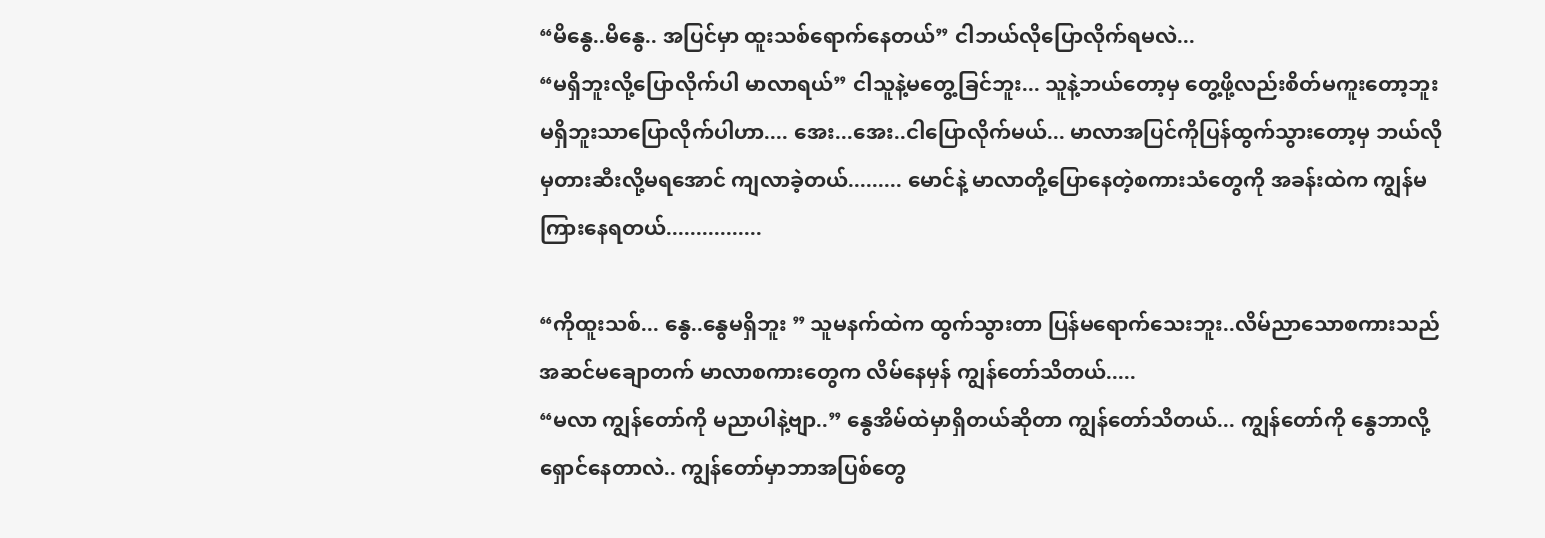“မိနွေ..မိနွေ.. အပြင်မှာ ထူးသစ်ရောက်နေတယ်” ငါဘယ်လိုပြောလိုက်ရမလဲ...
“မရှိဘူးလို့ပြောလိုက်ပါ မာလာရယ်” ငါသူနဲ့မတွေ့ခြင်ဘူး... သူနဲ့ဘယ်တော့မှ တွေ့ဖို့လည်းစိတ်မကူးတော့ဘူး မရှိဘူးသာပြောလိုက်ပါဟာ.... အေး...အေး..ငါပြောလိုက်မယ်... မာလာအပြင်ကိုပြန်ထွက်သွားတော့မှ ဘယ်လိုမှတားဆီးလို့မရအောင် ကျလာခဲ့တယ်......... မောင်နဲ့ မာလာတို့ပြောနေတဲ့စကားသံတွေကို အခန်းထဲက ကျွန်မကြားနေရတယ်................

“ကိုထူးသစ်... နွေ..နွေမရှိဘူး ” သူမနက်ထဲက ထွက်သွားတာ ပြန်မရောက်သေးဘူး..လိမ်ညာသောစကားသည် အဆင်မချောတက် မာလာစကားတွေက လိမ်နေမှန် ကျွန်တော်သိတယ်.....
“မလာ ကျွန်တော်ကို မညာပါနဲ့ဗျာ..” နွေအိမ်ထဲမှာရှိတယ်ဆိုတာ ကျွန်တော်သိတယ်... ကျွန်တော်ကို နွေဘာလို့ရှောင်နေတာလဲ.. ကျွန်တော်မှာဘာအပြစ်တွေ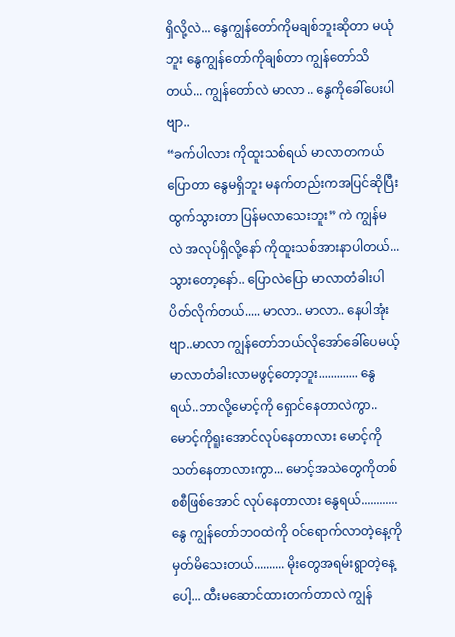ရှိလို့လဲ... နွေကျွန်တော်ကိုမချစ်ဘူးဆိုတာ မယုံဘူး နွေကျွန်တော်ကိုချစ်တာ ကျွန်တော်သိတယ်... ကျွန်တော်လဲ မာလာ .. နွေကိုခေါ်ပေးပါဗျာ..
“ခက်ပါလား ကိုထူးသစ်ရယ် မာလာတကယ်ပြောတာ နွေမရှိဘူး မနက်တည်းကအပြင်ဆိုပြီး ထွက်သွားတာ ပြန်မလာသေးဘူး” ကဲ ကျွန်မလဲ အလုပ်ရှိလို့နော် ကိုထူးသစ်အားနာပါတယ်... သွားတော့နော်.. ပြောလဲပြော မာလာတံခါးပါပိတ်လိုက်တယ်..... မာလာ.. မာလာ.. နေပါအုံးဗျာ..မာလာ ကျွန်တော်ဘယ်လိုအော်ခေါ်ပေမယ့် မာလာတံခါးလာမဖွင့်တော့ဘူး............. နွေရယ်..ဘာလို့မောင့်ကို ရှောင်နေတာလဲကွာ.. မောင့်ကိုရူးအောင်လုပ်နေတာလား မောင့်ကိုသတ်နေတာလားကွာ... မောင့်အသဲတွေကိုတစ်စစီဖြစ်အောင် လုပ်နေတာလား နွေရယ်............
နွေ ကျွန်တော်ဘဝထဲကို ဝင်ရောက်လာတဲ့နေ့ကို မှတ်မိသေးတယ်.......... မိုးတွေအရမ်းရွာတဲ့နေ့ပေါ့... ထီးမဆောင်ထားတက်တာလဲ ကျွန်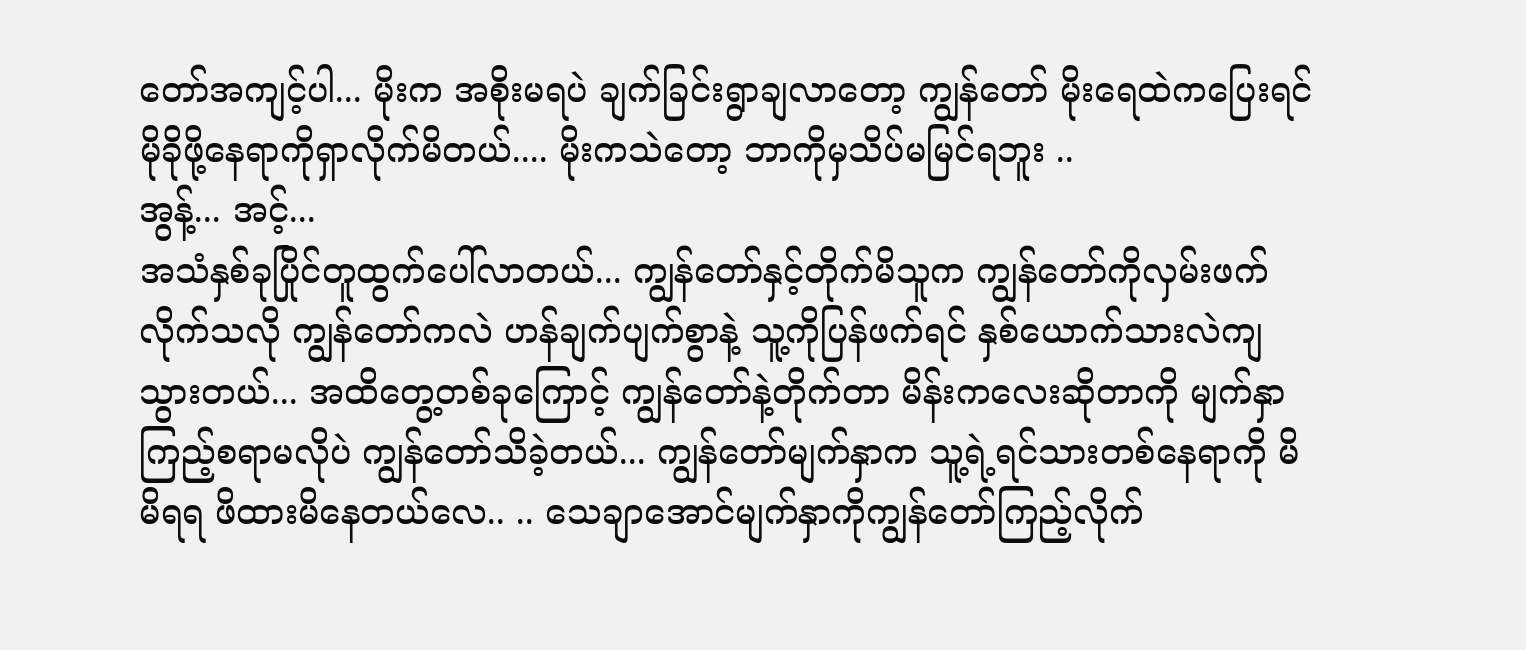တော်အကျင့်ပါ... မိုးက အစိုးမရပဲ ချက်ခြင်းရွာချလာတော့ ကျွန်တော် မိုးရေထဲကပြေးရင် မိုခိုဖို့နေရာကိုရှာလိုက်မိတယ်.... မိုးကသဲတော့ ဘာကိုမှသိပ်မမြင်ရဘူး ..
အွန့်... အင့်...
အသံနှစ်ခုပြိုင်တူထွက်ပေါ်လာတယ်... ကျွန်တော်နှင့်တိုက်မိသူက ကျွန်တော်ကိုလှမ်းဖက်လိုက်သလို ကျွန်တော်ကလဲ ဟန်ချက်ပျက်စွာနဲ့ သူ့ကိုပြန်ဖက်ရင် နှစ်ယောက်သားလဲကျသွားတယ်... အထိတွေ့တစ်ခုကြောင့် ကျွန်တော်နဲ့တိုက်တာ မိန်းကလေးဆိုတာကို မျက်နှာကြည့်စရာမလိုပဲ ကျွန်တော်သိခဲ့တယ်... ကျွန်တော်မျက်နှာက သူ့ရဲ့ရင်သားတစ်နေရာကို မိမိရရ ဖိထားမိနေတယ်လေ.. .. သေချာအောင်မျက်နှာကိုကျွန်တော်ကြည့်လိုက်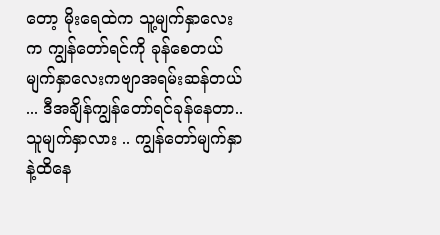တော့ မိုးရေထဲက သူ့မျက်နှာလေးက ကျွန်တော်ရင်ကို ခုန်စေတယ် မျက်နှာလေးကဗျာအရမ်းဆန်တယ် ... ဒီအချိန်ကျွန်တော်ရင်ခုန်နေတာ.. သူမျက်နှာလား .. ကျွန်တော်မျက်နှာနဲ့ထိနေ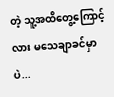တဲ့ သူ့အထိတွေ့ကြောင့်လား မသေချာခင်မှာပဲ...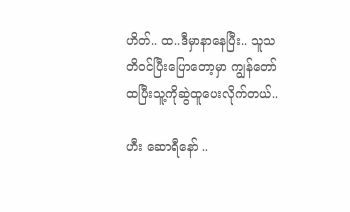ဟိတ်.. ထ..ဒီမှာနာနေပြီး.. သူသတိဝင်ပြီးပြောတော့မှာ ကျွန်တော်ထပြီးသူ့ကိုဆွဲထူပေးလိုက်တယ်..

ဟီး ဆောရီနော် ..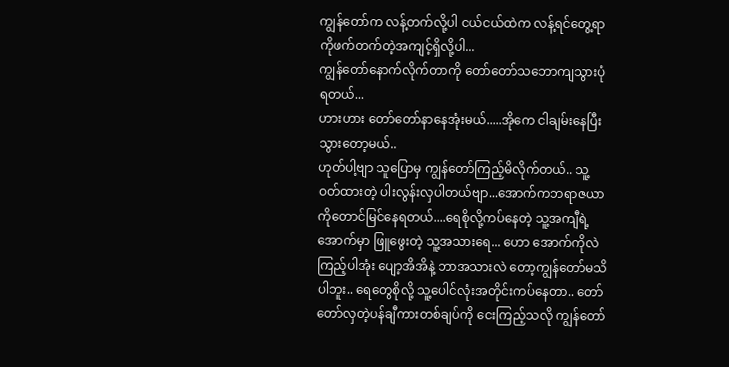ကျွန်တော်က လန့်တက်လို့ပါ ငယ်ငယ်ထဲက လန့်ရင်တွေ့ရာကိုဖက်တက်တဲ့အကျင့်ရှိလို့ပါ...
ကျွန်တော်နောက်လိုက်တာကို တော်တော်သဘောကျသွားပုံရတယ်...
ဟားဟား တော်တော်နာနေအုံးမယ်.....အိုကေ ငါချမ်းနေပြီး သွားတော့မယ်..
ဟုတ်ပါ့ဗျာ သူပြောမှ ကျွန်တော်ကြည့်မိလိုက်တယ်.. သူ့ဝတ်ထားတဲ့ ပါးလွန်းလှပါတယ်ဗျာ...အောက်ကဘရာဇယာကိုတောင်မြင်နေရတယ်....ရေစိုလို့ကပ်နေတဲ့ သူ့အကျီရဲ့အောက်မှာ ဖြူဖွေးတဲ့ သူ့အသားရေ... ဟော အောက်ကိုလဲကြည့်ပါအုံး ပျော့အိအိနဲ့ ဘာအသားလဲ တော့ကျွန်တော်မသိပါဘူး.. ရေတွေစိုလို့ သူ့ပေါင်လုံးအတိုင်းကပ်နေတာ.. တော်တော်လှတဲ့ပန်ချီကားတစ်ချပ်ကို ငေးကြည့်သလို ကျွန်တော်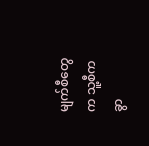မျက်စီတွေက သူ့စီကခွာ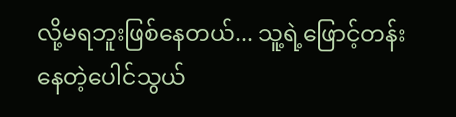လို့မရဘူးဖြစ်နေတယ်... သူ့ရဲ့ဖြောင့်တန်းနေတဲ့ပေါင်သွယ်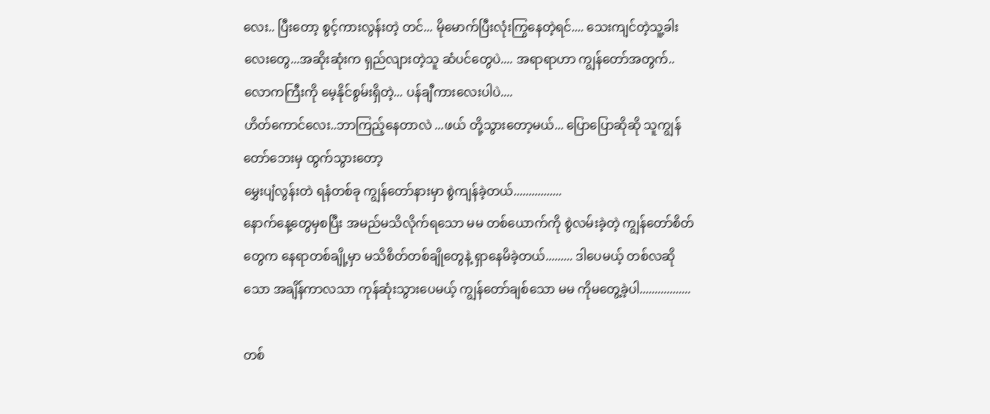လေး.. ပြီးတော့ စွင့်ကားလွန်းတဲ့ တင်... မိုမောက်ပြီးလုံးကြွနေတဲ့ရင်.... သေးကျင်တဲ့သူ့ခါးလေးတွေ...အဆိုးဆုံးက ရှည်လျားတဲ့သူ ဆံပင်တွေပဲ.... အရာရာဟာ ကျွန်တော်အတွက်.. လောကကြီးကို မေ့နိုင်စွမ်းရှိတဲ့... ပန်ချီကားလေးပါပဲ....
ဟိတ်ကောင်လေး..ဘာကြည့်နေတာလဲ ...ဖယ် တို့သွားတော့မယ်... ပြောပြောဆိုဆို သူကျွန်တော်ဘေးမှ ထွက်သွားတော့
မွှေးပျံလွန်းတဲ ရနံတစ်ခု ကျွန်တော်နားမှာ စွဲကျန်ခဲ့တယ်................
နောက်နေ့တွေမှစပြီး အမည်မသိလိုက်ရသော မမ တစ်ယောက်ကို စွဲလမ်းခဲ့တဲ့ ကျွန်တော်စိတ်တွေက နေရာတစ်ချို့မှာ မသိစိတ်တစ်ချိုတွေနဲ့ ရှာနေမိခဲ့တယ်......... ဒါပေမယ့် တစ်လဆိုသော အချိန်ကာလသာ ကုန်ဆုံးသွားပေမယ့် ကျွန်တော်ချစ်သော မမ ကိုမတွေ့ခဲ့ပါ.................

တစ်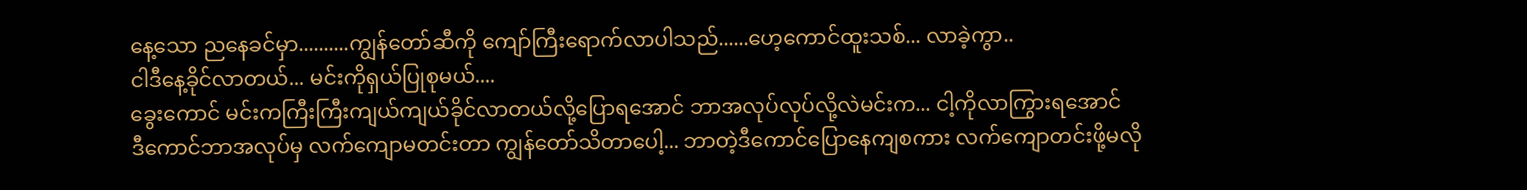နေ့သော ညနေခင်မှာ..........ကျွန်တော်ဆီကို ကျော်ကြီးရောက်လာပါသည်......ဟေ့ကောင်ထူးသစ်... လာခဲ့ကွာ..
ငါဒီနေ့ခိုင်လာတယ်... မင်းကိုရှယ်ပြုစုမယ်....
ခွေးကောင် မင်းကကြီးကြီးကျယ်ကျယ်ခိုင်လာတယ်လို့ပြောရအောင် ဘာအလုပ်လုပ်လို့လဲမင်းက... ငါ့ကိုလာကြွားရအောင်
ဒီကောင်ဘာအလုပ်မှ လက်ကျောမတင်းတာ ကျွန်တော်သိတာပေါ့... ဘာတဲ့ဒီကောင်ပြောနေကျစကား လက်ကျောတင်းဖို့မလို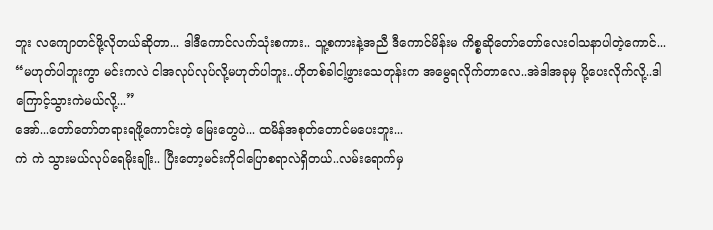ဘူး လကျောတင်ဖို့လိုတယ်ဆိုတာ... ဒါဒီကောင်လက်သုံးစကား.. သူ့စကားနဲ့အညီ ဒီကောင်မိန်းမ ကိစ္စဆိုတော်တော်လေးဝါသနာပါတဲ့ကောင်...
“မဟုတ်ပါဘူးကွာ မင်းကလဲ ငါအလုပ်လုပ်လို့မဟုတ်ပါဘူး..ဟိုတစ်ခါငါ့ဖွားသေတုန်းက အမွေရလိုက်တာလေ..အဲဒါအခုမှ ပို့ပေးလိုက်လို့..ဒါကြောင့်သွားကဲမယ်လို့...”
အော်...တော်တော်တရားရဖို့ကောင်းတဲ့ မြေးတွေပဲ... ထမိန်အစုတ်တောင်မပေးဘူး...
ကဲ ကဲ သွားမယ်လုပ်ရေမိုးချိုး.. ပြီးတော့မင်းကိုငါပြောစရာလဲရှိတယ်..လမ်းရောက်မှ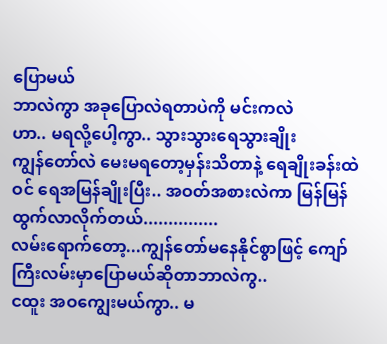ပြောမယ်
ဘာလဲကွာ အခုပြောလဲရတာပဲကို မင်းကလဲ
ဟာ.. မရလို့ပေါ့ကွာ.. သွားသွားရေသွားချိုး
ကျွန်တော်လဲ မေးမရတော့မှန်းသိတာနဲ့ ရေချိုးခန်းထဲဝင် ရေအမြန်ချိုးပြီး.. အဝတ်အစားလဲကာ မြန်မြန်ထွက်လာလိုက်တယ်...............
လမ်းရောက်တော့...ကျွန်တော်မနေနိုင်စွာဖြင့် ကျော်ကြီးလမ်းမှာပြောမယ်ဆိုတာဘာလဲကွ..
ငထူး အဝကျွေးမယ်ကွာ.. မ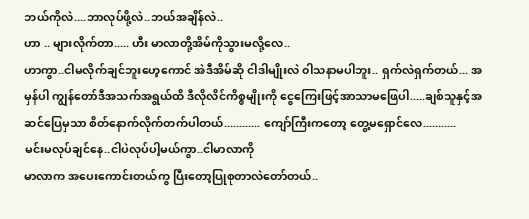ဘယ်ကိုလဲ....ဘာလုပ်ဖို့လဲ..ဘယ်အချိန်လဲ..
ဟာ .. များလိုက်တာ..... ဟီး မာလာတို့အိမ်ကိုသွားမလို့လေ..
ဟာကွာ..ငါမလိုက်ချင်ဘူးဟေ့ကောင် အဲဒီအိမ်ဆို ငါဒါမျိုးလဲ ၀ါသနာမပါဘူး.. ရှက်လဲရှက်တယ်... အမှန်ပါ ကျွန်တော်ဒီအသက်အရွယ်ထိ ဒီလိုလိင်ကိစ္စမျိုးကို ငွေကြေးဖြင့်အာသာမဖြေပါ.....ချစ်သူနှင့်အဆင်ပြေမှသာ စိတ်နောက်လိုက်တက်ပါတယ်............ ကျော်ကြီးကတော့ တွေ့မရှောင်လေ...........
မင်းမလုပ်ချင်နေ..ငါပဲလုပ်ပါ့မယ်ကွာ..ငါမာလာကို
မာလာက အပေးကောင်းတယ်ကွ ပြီးတော့ပြုစုတာလဲတော်တယ်..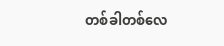တစ်ခါတစ်လေ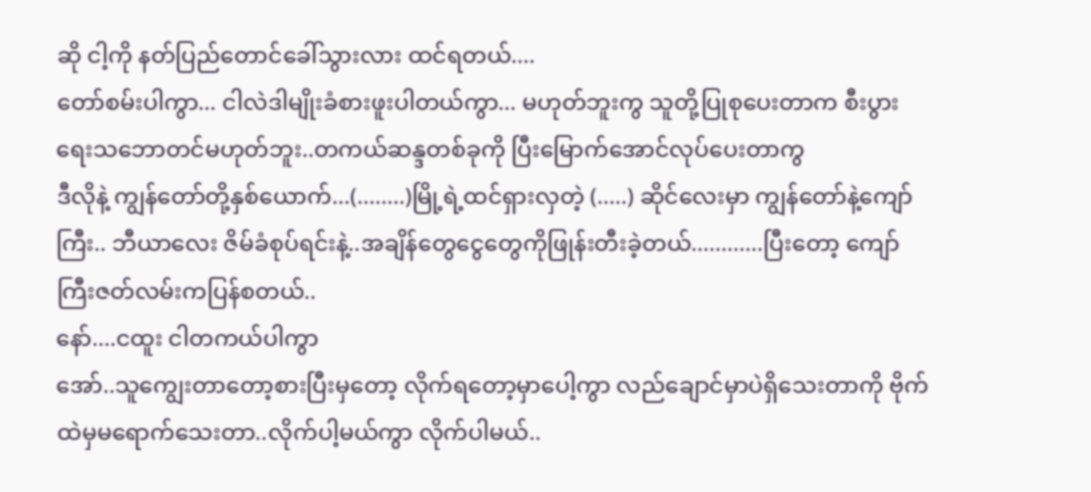ဆို ငါ့ကို နတ်ပြည်တောင်ခေါ်သွားလား ထင်ရတယ်....
တော်စမ်းပါကွာ... ငါလဲဒါမျိုးခံစားဖူးပါတယ်ကွာ... မဟုတ်ဘူးကွ သူတို့ပြုစုပေးတာက စီးပွားရေးသဘောတင်မဟုတ်ဘူး..တကယ်ဆန္ဒတစ်ခုကို ပြီးမြောက်အောင်လုပ်ပေးတာကွ
ဒီလိုနဲ့ ကျွန်တော်တို့နှစ်ယောက်...(........)မြို့ရဲ့ထင်ရှားလှတဲ့ (.....) ဆိုင်လေးမှာ ကျွန်တော်နဲ့ကျော်ကြီး.. ဘီယာလေး ဇိမ်ခံစုပ်ရင်းနဲ့..အချိန်တွေငွေတွေကိုဖြုန်းတီးခဲ့တယ်............ပြီးတော့ ကျော်ကြီးဇတ်လမ်းကပြန်စတယ်..
နော်....ငထူး ငါတကယ်ပါကွာ
အော်..သူကျွေးတာတော့စားပြီးမှတော့ လိုက်ရတော့မှာပေါ့ကွာ လည်ချောင်မှာပဲရှိသေးတာကို ဗိုက်ထဲမှမရောက်သေးတာ..လိုက်ပါ့မယ်ကွာ လိုက်ပါမယ်..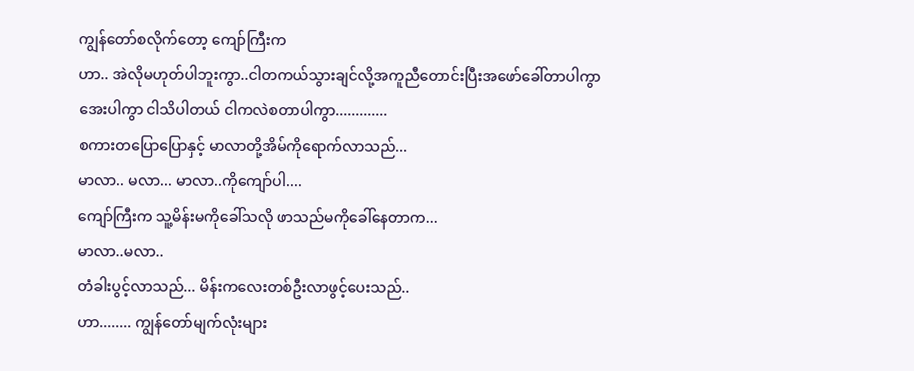ကျွန်တော်စလိုက်တော့ ကျော်ကြီးက
ဟာ.. အဲလိုမဟုတ်ပါဘူးကွာ..ငါတကယ်သွားချင်လို့အကူညီတောင်းပြီးအဖော်ခေါ်တာပါကွာ
အေးပါကွာ ငါသိပါတယ် ငါကလဲစတာပါကွာ.............
စကားတပြောပြောနှင့် မာလာတို့အိမ်ကိုရောက်လာသည်...
မာလာ.. မလာ... မာလာ..ကိုကျော်ပါ....
ကျော်ကြီးက သူ့မိန်းမကိုခေါ်သလို ဖာသည်မကိုခေါ်နေတာက...
မာလာ..မလာ..
တံခါးပွင့်လာသည်... မိန်းကလေးတစ်ဦးလာဖွင့်ပေးသည်..
ဟာ........ ကျွန်တော်မျက်လုံးများ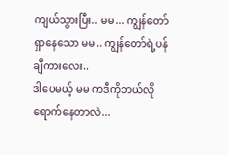ကျယ်သွားပြီး.. မမ... ကျွန်တော်ရှာနေသော မမ.. ကျွန်တော်ရဲ့ပန်ချီကားလေး..
ဒါပေမယ့် မမ ကဒီကိုဘယ်လိုရောက်နေတာလဲ...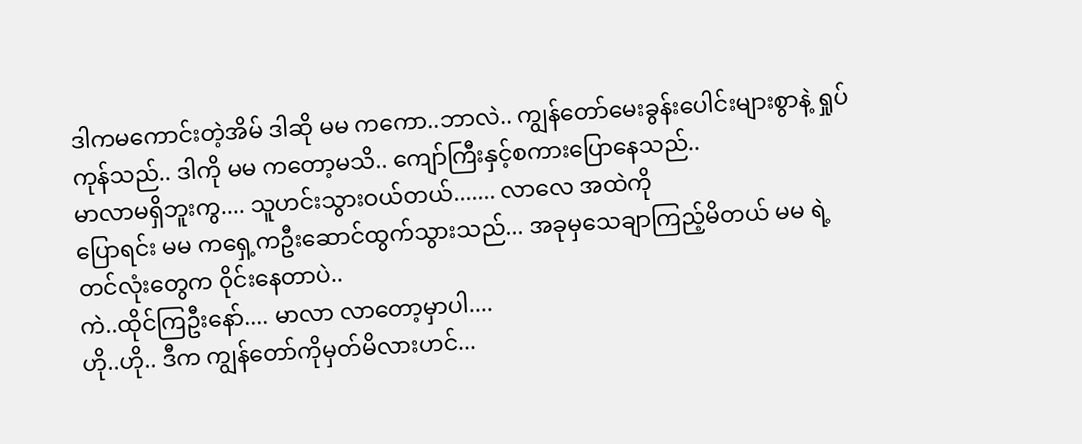ဒါကမကောင်းတဲ့အိမ် ဒါဆို မမ ကကော..ဘာလဲ.. ကျွန်တော်မေးခွန်းပေါင်းများစွာနဲ့ ရှုပ်ကုန်သည်.. ဒါကို မမ ကတော့မသိ.. ကျော်ကြီးနှင့်စကားပြောနေသည်..
မာလာမရှိဘူးကွ.... သူဟင်းသွားဝယ်တယ်....... လာလေ အထဲကို
ပြောရင်း မမ ကရှေ့ကဦးဆောင်ထွက်သွားသည်... အခုမှသေချာကြည့်မိတယ် မမ ရဲ့တင်လုံးတွေက ၀ိုင်းနေတာပဲ..
ကဲ..ထိုင်ကြဦးနော်.... မာလာ လာတော့မှာပါ....
ဟို..ဟို.. ဒီက ကျွန်တော်ကိုမှတ်မိလားဟင်...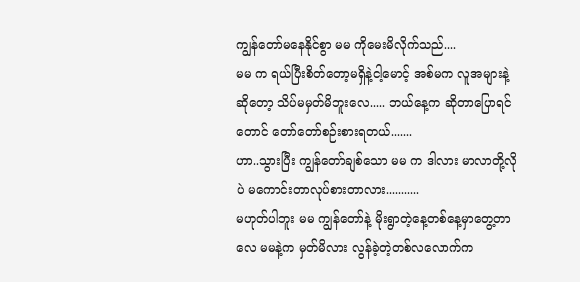ကျွန်တော်မနေနိုင်စွာ မမ ကိုမေးမိလိုက်သည်....
မမ က ရယ်ပြီးစိတ်တော့မရှိနဲ့ငါ့မောင့် အစ်မက လူအများနဲ့ဆိုတော့ သိပ်မမှတ်မိဘူးလေ..... ဘယ်နေ့က ဆိုတာပြောရင်တောင် တော်တော်စဉ်းစားရတယ်.......
ဟာ..သွားပြီး ကျွန်တော်ချစ်သော မမ က ဒါလား မာလာတို့လိုပဲ မကောင်းတာလုပ်စားတာလား...........
မဟုတ်ပါဘူး မမ ကျွန်တော်နဲ့ မိုးရွာတဲ့နေ့တစ်နေ့မှာတွေ့တာလေ မမနဲ့က မှတ်မိလား လွန်ခဲ့တဲ့တစ်လလောက်က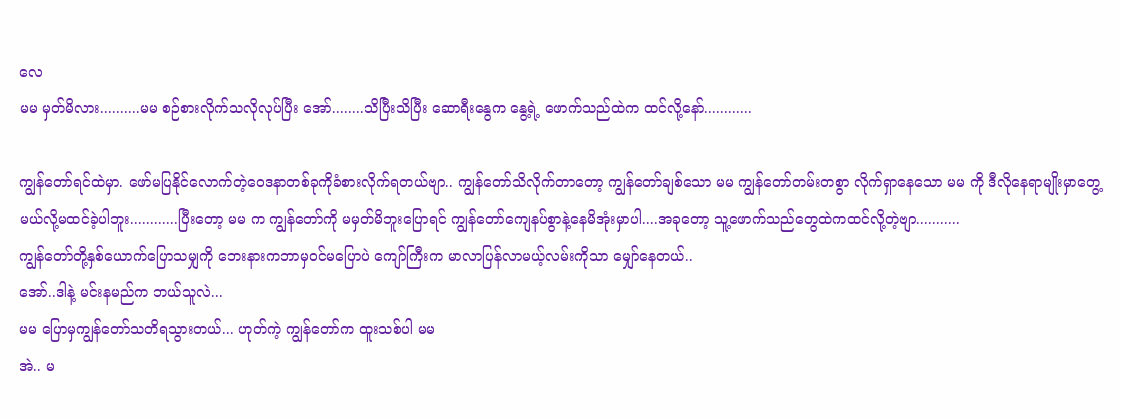လေ
မမ မှတ်မိလား..........မမ စဉ်စားလိုက်သလိုလုပ်ပြီး အော်........သိပြီးသိပြီး ဆောရီးနွေက နွေ့ရဲ့ ဖောက်သည်ထဲက ထင်လို့နော်............

ကျွန်တော်ရင်ထဲမှာ. ဖော်မပြနိုင်လောက်တဲ့ဝေဒနာတစ်ခုကိုခံစားလိုက်ရတယ်ဗျာ.. ကျွန်တော်သိလိုက်တာတော့ ကျွန်တော်ချစ်သော မမ ကျွန်တော်တမ်းတစွာ လိုက်ရှာနေသော မမ ကို ဒီလိုနေရာမျိုးမှာတွေ့မယ်လို့မထင်ခဲ့ပါဘူး............ပြီးတော့ မမ က ကျွန်တော်ကို မမှတ်မိဘူးပြောရင် ကျွန်တော်ကျေနပ်စွာနဲ့နေမိအုံးမှာပါ....အခုတော့ သူ့ဖောက်သည်တွေထဲကထင်လို့တဲ့ဗျာ...........
ကျွန်တော်တို့နှစ်ယောက်ပြောသမျှကို ဘေးနားကဘာမှဝင်မပြောပဲ ကျော်ကြီးက မာလာပြန်လာမယ့်လမ်းကိုသာ မျှော်နေတယ်..
အော်..ဒါနဲ့ မင်းနမည်က ဘယ်သူလဲ...
မမ ပြောမှကျွန်တော်သတိရသွားတယ်... ဟုတ်ကဲ့ ကျွန်တော်က ထူးသစ်ပါ မမ
အဲ.. မ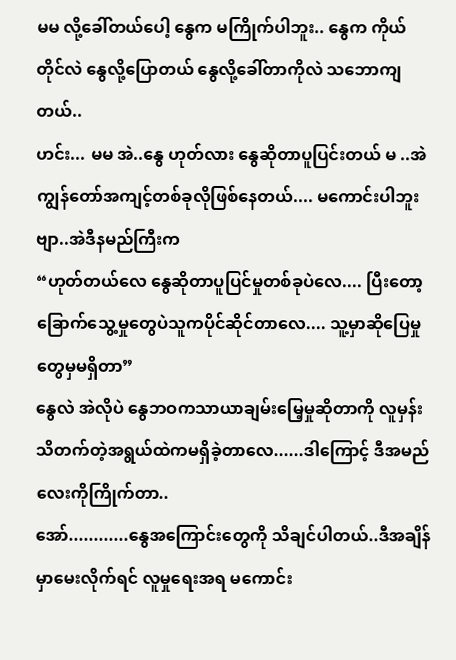မမ လို့ခေါ်တယ်ပေါ့ နွေက မကြိုက်ပါဘူး.. နွေက ကိုယ်တိုင်လဲ နွေလို့ပြောတယ် နွေလို့ခေါ်တာကိုလဲ သဘောကျတယ်..
ဟင်း... မမ အဲ..နွေ ဟုတ်လား နွေဆိုတာပူပြင်းတယ် မ ..အဲ ကျွန်တော်အကျင့်တစ်ခုလိုဖြစ်နေတယ်.... မကောင်းပါဘူးဗျာ..အဲဒီနမည်ကြီးက
“ဟုတ်တယ်လေ နွေဆိုတာပူပြင်မှုတစ်ခုပဲလေ.... ပြီးတော့ခြောက်သွေ့မှုတွေပဲသူကပိုင်ဆိုင်တာလေ.... သူ့မှာဆိုပြေမှုတွေမှမရှိတာ”
နွေလဲ အဲလိုပဲ နွေဘဝကသာယာချမ်းမြေ့မှုဆိုတာကို လူမှန်းသိတက်တဲ့အရွယ်ထဲကမရှိခဲ့တာလေ......ဒါကြောင့် ဒီအမည်လေးကိုကြိုက်တာ..
အော်............နွေအကြောင်းတွေကို သိချင်ပါတယ်..ဒီအချိန်မှာမေးလိုက်ရင် လူမှုရေးအရ မကောင်း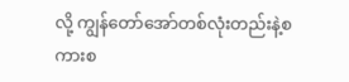လို့ ကျွန်တော်အော်တစ်လုံးတည်းနဲ့စကားစ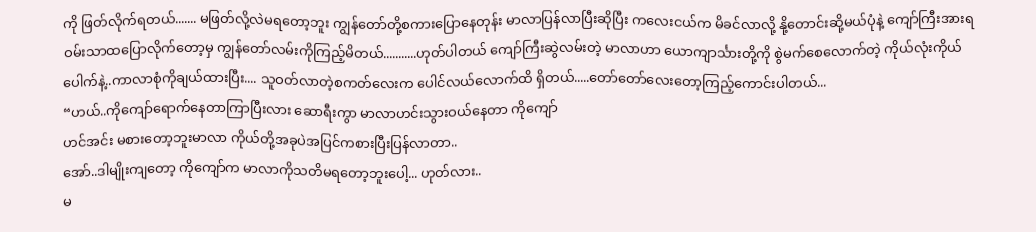ကို ဖြတ်လိုက်ရတယ်....... မဖြတ်လို့လဲမရတော့ဘူး ကျွန်တော်တို့စကားပြောနေတုန်း မာလာပြန်လာပြီးဆိုပြီး ကလေးငယ်က မိခင်လာလို့ နို့တောင်းဆို့မယ်ပုံနဲ့ ကျော်ကြီးအားရဝမ်းသာထပြောလိုက်တော့မှ ကျွန်တော်လမ်းကိုကြည့်မိတယ်...........ဟုတ်ပါတယ် ကျော်ကြီးဆွဲလမ်းတဲ့ မာလာဟာ ယောကျာင်္သားတို့ကို စွဲမက်စေလောက်တဲ့ ကိုယ်လုံးကိုယ်ပေါက်နဲ့..ကာလာစုံကိုချယ်ထားပြီး.... သူဝတ်လာတဲ့စကတ်လေးက ပေါင်လယ်လောက်ထိ ရှိတယ်.....တော်တော်လေးတော့ကြည့်ကောင်းပါတယ်...
“ဟယ်..ကိုကျော်ရောက်နေတာကြာပြီးလား ဆောရီးကွာ မာလာဟင်းသွားဝယ်နေတာ ကိုကျော်
ဟင်အင်း မစားတော့ဘူးမာလာ ကိုယ်တို့အခုပဲအပြင်ကစားပြီးပြန်လာတာ..
အော်..ဒါမျိုးကျတော့ ကိုကျော်က မာလာကိုသတိမရတော့ဘူးပေါ့... ဟုတ်လား..
မ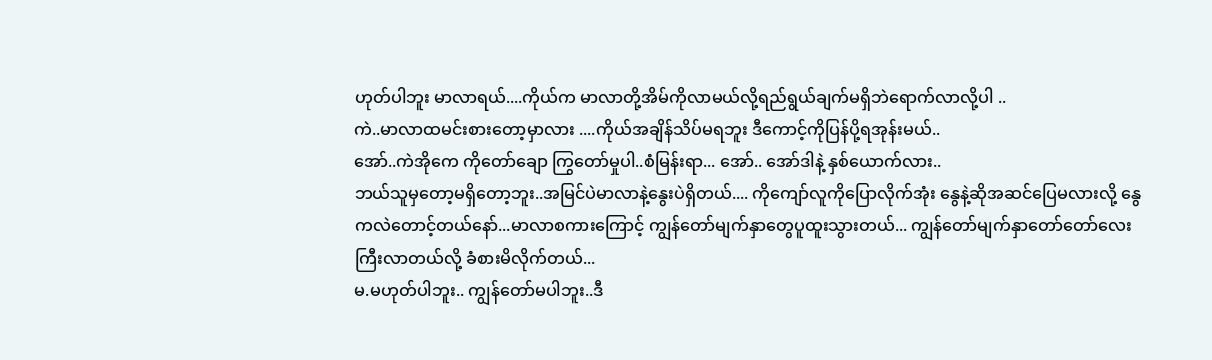ဟုတ်ပါဘူး မာလာရယ်....ကိုယ်က မာလာတို့အိမ်ကိုလာမယ်လို့ရည်ရွယ်ချက်မရှိဘဲရောက်လာလို့ပါ ..
ကဲ..မာလာထမင်းစားတော့မှာလား ....ကိုယ်အချိန်သိပ်မရဘူး ဒီကောင့်ကိုပြန်ပို့ရအုန်းမယ်..
အော်..ကဲအိုကေ ကိုတော်ချော ကြွတော်မှုပါ..စံမြန်းရာ... အော်.. အော်ဒါနဲ့ နှစ်ယောက်လား..
ဘယ်သူမှတော့မရှိတော့ဘူး..အမြင်ပဲမာလာနဲ့နွေးပဲရှိတယ်.... ကိုကျော်လူကိုပြောလိုက်အုံး နွေနဲ့ဆိုအဆင်ပြေမလားလို့ နွေကလဲတောင့်တယ်နော်...မာလာစကားကြောင့် ကျွန်တော်မျက်နှာတွေပူထူးသွားတယ်... ကျွန်တော်မျက်နှာတော်တော်လေးကြီးလာတယ်လို့ ခံစားမိလိုက်တယ်...
မ.မဟုတ်ပါဘူး.. ကျွန်တော်မပါဘူး..ဒီ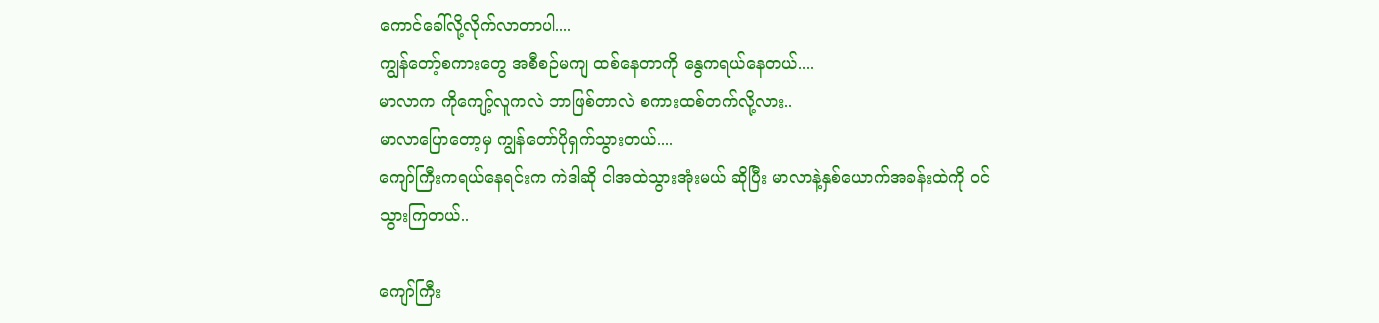ကောင်ခေါ်လို့လိုက်လာတာပါ....
ကျွန်တော့်စကားတွေ အစီစဉ်မကျ ထစ်နေတာကို နွေကရယ်နေတယ်....
မာလာက ကိုကျော့်လူကလဲ ဘာဖြစ်တာလဲ စကားထစ်တက်လို့လား..
မာလာပြောတော့မှ ကျွန်တော်ပိုရှက်သွားတယ်....
ကျော်ကြီးကရယ်နေရင်းက ကဲဒါဆို ငါအထဲသွားအုံးမယ် ဆိုပြီး မာလာနဲ့နှစ်ယောက်အခန်းထဲကို ဝင်သွားကြတယ်..

ကျော်ကြီး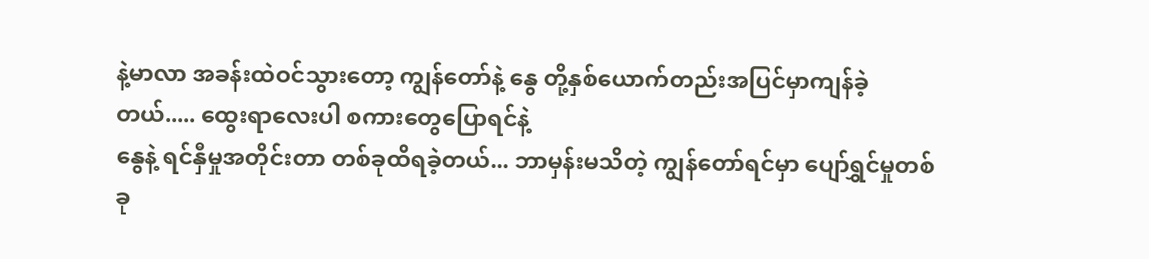နဲ့မာလာ အခန်းထဲဝင်သွားတော့ ကျွန်တော်နဲ့ နွေ တို့နှစ်ယောက်တည်းအပြင်မှာကျန်ခဲ့တယ်..... ထွေးရာလေးပါ စကားတွေပြောရင်နဲ့
နွေနဲ့ ရင်နှီမှုအတိုင်းတာ တစ်ခုထိရခဲ့တယ်... ဘာမှန်းမသိတဲ့ ကျွန်တော်ရင်မှာ ပျော်ရွှင်မှုတစ်ခု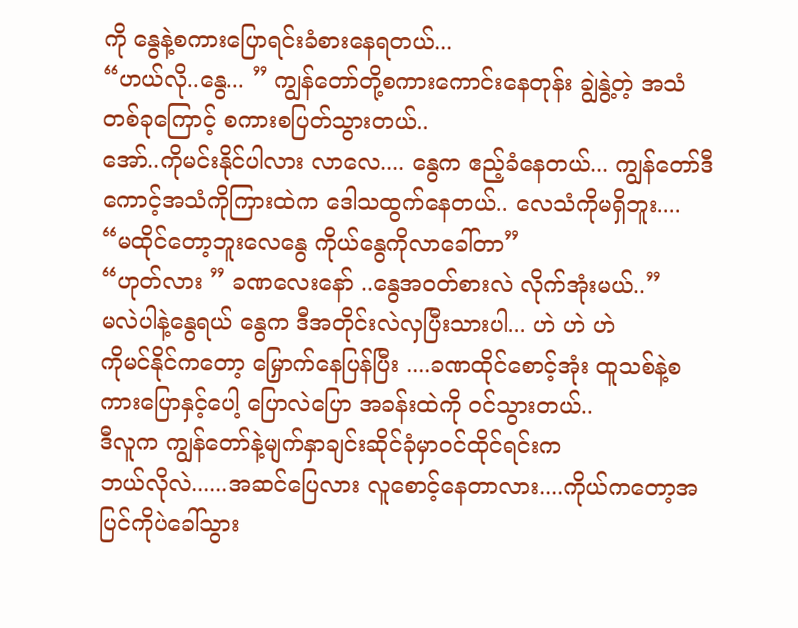ကို နွေနဲ့စကားပြောရင်းခံစားနေရတယ်...
“ဟယ်လို..နွေ... ” ကျွန်တော်တို့စကားကောင်းနေတုန်း ချွဲနွဲ့တဲ့ အသံတစ်ခုကြောင့် စကားစပြတ်သွားတယ်..
အော်..ကိုမင်းနိုင်ပါလား လာလေ.... နွေက ဧည့်ခံနေတယ်... ကျွန်တော်ဒီကောင့်အသံကိုကြားထဲက ဒေါသထွက်နေတယ်.. လေသံကိုမရှိဘူး....
“မထိုင်တော့ဘူးလေနွေ ကိုယ်နွေကိုလာခေါ်တာ”
“ဟုတ်လား ” ခဏလေးနော် ..နွေအဝတ်စားလဲ လိုက်အုံးမယ်..”
မလဲပါနဲ့နွေရယ် နွေက ဒီအတိုင်းလဲလှပြီးသားပါ... ဟဲ ဟဲ ဟဲ
ကိုမင်နိုင်ကတော့ မြှောက်နေပြန်ပြီး ....ခဏထိုင်စောင့်အုံး ထူသစ်နဲ့စကားပြောနှင့်ပေါ့ ပြောလဲပြော အခန်းထဲကို ဝင်သွားတယ်..
ဒီလူက ကျွန်တော်နဲ့မျက်နှာချင်းဆိုင်ခုံမှာဝင်ထိုင်ရင်းက
ဘယ်လိုလဲ......အဆင်ပြေလား လူစောင့်နေတာလား....ကိုယ်ကတော့အပြင်ကိုပဲခေါ်သွား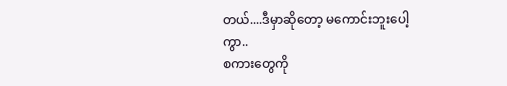တယ်....ဒီမှာဆိုတော့ မကောင်းဘူးပေါ့ကွာ..
စကားတွေကို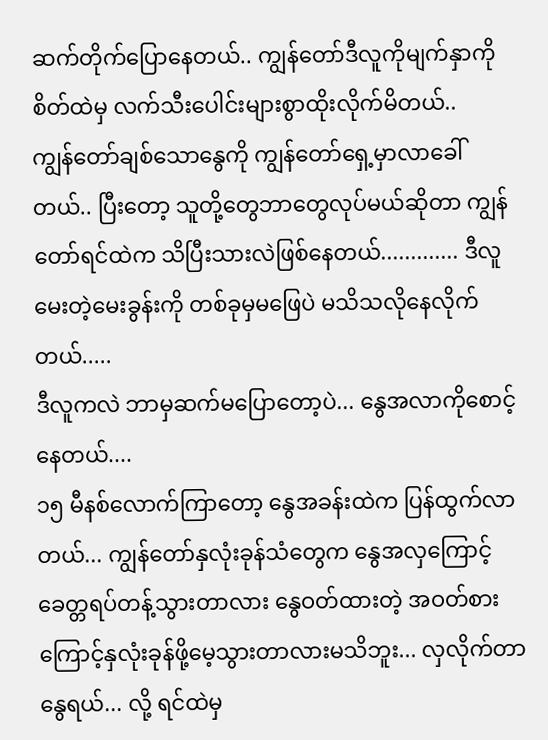ဆက်တိုက်ပြောနေတယ်.. ကျွန်တော်ဒီလူကိုမျက်နှာကို စိတ်ထဲမှ လက်သီးပေါင်းများစွာထိုးလိုက်မိတယ်..
ကျွန်တော်ချစ်သောနွေကို ကျွန်တော်ရှေ့မှာလာခေါ်တယ်.. ပြီးတော့ သူတို့တွေဘာတွေလုပ်မယ်ဆိုတာ ကျွန်တော်ရင်ထဲက သိပြီးသားလဲဖြစ်နေတယ်............. ဒီလူမေးတဲ့မေးခွန်းကို တစ်ခုမှမဖြေပဲ မသိသလိုနေလိုက်တယ်.....
ဒီလူကလဲ ဘာမှဆက်မပြောတော့ပဲ... နွေအလာကိုစောင့်နေတယ်....
၁၅ မီနစ်လောက်ကြာတော့ နွေအခန်းထဲက ပြန်ထွက်လာတယ်... ကျွန်တော်နှလုံးခုန်သံတွေက နွေအလှကြောင့်ခေတ္တရပ်တန့်သွားတာလား နွေဝတ်ထားတဲ့ အဝတ်စားကြောင့်နှလုံးခုန်ဖို့မေ့သွားတာလားမသိဘူး... လှလိုက်တာနွေရယ်... လို့ ရင်ထဲမှ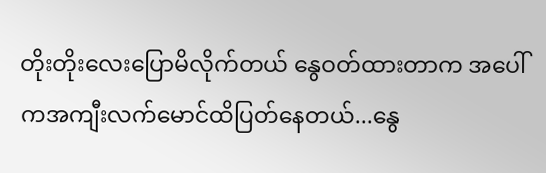တိုးတိုးလေးပြောမိလိုက်တယ် နွေဝတ်ထားတာက အပေါ်ကအကျီးလက်မောင်ထိပြတ်နေတယ်...နွေ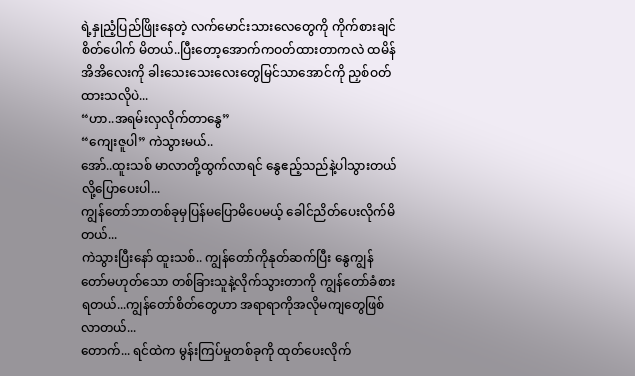ရဲ့နှုညံ့ပြည်ဖြိုးနေတဲ့ လက်မောင်းသားလေတွေကို ကိုက်စားချင်စိတ်ပေါက် မိတယ်..ပြီးတော့အောက်ကဝတ်ထားတာကလဲ ထမိန်အိအိလေးကို ခါးသေးသေးလေးတွေမြင်သာအောင်ကို ညှစ်ဝတ်ထားသလိုပဲ...
“ဟာ..အရမ်းလှလိုက်တာနွေ”
“ကျေးဇူပါ” ကဲသွားမယ်..
အော်..ထူးသစ် မာလာတို့ထွက်လာရင် နွေဧည့်သည်နဲ့ပါသွားတယ်လို့ပြောပေးပါ...
ကျွန်တော်ဘာတစ်ခုမှပြန်မပြောမိပေမယ့် ခေါင်ညိတ်ပေးလိုက်မိတယ်...
ကဲသွားပြီးနော် ထူးသစ်.. ကျွန်တော်ကိုနုတ်ဆက်ပြီး နွေကျွန်တော်မဟုတ်သော တစ်ခြားသူနဲ့လိုက်သွားတာကို ကျွန်တော်ခံစားရတယ်...ကျွန်တော်စိတ်တွေဟာ အရာရာကိုအလိုမကျတွေဖြစ်လာတယ်...
တောက်... ရင်ထဲက မွန်းကြပ်မှုတစ်ခုကို ထုတ်ပေးလိုက်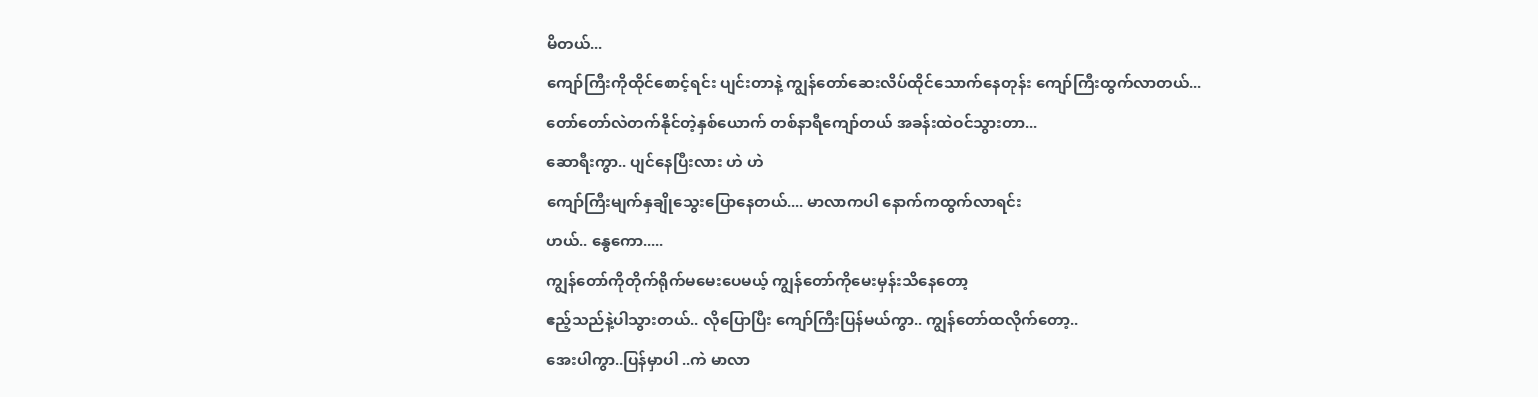မိတယ်...
ကျော်ကြီးကိုထိုင်စောင့်ရင်း ပျင်းတာနဲ့ ကျွန်တော်ဆေးလိပ်ထိုင်သောက်နေတုန်း ကျော်ကြီးထွက်လာတယ်...
တော်တော်လဲတက်နိုင်တဲ့နှစ်ယောက် တစ်နာရီကျော်တယ် အခန်းထဲဝင်သွားတာ...
ဆောရီးကွာ.. ပျင်နေပြီးလား ဟဲ ဟဲ
ကျော်ကြီးမျက်နှချိုသွေးပြောနေတယ်.... မာလာကပါ နောက်ကထွက်လာရင်း
ဟယ်.. နွေကော.....
ကျွန်တော်ကိုတိုက်ရိုက်မမေးပေမယ့် ကျွန်တော်ကိုမေးမှန်းသိနေတော့
ဧည့်သည်နဲ့ပါသွားတယ်.. လိုပြောပြီး ကျော်ကြီးပြန်မယ်ကွာ.. ကျွန်တော်ထလိုက်တော့..
အေးပါကွာ..ပြန်မှာပါ ..ကဲ မာလာ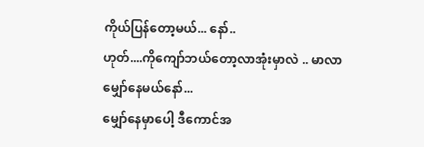ကိုယ်ပြန်တော့မယ်... နော်..
ဟုတ်....ကိုကျော်ဘယ်တော့လာအုံးမှာလဲ .. မာလာမျှော်နေမယ်နော်...
မျှော်နေမှာပေါ့ ဒီကောင်အ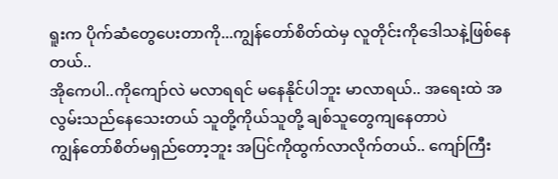ရူးက ပိုက်ဆံတွေပေးတာကို...ကျွန်တော်စိတ်ထဲမှ လူတိုင်းကိုဒေါသနဲ့ဖြစ်နေတယ်..
အိုကေပါ..ကိုကျော်လဲ မလာရရင် မနေနိုင်ပါဘူး မာလာရယ်.. အရေးထဲ အလွမ်းသည်နေသေးတယ် သူတို့ကိုယ်သူတို့ ချစ်သူတွေကျနေတာပဲ
ကျွန်တော်စိတ်မရှည်တော့ဘူး အပြင်ကိုထွက်လာလိုက်တယ်.. ကျော်ကြီး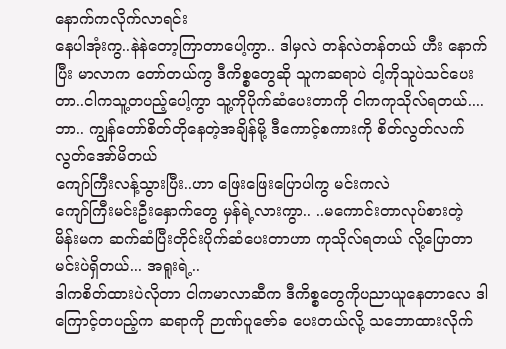နောက်ကလိုက်လာရင်း
နေပါအုံးကွ..နဲနဲတော့ကြာတာပေါ့ကွာ.. ဒါမှလဲ တန်လဲတန်တယ် ဟီး နောက်ပြီး မာလာက တော်တယ်ကွ ဒီကိစ္စတွေဆို သူကဆရာပဲ ငါ့ကိုသူပဲသင်ပေးတာ..ငါကသူ့တပည့်ပေါ့ကွာ သူ့ကိုပိုက်ဆံပေးတာကို ငါကကုသိုလ်ရတယ်....
ဘာ.. ကျွန်တော်စိတ်တိုနေတဲ့အချိန်မို့ ဒီကောင့်စကားကို စိတ်လွတ်လက်လွတ်အော်မိတယ်
ကျော်ကြီးလန့်သွားပြီး..ဟာ ဖြေးဖြေးပြောပါကွ မင်းကလဲ
ကျော်ကြီးမင်းဦးနှောက်တွေ မှန်ရဲ့လားကွာ.. ..မကောင်းတာလုပ်စားတဲ့ မိန်းမက ဆက်ဆံပြီးတိုင်းပိုက်ဆံပေးတာဟာ ကုသိုလ်ရတယ် လို့ပြောတာ မင်းပဲရှိတယ်... အရူးရဲ့..
ဒါကစိတ်ထားပဲလိုတာ ငါကမာလာဆီက ဒီကိစ္စတွေကိုပညာယူနေတာလေ ဒါကြောင့်တပည့်က ဆရာကို ဉာဏ်ပူဇော်ခ ပေးတယ်လို့ သဘောထားလိုက်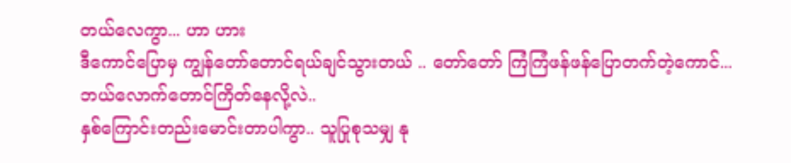တယ်လေကွာ... ဟာ ဟား
ဒီကောင်ပြောမှ ကျွန်တော်တောင်ရယ်ချင်သွားတယ် .. တော်တော် ကြံကြံဖန်ဖန်ပြောတက်တဲ့ကောင်...
ဘယ်လောက်တောင်ကြိတ်နေလို့လဲ..
နှစ်ကြောင်းတည်းမောင်းတာပါကွာ.. သူပြုစုသမျှ နု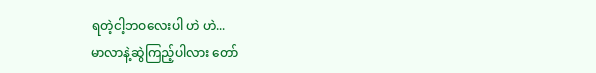ရတဲ့ငါ့ဘဝလေးပါ ဟဲ ဟဲ...
မာလာနဲ့ဆွဲကြည့်ပါလား တော်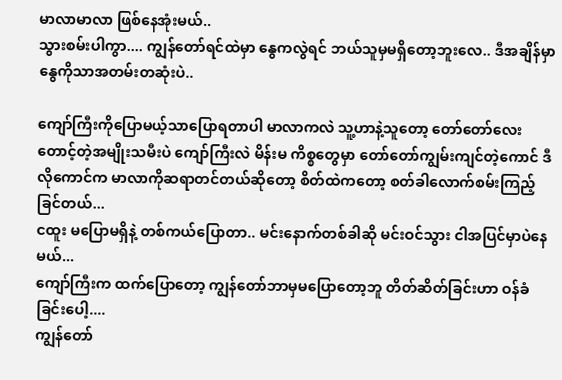မာလာမာလာ ဖြစ်နေအုံးမယ်..
သွားစမ်းပါကွာ.... ကျွန်တော်ရင်ထဲမှာ နွေကလွဲရင် ဘယ်သူမှမရှိတော့ဘူးလေ.. ဒီအချိန်မှာ နွေကိုသာအတမ်းတဆုံးပဲ..

ကျော်ကြီးကိုပြောမယ့်သာပြောရတာပါ မာလာကလဲ သူ့ဟာနဲ့သူတော့ တော်တော်လေးတောင့်တဲ့အမျိုးသမီးပဲ ကျော်ကြီးလဲ မိန်းမ ကိစ္စတွေမှာ တော်တော်ကျွမ်းကျင်တဲ့ကောင် ဒီလိုကောင်က မာလာကိုဆရာတင်တယ်ဆိုတော့ စိတ်ထဲကတော့ စတ်ခါလောက်စမ်းကြည့်ခြင်တယ်...
ငထူး မပြောမရှိနဲ့ တစ်ကယ်ပြောတာ.. မင်းနောက်တစ်ခါဆို မင်းဝင်သွား ငါအပြင်မှာပဲနေမယ်...
ကျော်ကြီးက ထက်ပြောတော့ ကျွန်တော်ဘာမှမပြောတော့ဘူ တိတ်ဆိတ်ခြင်းဟာ ဝန်ခံခြင်းပေါ့....
ကျွန်တော်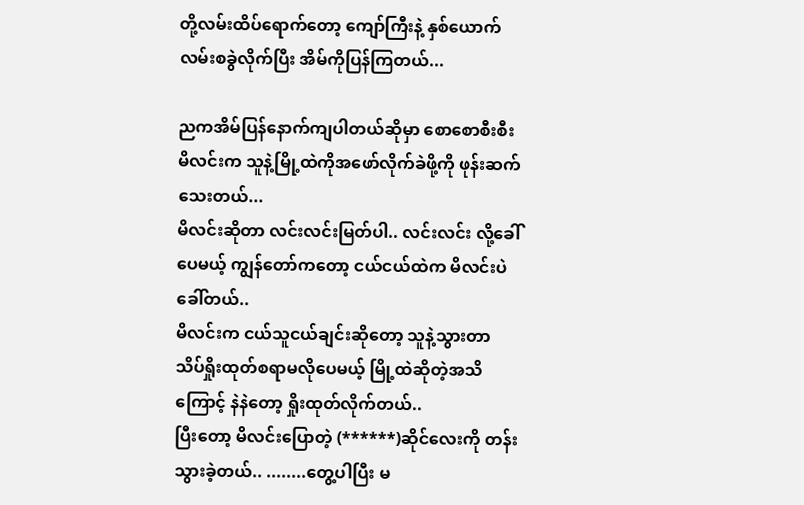တို့လမ်းထိပ်ရောက်တော့ ကျော်ကြီးနဲ့ နှစ်ယောက်လမ်းစခွဲလိုက်ပြီး အိမ်ကိုပြန်ကြတယ်...

ညကအိမ်ပြန်နောက်ကျပါတယ်ဆိုမှာ စောစောစီးစီး မိလင်းက သူနဲ့မြို့ထဲကိုအဖော်လိုက်ခဲဖို့ကို ဖုန်းဆက်သေးတယ်...
မိလင်းဆိုတာ လင်းလင်းမြတ်ပါ.. လင်းလင်း လို့ခေါ်ပေမယ့် ကျွန်တော်ကတော့ ငယ်ငယ်ထဲက မိလင်းပဲခေါ်တယ်..
မိလင်းက ငယ်သူငယ်ချင်းဆိုတော့ သူနဲ့သွားတာ သိပ်ရှိုးထုတ်စရာမလိုပေမယ့် မြို့ထဲဆိုတဲ့အသိကြောင့် နဲနဲတော့ ရှိုးထုတ်လိုက်တယ်..
ပြီးတော့ မိလင်းပြောတဲ့ (******)ဆိုင်လေးကို တန်းသွားခဲ့တယ်.. ........တွေ့ပါပြီး မ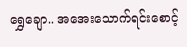ရွှေချော.. အအေးသောက်ရင်းစောင့်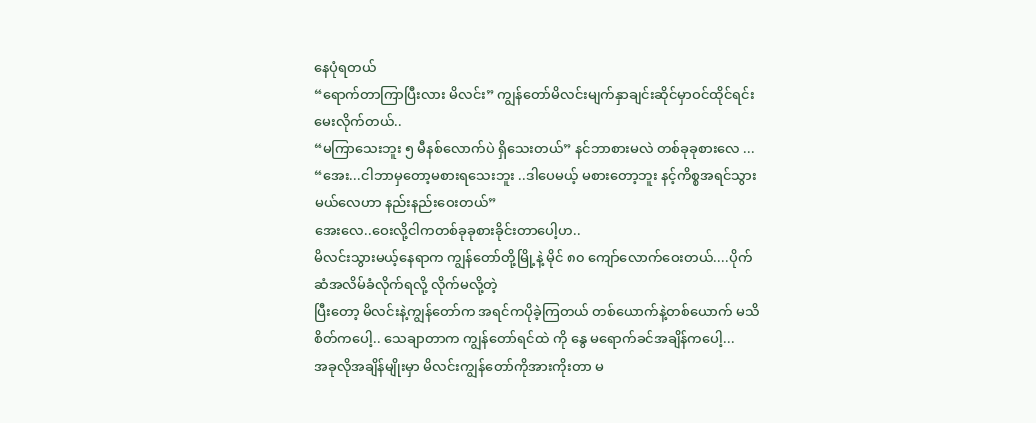နေပုံရတယ်
“ရောက်တာကြာပြီးလား မိလင်း” ကျွန်တော်မိလင်းမျက်နှာချင်းဆိုင်မှာဝင်ထိုင်ရင်းမေးလိုက်တယ်..
“မကြာသေးဘူး ၅ မီနစ်လောက်ပဲ ရှိသေးတယ်” နင်ဘာစားမလဲ တစ်ခုခုစားလေ ...
“အေး...ငါဘာမှတော့မစားရသေးဘူး ..ဒါပေမယ့် မစားတော့ဘူး နင့်ကိစ္စအရင်သွားမယ်လေဟာ နည်းနည်းဝေးတယ်”
အေးလေ..ဝေးလို့ငါကတစ်ခုခုစားခိုင်းတာပေါ့ဟ..
မိလင်းသွားမယ့်နေရာက ကျွန်တော်တို့မြို့နဲ့ မိုင် ၈၀ ကျော်လောက်ဝေးတယ်....ပိုက်ဆံအလိမ်ခံလိုက်ရလို့ လိုက်မလို့တဲ့
ပြီးတော့ မိလင်းနဲ့ကျွန်တော်က အရင်ကပိုခဲ့ကြတယ် တစ်ယောက်နဲ့တစ်ယောက် မသိစိတ်ကပေါ့.. သေချာတာက ကျွန်တော်ရင်ထဲ ကို နွေ မရောက်ခင်အချိန်ကပေါ့...
အခုလိုအချိန်မျိုးမှာ မိလင်းကျွန်တော်ကိုအားကိုးတာ မ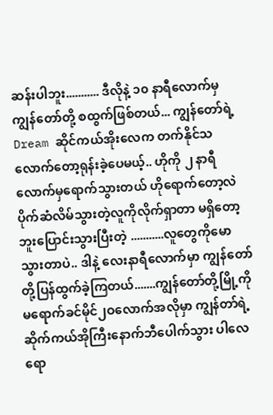ဆန်းပါဘူး........... ဒီလိုနဲ့ ၁၀ နာရီလောက်မှ ကျွန်တော်တို့ စထွက်ဖြစ်တယ်... ကျွန်တော်ရဲ့ Dream ဆိုင်ကယ်အိုးလေက တက်နိုင်သလောက်တော့ရုန်းခဲ့ပေမယ့်.. ဟိုကို ၂ နာရီလောက်မှရောက်သွားတယ် ဟိုရောက်တော့လဲ ပိုက်ဆံလိမ်သွားတဲ့လူကိုလိုက်ရှာတာ မရှိတော့ဘူးပြောင်းသွားပြီးတဲ့ ...........လူတွေကိုမောသွားတာပဲ.. ဒါနဲ့ လေးနာရီလောက်မှာ ကျွန်တော်တို့ပြန်ထွက်ခဲ့ကြတယ်.......ကျွန်တော်တို့မြို့ကို မရောက်ခင်မိုင်၂ဝလောက်အလိုမှာ ကျွန်တာ်ရဲ့ဆိုက်ကယ်အိုကြီးနောက်ဘီပေါက်သွား ပါလေရော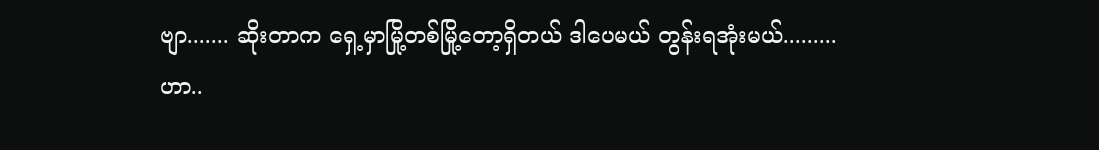ဗျာ....... ဆိုးတာက ရှေ့မှာမြို့တစ်မြို့တော့ရှိတယ် ဒါပေမယ် တွန်းရအုံးမယ်.........
ဟာ..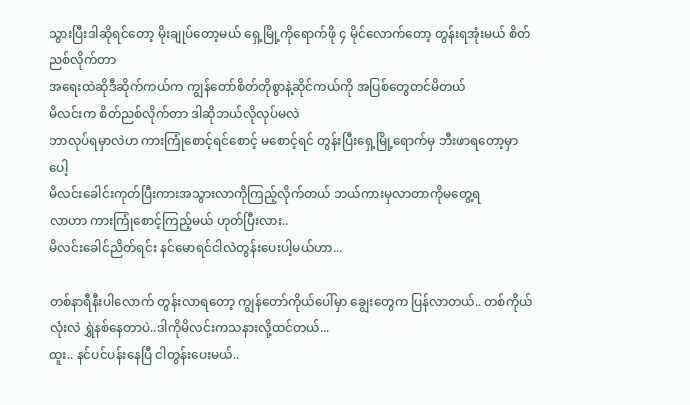သွားပြီးဒါဆိုရင်တော့ မိုးချုပ်တော့မယ် ရှေ့မြို့ကိုရောက်ဖို ၄ မိုင်လောက်တော့ တွန်းရအုံးမယ် စိတ်ညစ်လိုက်တာ
အရေးထဲဆိုဒီဆိုက်ကယ်က ကျွန်တော်စိတ်တိုစွာနဲ့ဆိုင်ကယ်ကို အပြစ်တွေတင်မိတယ်
မိလင်းက စိတ်ညစ်လိုက်တာ ဒါဆိုဘယ်လိုလုပ်မလဲ
ဘာလုပ်ရမှာလဲဟ ကားကြုံစောင့်ရင်စောင့် မစောင့်ရင် တွန်းပြီးရှေ့မြို့ရောက်မှ ဘီးဖာရတော့မှာပေါ့
မိလင်းခေါင်းကုတ်ပြီးကားအသွားလာကိုကြည့်လိုက်တယ် ဘယ်ကားမှလာတာကိုမတွေ့ရ
လာဟာ ကားကြုံစောင့်ကြည့်မယ် ဟုတ်ပြီးလား..
မိလင်းခေါင်ညိတ်ရင်း နင်မောရင်ငါလဲတွန်းပေးပါ့မယ်ဟာ...

တစ်နာရီနီးပါလောက် တွန်းလာရတော့ ကျွန်တော်ကိုယ်ပေါ်မှာ ချွေးတွေက ပြန်လာတယ်.. တစ်ကိုယ်လုံးလဲ ရွှဲနစ်နေတာပဲ..ဒါကိုမိလင်းကသနားလို့ထင်တယ်...
ထူး.. နင်ပင်ပန်းနေပြီ ငါတွန်းပေးမယ်..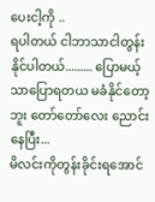ပေးငါ့ကို ..
ရပါတယ် ငါဘာသာငါတွန်းနိုင်ပါတယ်......... ပြောမယ့်သာပြောရတယ မခံနိုင်တော့ဘူး တော်တော်လေး ညောင်းနေပြီး...
မိလင်းကိုတွန်းခိုင်းရအောင်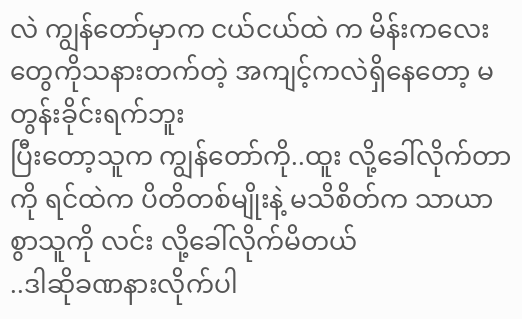လဲ ကျွန်တော်မှာက ငယ်ငယ်ထဲ က မိန်းကလေးတွေကိုသနားတက်တဲ့ အကျင့်ကလဲရှိနေတော့ မတွန်းခိုင်းရက်ဘူး
ပြီးတော့သူက ကျွန်တော်ကို..ထူး လို့ခေါ်လိုက်တာကို ရင်ထဲက ပိတိတစ်မျိုးနဲ့ မသိစိတ်က သာယာစွာသူကို လင်း လို့ခေါ်လိုက်မိတယ်
..ဒါဆိုခဏနားလိုက်ပါ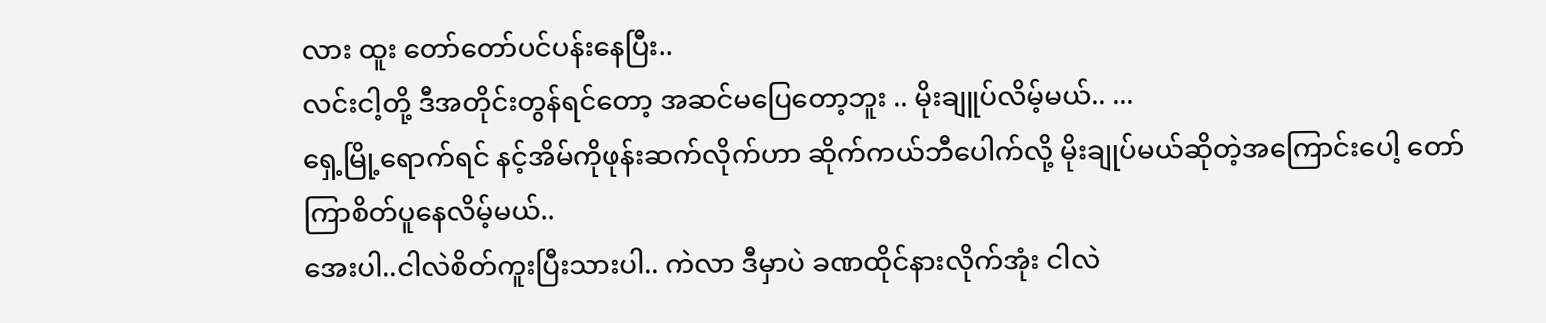လား ထူး တော်တော်ပင်ပန်းနေပြီး..
လင်းငါ့တို့ ဒီအတိုင်းတွန်ရင်တော့ အဆင်မပြေတော့ဘူး .. မိုးချူပ်လိမ့်မယ်.. ...
ရှေ့မြို့ရောက်ရင် နင့်အိမ်ကိုဖုန်းဆက်လိုက်ဟာ ဆိုက်ကယ်ဘီပေါက်လို့ မိုးချုပ်မယ်ဆိုတဲ့အကြောင်းပေါ့ တော်ကြာစိတ်ပူနေလိမ့်မယ်..
အေးပါ..ငါလဲစိတ်ကူးပြီးသားပါ.. ကဲလာ ဒီမှာပဲ ခဏထိုင်နားလိုက်အုံး ငါလဲ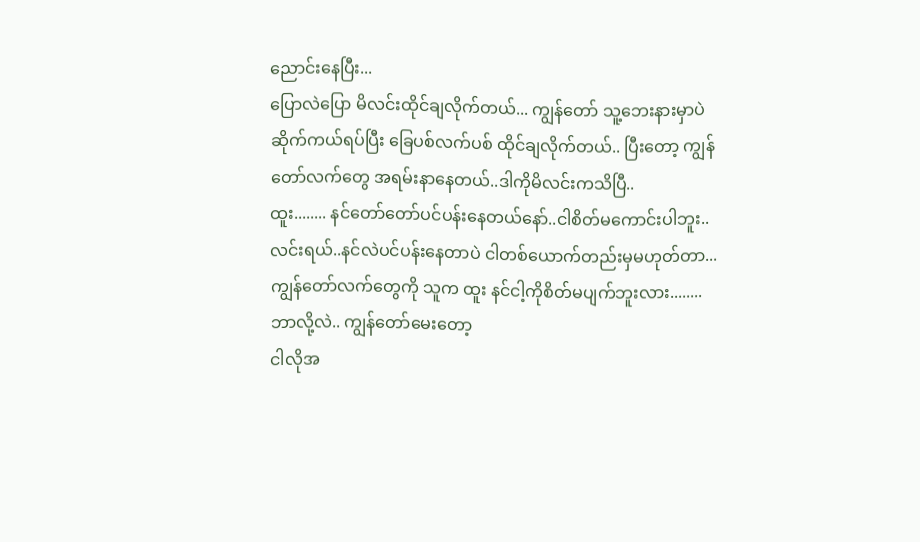ညောင်းနေပြီး...
ပြောလဲပြော မိလင်းထိုင်ချလိုက်တယ်... ကျွန်တော် သူ့ဘေးနားမှာပဲ ဆိုက်ကယ်ရပ်ပြီး ခြေပစ်လက်ပစ် ထိုင်ချလိုက်တယ်.. ပြီးတော့ ကျွန်တော်လက်တွေ အရမ်းနာနေတယ်..ဒါကိုမိလင်းကသိပြီ..
ထူး........ နင်တော်တော်ပင်ပန်းနေတယ်နော်..ငါစိတ်မကောင်းပါဘူး..
လင်းရယ်..နင်လဲပင်ပန်းနေတာပဲ ငါတစ်ယောက်တည်းမှမဟုတ်တာ...
ကျွန်တော်လက်တွေကို သူက ထူး နင်ငါ့ကိုစိတ်မပျက်ဘူးလား........
ဘာလို့လဲ.. ကျွန်တော်မေးတော့
ငါလိုအ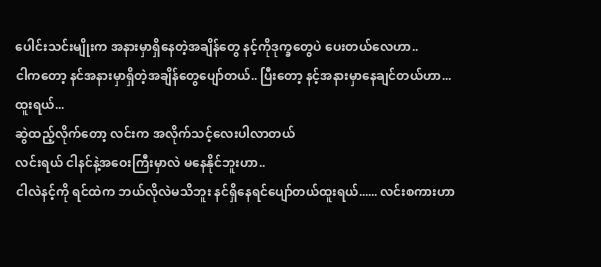ပေါင်းသင်းမျိုးက အနားမှာရှိနေတဲ့အချိန်တွေ နင့်ကိုဒုက္ခတွေပဲ ပေးတယ်လေဟာ..
ငါကတော့ နင်အနားမှာရှိတဲ့အချိန်တွေပျော်တယ်.. ပြီးတော့ နင့်အနားမှာနေချင်တယ်ဟာ...
ထူးရယ်...
ဆွဲထည့်လိုက်တော့ လင်းက အလိုက်သင့်လေးပါလာတယ်
လင်းရယ် ငါနင်နဲ့အဝေးကြီးမှာလဲ မနေနိုင်ဘူးဟာ..
ငါလဲနင့်ကို ရင်ထဲက ဘယ်လိုလဲမသိဘူး နင်ရှိနေရင်ပျော်တယ်ထူးရယ်...... လင်းစကားဟာ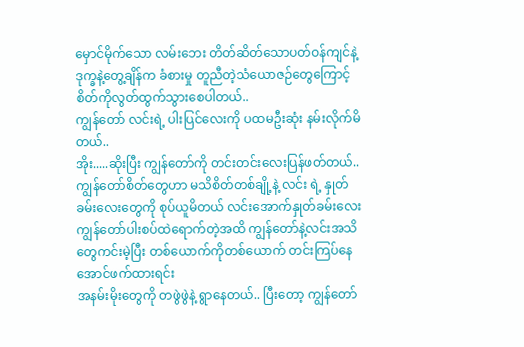မှောင်မိုက်သော လမ်းဘေး တိတ်ဆိတ်သောပတ်ဝန်ကျင်နဲ့ ဒုက္ခနဲ့တွေ့ချိန်က ခံစားမှု တူညီတဲ့သံယောဇဉ်တွေကြောင့် စိတ်ကိုလွတ်ထွက်သွားစေပါတယ်..
ကျွန်တော် လင်းရဲ့ ပါးပြင်လေးကို ပထမဦးဆုံး နမ်းလိုက်မိတယ်..
အိုး.....ဆိုးပြီး ကျွန်တော်ကို တင်းတင်းလေးပြန်ဖတ်တယ်..
ကျွန်တော်စိတ်တွေဟာ မသိစိတ်တစ်ချို့နဲ့ လင်း ရဲ့ နှုတ်ခမ်းလေးတွေကို စုပ်ယူမိတယ် လင်းအောက်နှုတ်ခမ်းလေး ကျွန်တော်ပါးစပ်ထဲရောက်တဲ့အထိ ကျွန်တော်နဲ့လင်းအသိတွေကင်းမဲ့ပြီး တစ်ယောက်ကိုတစ်ယောက် တင်းကြပ်နေအောင်ဖက်ထားရင်း
အနမ်းမိုးတွေကို တဖွဲဖွဲနဲ့ ရွာနေတယ်.. ပြီးတော့ ကျွန်တော်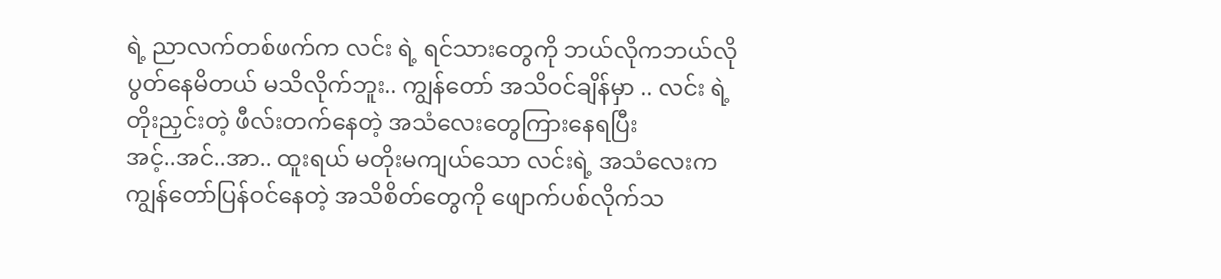ရဲ့ ညာလက်တစ်ဖက်က လင်း ရဲ့ ရင်သားတွေကို ဘယ်လိုကဘယ်လို ပွတ်နေမိတယ် မသိလိုက်ဘူး.. ကျွန်တော် အသိဝင်ချိန်မှာ .. လင်း ရဲ့ တိုးညှင်းတဲ့ ဖီလ်းတက်နေတဲ့ အသံလေးတွေကြားနေရပြီး
အင့်..အင်..အာ.. ထူးရယ် မတိုးမကျယ်သော လင်းရဲ့ အသံလေးက ကျွန်တော်ပြန်ဝင်နေတဲ့ အသိစိတ်တွေကို ဖျောက်ပစ်လိုက်သ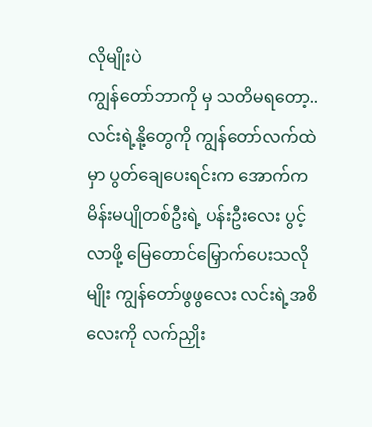လိုမျိုးပဲ
ကျွန်တော်ဘာကို မှ သတိမရတော့..လင်းရဲ့နို့တွေကို ကျွန်တော်လက်ထဲမှာ ပွတ်ချေပေးရင်းက အောက်က မိန်းမပျိုတစ်ဦးရဲ့ ပန်းဦးလေး ပွင့်လာဖို့ မြေတောင်မြှောက်ပေးသလိုမျိုး ကျွန်တော်ဖွဖွလေး လင်းရဲ့အစိလေးကို လက်ညှိုး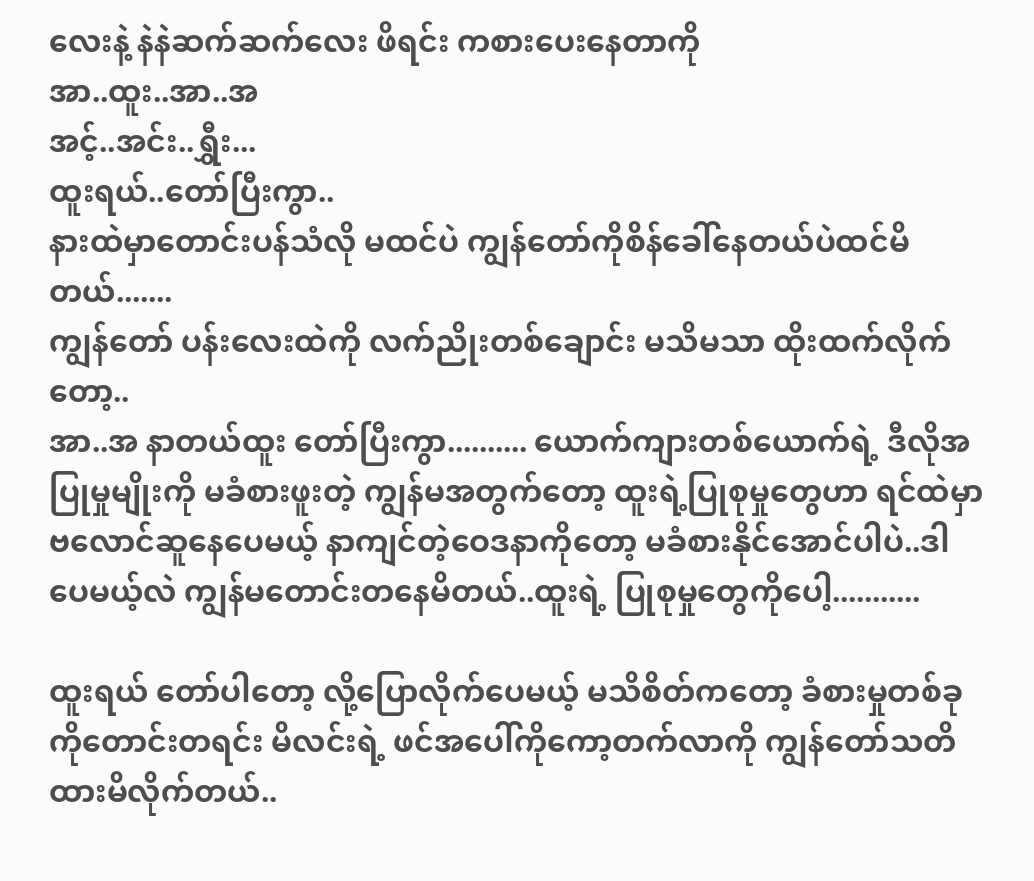လေးနဲ့ နဲနဲဆက်ဆက်လေး ဖိရင်း ကစားပေးနေတာကို
အာ..ထူး..အာ..အ
အင့်..အင်း..ရွှီး...
ထူးရယ်..တော်ပြီးကွာ..
နားထဲမှာတောင်းပန်သံလို မထင်ပဲ ကျွန်တော်ကိုစိန်ခေါ်နေတယ်ပဲထင်မိတယ်.......
ကျွန်တော် ပန်းလေးထဲကို လက်ညိုးတစ်ချောင်း မသိမသာ ထိုးထက်လိုက်တော့..
အာ..အ နာတယ်ထူး တော်ပြီးကွာ.......... ယောက်ကျားတစ်ယောက်ရဲ့ ဒီလိုအပြုမှုမျိုးကို မခံစားဖူးတဲ့ ကျွန်မအတွက်တော့ ထူးရဲ့ပြုစုမှုတွေဟာ ရင်ထဲမှာ ဗလောင်ဆူနေပေမယ့် နာကျင်တဲ့ဝေဒနာကိုတော့ မခံစားနိုင်အောင်ပါပဲ..ဒါပေမယ့်လဲ ကျွန်မတောင်းတနေမိတယ်..ထူးရဲ့ ပြုစုမှုတွေကိုပေါ့...........

ထူးရယ် တော်ပါတော့ လို့ပြောလိုက်ပေမယ့် မသိစိတ်ကတော့ ခံစားမှုတစ်ခုကိုတောင်းတရင်း မိလင်းရဲ့ ဖင်အပေါ်ကိုကော့တက်လာကို ကျွန်တော်သတိထားမိလိုက်တယ်..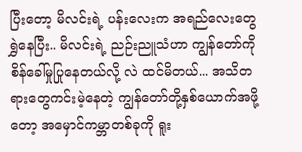ပြီးတော့ မိလင်းရဲ့ ပန်းလေးက အရည်လေးတွေရွှဲနေပြီး.. မိလင်းရဲ့ ညဉ်းညူသံဟာ ကျွန်တော်ကို စိန်ခေါ်မှုပြုနေတယ်လို့ လဲ ထင်မိတယ်... အသိတရားတွေကင်းမဲ့နေတဲ့ ကျွန်တော်တို့နှစ်ယောက်အဖို့တော့ အမှောင်ကမ္ဘာတစ်ခုကို ရူး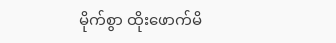မိုက်စွာ ထိုးဖောက်မိ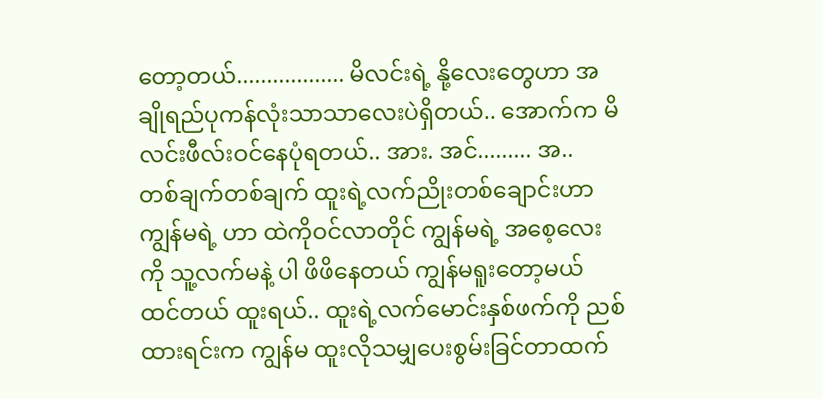တော့တယ်.................. မိလင်းရဲ့ နို့လေးတွေဟာ အချိုရည်ပုကန်လုံးသာသာလေးပဲရှိတယ်.. အောက်က မိလင်းဖီလ်းဝင်နေပုံရတယ်.. အား. အင်......... အ..
တစ်ချက်တစ်ချက် ထူးရဲ့လက်ညိုးတစ်ချောင်းဟာ ကျွန်မရဲ့ ဟာ ထဲကိုဝင်လာတိုင် ကျွန်မရဲ့ အစေ့လေးကို သူ့လက်မနဲ့ ပါ ဖိဖိနေတယ် ကျွန်မရူးတော့မယ် ထင်တယ် ထူးရယ်.. ထူးရဲ့လက်မောင်းနှစ်ဖက်ကို ညစ်ထားရင်းက ကျွန်မ ထူးလိုသမျှပေးစွမ်းခြင်တာထက်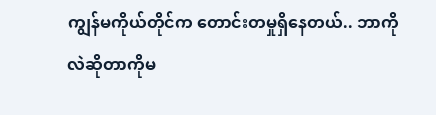ကျွန်မကိုယ်တိုင်က တောင်းတမှုရှိနေတယ်.. ဘာကိုလဲဆိုတာကိုမ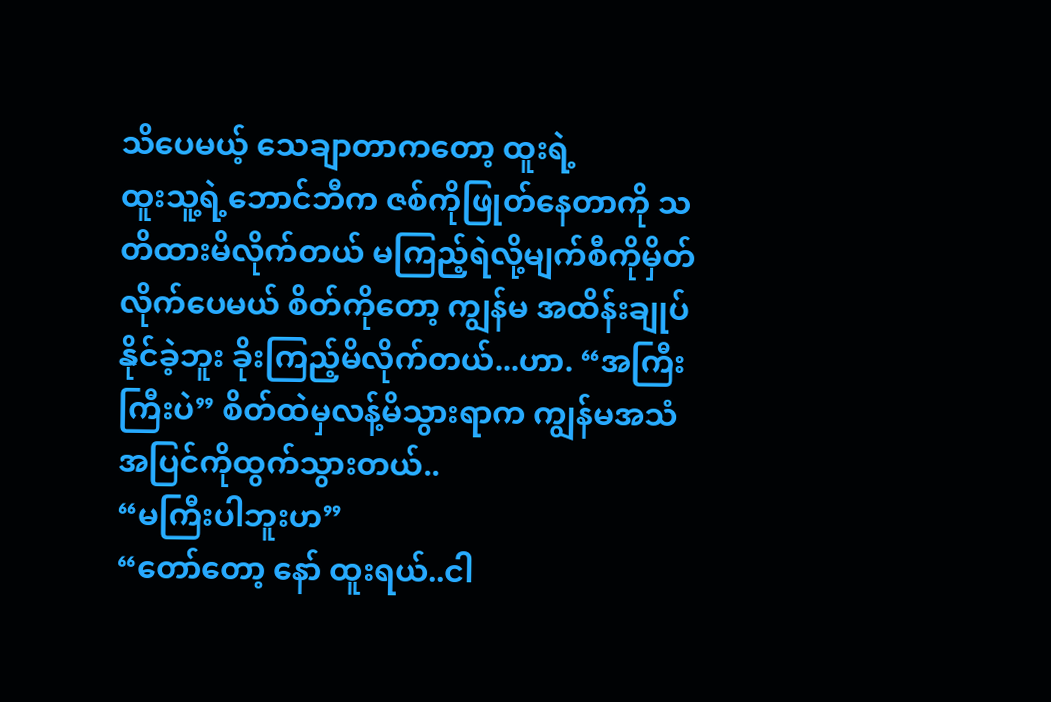သိပေမယ့် သေချာတာကတော့ ထူးရဲ့
ထူးသူ့ရဲ့ဘောင်ဘီက ဇစ်ကိုဖြုတ်နေတာကို သတိထားမိလိုက်တယ် မကြည့်ရဲလို့မျက်စီကိုမှိတ်လိုက်ပေမယ် စိတ်ကိုတော့ ကျွန်မ အထိန်းချုပ်နိုင်ခဲ့ဘူး ခိုးကြည့်မိလိုက်တယ်...ဟာ. “အကြီးကြီးပဲ” စိတ်ထဲမှလန့်မိသွားရာက ကျွန်မအသံအပြင်ကိုထွက်သွားတယ်..
“မကြီးပါဘူးဟ”
“တော်တော့ နော် ထူးရယ်..ငါ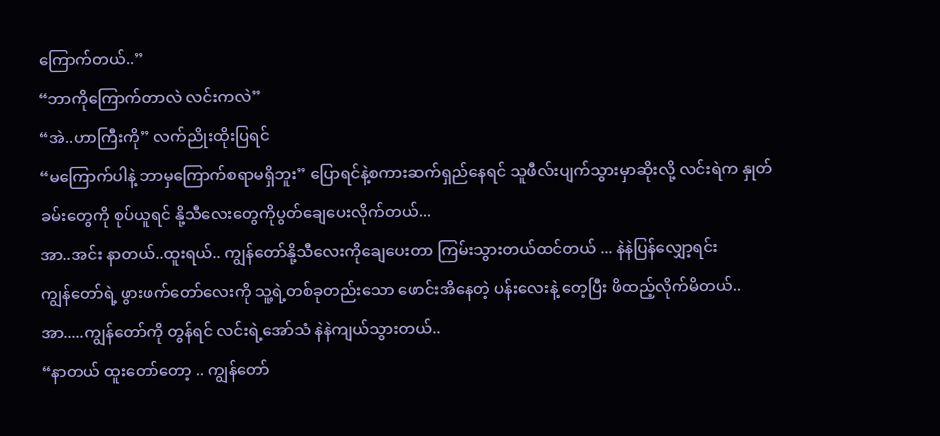ကြောက်တယ်..”
“ဘာကိုကြောက်တာလဲ လင်းကလဲ”
“အဲ..ဟာကြီးကို” လက်ညိုးထိုးပြရင်
“မကြောက်ပါနဲ့ ဘာမှကြောက်စရာမရှိဘူး” ပြောရင်နဲ့စကားဆက်ရှည်နေရင် သူဖီလ်းပျက်သွားမှာဆိုးလို့ လင်းရဲက နှုတ်ခမ်းတွေကို စုပ်ယူရင် နို့သီလေးတွေကိုပွတ်ချေပေးလိုက်တယ်...
အာ..အင်း နာတယ်..ထူးရယ်.. ကျွန်တော်နို့သီလေးကိုချေပေးတာ ကြမ်းသွားတယ်ထင်တယ် ... နဲနဲပြန်လျှော့ရင်း
ကျွန်တော်ရဲ့ ဖွားဖက်တော်လေးကို သူ့ရဲ့တစ်ခုတည်းသော ဖောင်းအိနေတဲ့ ပန်းလေးနဲ့ တေ့ပြီး ဖိထည့်လိုက်မိတယ်..
အာ.....ကျွန်တော်ကို တွန်ရင် လင်းရဲ့အော်သံ နဲနဲကျယ်သွားတယ်..
“နာတယ် ထူးတော်တော့ .. ကျွန်တော်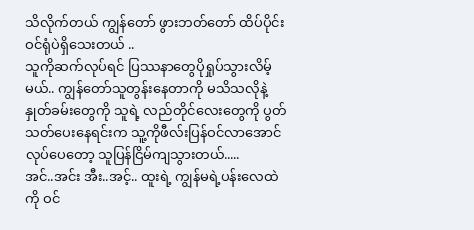သိလိုက်တယ် ကျွန်တော် ဖွားဘတ်တော် ထိပ်ပိုင်းဝင်ရုံပဲရှိသေးတယ် ..
သူကိုဆက်လုပ်ရင် ပြဿနာတွေပိုရှုပ်သွားလိမ့်မယ်.. ကျွန်တော်သူတွန်းနေတာကို မသိသလိုနဲ့ နှုတ်ခမ်းတွေကို သူရဲ့ လည်တိုင်လေးတွေကို ပွတ်သတ်ပေးနေရင်းက သူ့ကိုဖီလ်းပြန်ဝင်လာအောင်လုပ်ပေတော့ သူပြန်ငြိမ်ကျသွားတယ်.....
အင်..အင်း အီး..အင့်.. ထူးရဲ့ ကျွန်မရဲ့ပန်းလေထဲကို ဝင်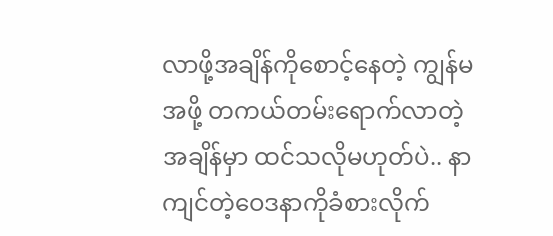လာဖို့အချိန်ကိုစောင့်နေတဲ့ ကျွန်မအဖို့ တကယ်တမ်းရောက်လာတဲ့အချိန်မှာ ထင်သလိုမဟုတ်ပဲ.. နာကျင်တဲ့ဝေဒနာကိုခံစားလိုက်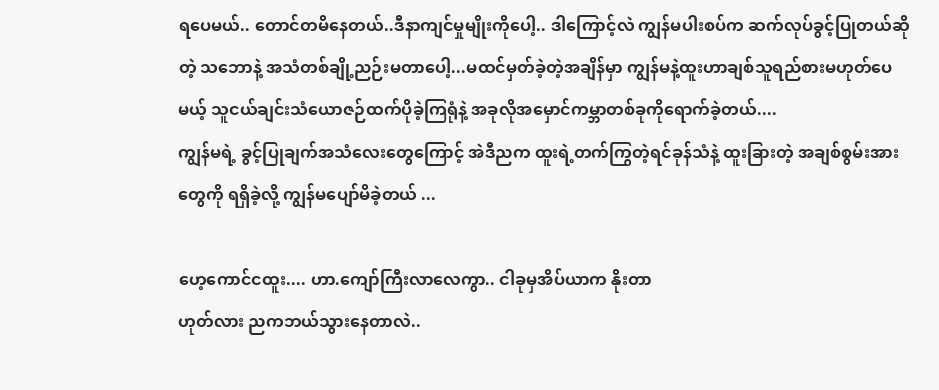ရပေမယ်.. တောင်တမိနေတယ်..ဒီနာကျင်မှုမျိုးကိုပေါ့.. ဒါကြောင့်လဲ ကျွန်မပါးစပ်က ဆက်လုပ်ခွင့်ပြုတယ်ဆိုတဲ့ သဘောနဲ့ အသံတစ်ချို့ညဉ်းမတာပေါ့...မထင်မှတ်ခဲ့တဲ့အချိန်မှာ ကျွန်မနဲ့ထူးဟာချစ်သူရည်စားမဟုတ်ပေမယ့် သူငယ်ချင်းသံယောဇဉ်ထက်ပိုခဲ့ကြရုံနဲ့ အခုလိုအမှောင်ကမ္ဘာတစ်ခုကိုရောက်ခဲ့တယ်....
ကျွန်မရဲ့ ခွင့်ပြုချက်အသံလေးတွေကြောင့် အဲဒီညက ထူးရဲ့တက်ကြွတဲ့ရင်ခုန်သံနဲ့ ထူးခြားတဲ့ အချစ်စွမ်းအားတွေကို ရရှိခဲ့လို့ ကျွန်မပျော်မိခဲ့တယ် ...

ဟေ့ကောင်ငထူး.... ဟာ.ကျော်ကြီးလာလေကွာ.. ငါခုမှအိပ်ယာက နိုးတာ
ဟုတ်လား ညကဘယ်သွားနေတာလဲ..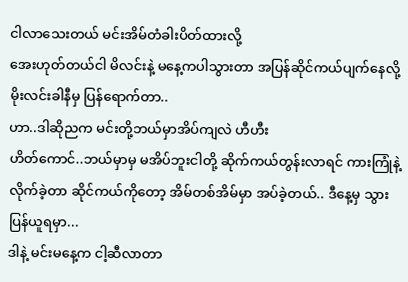ငါလာသေးတယ် မင်းအိမ်တံခါးပိတ်ထားလို့
အေးဟုတ်တယ်ငါ မိလင်းနဲ့ မနေ့ကပါသွားတာ အပြန်ဆိုင်ကယ်ပျက်နေလို့ မိုးလင်းခါနီမှ ပြန်ရောက်တာ..
ဟာ..ဒါဆိုညက မင်းတို့ဘယ်မှာအိပ်ကျလဲ ဟီဟီး
ဟိတ်ကောင်..ဘယ်မှာမှ မအိပ်ဘူးငါတို့ ဆိုက်ကယ်တွန်းလာရင် ကားကြုံနဲ့လိုက်ခဲ့တာ ဆိုင်ကယ်ကိုတော့ အိမ်တစ်အိမ်မှာ အပ်ခဲ့တယ်.. ဒီနေ့မှ သွားပြန်ယူရမှာ...
ဒါနဲ့ မင်းမနေ့က ငါ့ဆီလာတာ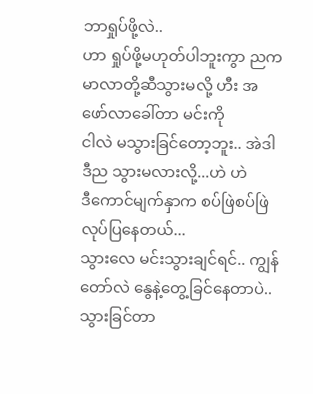ဘာရှုပ်ဖို့လဲ..
ဟာ ရှုပ်ဖို့မဟုတ်ပါဘူးကွာ ညက မာလာတို့ဆီသွားမလို့ ဟီး အဖော်လာခေါ်တာ မင်းကို
ငါလဲ မသွားခြင်တော့ဘူး.. အဲဒါ ဒီည သွားမလားလို့...ဟဲ ဟဲ
ဒီကောင်မျက်နှာက စပ်ဖြဲစပ်ဖြဲလုပ်ပြနေတယ်...
သွားလေ မင်းသွားချင်ရင်.. ကျွန်တော်လဲ နွေနဲ့တွေ့ခြင်နေတာပဲ..သွားခြင်တာ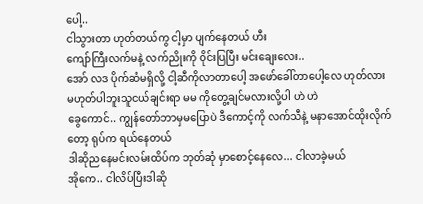ပေါ့..
ငါသွားတာ ဟုတ်တယ်ကွ ငါ့မှာ ပျက်နေတယ် ဟီး
ကျော်ကြီးလက်မနဲ့ လက်ညိုးကို ၀ိုင်းပြပြီး မင်းချေးလေး..
အော် လဒ ပိုက်ဆံမရှိလို့ ငါ့ဆီကိုလာတာပေါ့ အဖော်ခေါ်တာပေါ့လေ ဟုတ်လား
မဟုတ်ပါဘူးသူငယ်ချင်းရာ မမ ကိုတွေ့ချင်မလားလို့ပါ ဟဲ ဟဲ
ခွေကောင်.. ကျွန်တော်ဘာမှမပြောပဲ ဒီကောင့်ကို လက်သီနဲ့ မနာအောင်ထိုးလိုက်တော့ ရုပ်က ရယ်နေတယ်
ဒါဆိုညနေမင်းလမ်းထိပ်က ဘုတ်ဆုံ မှာစောင့်နေလေ... ငါလာခဲ့မယ်
အိုကေ.. ငါလိပ်ပြီးဒါဆို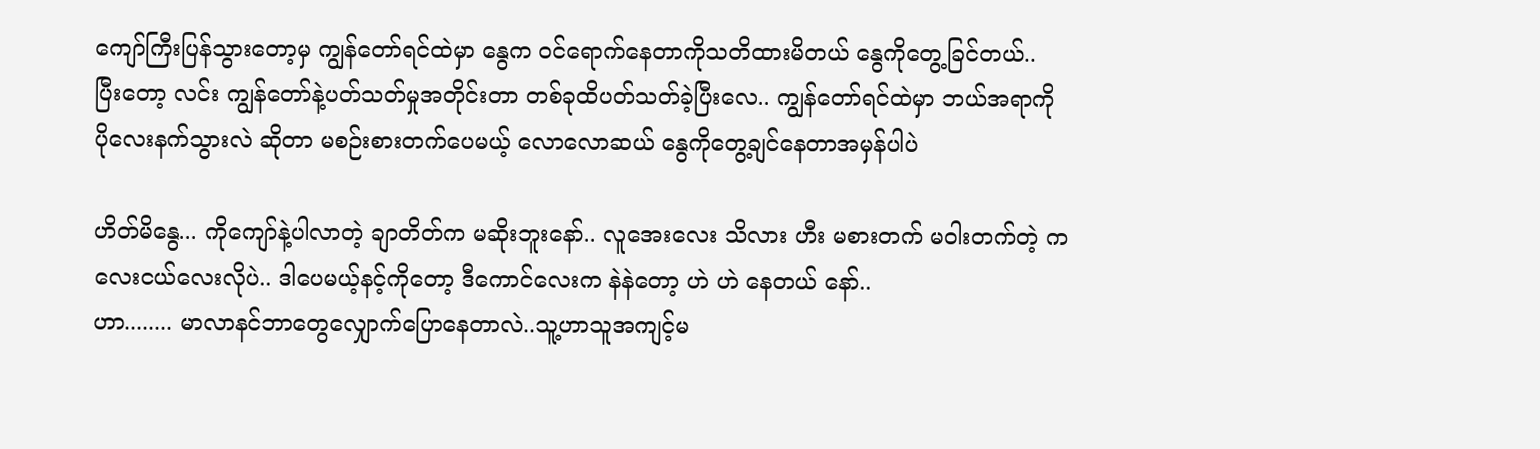ကျော်ကြီးပြန်သွားတော့မှ ကျွန်တော်ရင်ထဲမှာ နွေက ဝင်ရောက်နေတာကိုသတိထားမိတယ် နွေကိုတွေ့ခြင်တယ်..
ပြီးတော့ လင်း ကျွန်တော်နဲ့ပတ်သတ်မှုအတိုင်းတာ တစ်ခုထိပတ်သတ်ခဲ့ပြီးလေ.. ကျွန်တော်ရင်ထဲမှာ ဘယ်အရာကို ပိုလေးနက်သွားလဲ ဆိုတာ မစဉ်းစားတက်ပေမယ့် လောလောဆယ် နွေကိုတွေ့ချင်နေတာအမှန်ပါပဲ

ဟိတ်မိနွေ... ကိုကျော်နဲ့ပါလာတဲ့ ချာတိတ်က မဆိုးဘူးနော်.. လူအေးလေး သိလား ဟီး မစားတက် မဝါးတက်တဲ့ ကလေးငယ်လေးလိုပဲ.. ဒါပေမယ့်နင့်ကိုတော့ ဒီကောင်လေးက နဲနဲတော့ ဟဲ ဟဲ နေတယ် နော်..
ဟာ........ မာလာနင်ဘာတွေလျှောက်ပြောနေတာလဲ..သူ့ဟာသူအကျင့်မ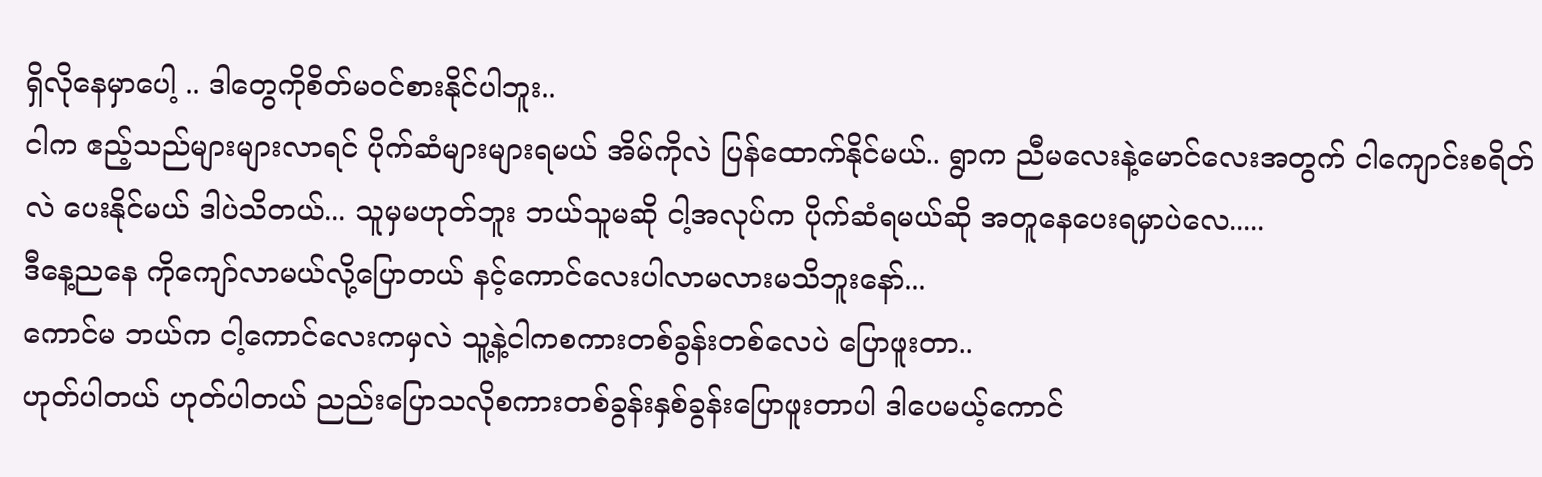ရှိလိုနေမှာပေါ့ .. ဒါတွေကိုစိတ်မဝင်စားနိုင်ပါဘူး..
ငါက ဧည့်သည်များများလာရင် ပိုက်ဆံများများရမယ် အိမ်ကိုလဲ ပြန်ထောက်နိုင်မယ်.. ရွာက ညီမလေးနဲ့မောင်လေးအတွက် ငါကျောင်းစရိတ်လဲ ပေးနိုင်မယ် ဒါပဲသိတယ်... သူမှမဟုတ်ဘူး ဘယ်သူမဆို ငါ့အလုပ်က ပိုက်ဆံရမယ်ဆို အတူနေပေးရမှာပဲလေ.....
ဒီနေ့ညနေ ကိုကျော်လာမယ်လို့ပြောတယ် နင့်ကောင်လေးပါလာမလားမသိဘူးနော်...
ကောင်မ ဘယ်က ငါ့ကောင်လေးကမှလဲ သူ့နဲ့ငါကစကားတစ်ခွန်းတစ်လေပဲ ပြောဖူးတာ..
ဟုတ်ပါတယ် ဟုတ်ပါတယ် ညည်းပြောသလိုစကားတစ်ခွန်းနှစ်ခွန်းပြောဖူးတာပါ ဒါပေမယ့်ကောင်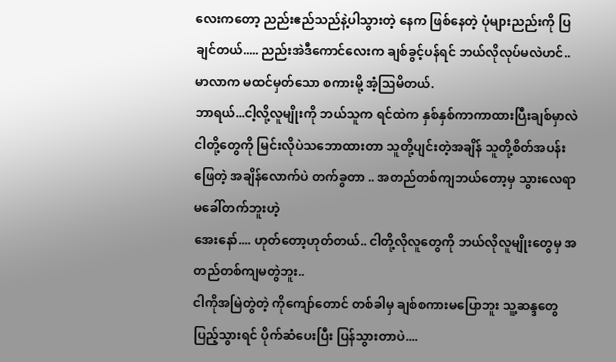လေးကတော့ ညည်းဧည်သည်နဲ့ပါသွားတဲ့ နေက ဖြစ်နေတဲ့ ပုံများညည်းကို ပြချင်တယ်..... ညည်းအဲဒီကောင်လေးက ချစ်ခွင့်ပန်ရင် ဘယ်လိုလုပ်မလဲဟင်.. မာလာက မထင်မှတ်သော စကားမို့ အံ့သြမိတယ်.
ဘာရယ်...ငါ့လို့လူမျိုးကို ဘယ်သူက ရင်ထဲက နှစ်နှစ်ကာကာထားပြီးချစ်မှာလဲ ငါတို့တွေကို မြင်းလိုပဲသဘောထားတာ သူတို့ပျင်းတဲ့အချိန် သူတို့စိတ်အပန်းဖြေတဲ့ အချိန်လောက်ပဲ တက်ခွတာ .. အတည်တစ်ကျဘယ်တော့မှ သွားလေရာ မခေါ်တက်ဘူးဟဲ့
အေးနော်.... ဟုတ်တော့ဟုတ်တယ်.. ငါတို့လိုလူတွေကို ဘယ်လိုလူမျိုးတွေမှ အတည်တစ်ကျမတွဲဘူး..
ငါကိုအမြဲတွဲတဲ့ ကိုကျော်တောင် တစ်ခါမှ ချစ်စကားမပြောဘူး သူ့ဆန္ဒတွေပြည့်သွားရင် ပိုက်ဆံပေးပြီး ပြန်သွားတာပဲ....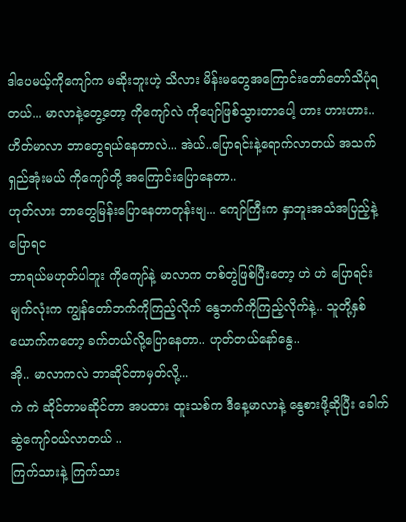ဒါပေမယ့်ကိုကျော်က မဆိုးဘူးဟဲ့ သိလား မိန်းမတွေအကြောင်းတော်တော်သိပုံရတယ်... မာလာနဲ့တွေ့တော့ ကိုကျော်လဲ ကိုပျော်ဖြစ်သွားတာပေါ့ ဟား ဟားဟား..
ဟိတ်မာလာ ဘာတွေရယ်နေတာလဲ... အဲယ်..ပြောရင်းနဲ့ရောက်လာတယ် အသက်ရှည်အုံးမယ် ကိုကျော်တို့ အကြောင်းပြောနေတာ..
ဟုတ်လား ဘာတွေမြန်းပြောနေတာတုန်းဗျ... ကျော်ကြီးက နှာဘူးအသံအပြည့်နဲ့ ပြောရင
ဘာရယ်မဟုတ်ပါဘူး ကိုကျော်နဲ့ မာလာက တစ်တွဲဖြစ်ပြီးတော့ ဟဲ ဟဲ ပြောရင်းမျက်လုံးက ကျွန်တော်ဘက်ကိုကြည့်လိုက် နွေဘက်ကိုကြည့်လိုက်နဲ့.. သူတို့နှစ်ယောက်ကတော့ ခက်တယ်လို့ပြောနေတာ.. ဟုတ်တယ်နော်နွေ..
အို.. မာလာကလဲ ဘာဆိုင်တာမှတ်လို့...
ကဲ ကဲ ဆိုင်တာမဆိုင်တာ အပထား ထူးသစ်က ဒီနေ့မာလာနဲ့ နွေစားဖို့ဆိုပြီး ခေါက်ဆွဲကျော်ဝယ်လာတယ် ..
ကြက်သားနဲ့ ကြက်သား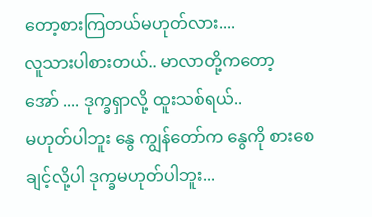တော့စားကြတယ်မဟုတ်လား....
လူသားပါစားတယ်.. မာလာတို့ကတော့
အော် .... ဒုက္ခရှာလို့ ထူးသစ်ရယ်..
မဟုတ်ပါဘူး နွေ ကျွန်တော်က နွေကို စားစေချင့်လို့ပါ ဒုက္ခမဟုတ်ပါဘူး...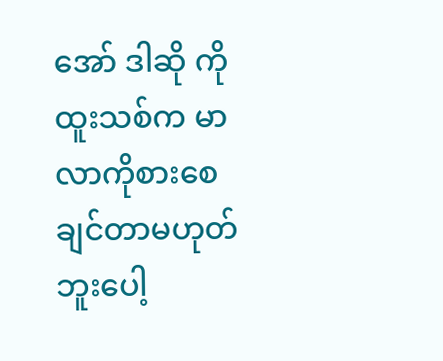အော် ဒါဆို ကိုထူးသစ်က မာလာကိုစားစေချင်တာမဟုတ်ဘူးပေါ့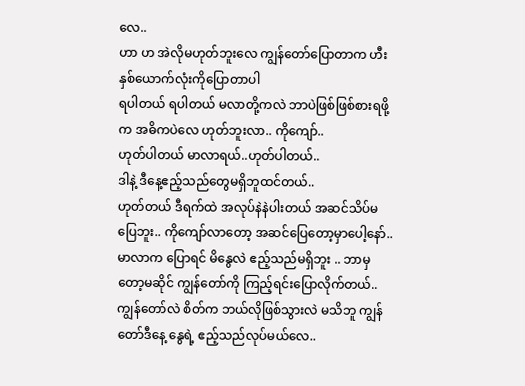လေ..
ဟာ ဟ အဲလိုမဟုတ်ဘူးလေ ကျွန်တော်ပြောတာက ဟီး နှစ်ယောက်လုံးကိုပြောတာပါ
ရပါတယ် ရပါတယ် မလာတို့ကလဲ ဘာပဲဖြစ်ဖြစ်စားရဖို့က အဓိကပဲလေ ဟုတ်ဘူးလာ.. ကိုကျော်..
ဟုတ်ပါတယ် မာလာရယ်..ဟုတ်ပါတယ်..
ဒါနဲ့ ဒီနေ့ဧည့်သည်တွေမရှိဘူထင်တယ်..
ဟုတ်တယ် ဒီရက်ထဲ အလုပ်နဲနဲပါးတယ် အဆင်သိပ်မပြေဘူး.. ကိုကျော်လာတော့ အဆင်ပြေတော့မှာပေါ့နော်.. မာလာက ပြောရင် မိနွေလဲ ဧည့်သည်မရှိဘူး .. ဘာမှတော့မဆိုင် ကျွန်တော်ကို ကြည့်ရင်းပြောလိုက်တယ်..
ကျွန်တော်လဲ စိတ်က ဘယ်လိုဖြစ်သွားလဲ မသိဘူ ကျွန်တော်ဒီနေ့ နွေရဲ့ ဧည့်သည်လုပ်မယ်လေ..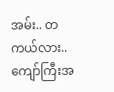အမ်း.. တကယ်လား..ကျော်ကြီးအ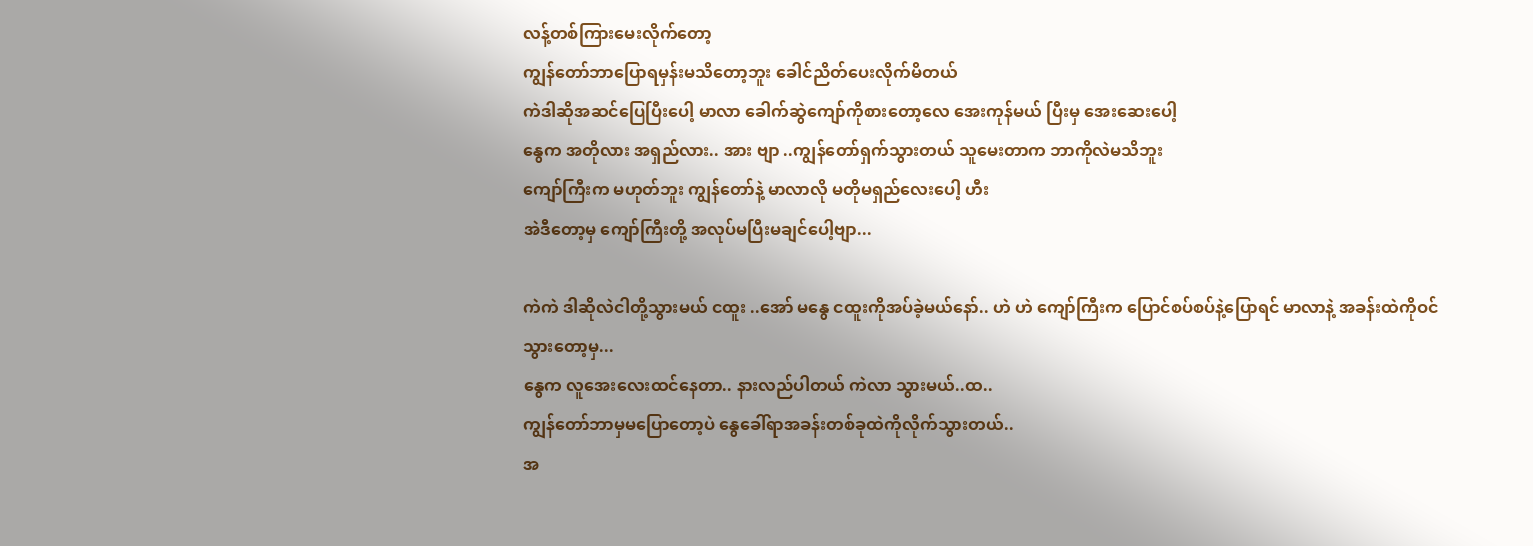လန့်တစ်ကြားမေးလိုက်တော့
ကျွန်တော်ဘာပြောရမှန်းမသိတော့ဘူး ခေါင်ညိတ်ပေးလိုက်မိတယ်
ကဲဒါဆိုအဆင်ပြေပြီးပေါ့ မာလာ ခေါက်ဆွဲကျော်ကိုစားတော့လေ အေးကုန်မယ် ပြီးမှ အေးဆေးပေါ့
နွေက အတိုလား အရှည်လား.. အား ဗျာ ..ကျွန်တော်ရှက်သွားတယ် သူမေးတာက ဘာကိုလဲမသိဘူး
ကျော်ကြီးက မဟုတ်ဘူး ကျွန်တော်နဲ့ မာလာလို မတိုမရှည်လေးပေါ့ ဟီး
အဲဒီတော့မှ ကျော်ကြီးတို့ အလုပ်မပြီးမချင်ပေါ့ဗျာ...

ကဲကဲ ဒါဆိုလဲငါတို့သွားမယ် ငထူး ..အော် မနွေ ငထူးကိုအပ်ခဲ့မယ်နော်.. ဟဲ ဟဲ ကျော်ကြီးက ပြောင်စပ်စပ်နဲ့ပြောရင် မာလာနဲ့ အခန်းထဲကိုဝင်သွားတော့မှ...
နွေက လူအေးလေးထင်နေတာ.. နားလည်ပါတယ် ကဲလာ သွားမယ်..ထ..
ကျွန်တော်ဘာမှမပြောတော့ပဲ နွေခေါ်ရာအခန်းတစ်ခုထဲကိုလိုက်သွားတယ်..
အ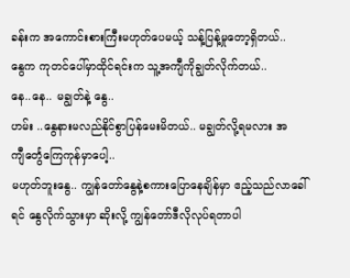ခန်းက အကောင်းစားကြီးမဟုတ်ပေမယ့် သန့်ပြန့်မှုတော့ရှိတယ်..
နွေက ကုတင်ပေါ်မှာထိုင်ရင်းက သူ့အကျီကိုချွတ်လိုက်တယ်..
နေ..နေ.. မချွတ်နဲ့ နွေ..
ဟမ်း ..နွေနားမလည်နိုင်စွာပြန်မေးမိတယ်.. မချွတ်လို့ရမလား အကျီင်္တွေကြေကုန်မှာပေါ့..
မဟုတ်ဘူးနွေ.. ကျွန်တော်နွေနဲ့စကားပြောနေချိန်မှာ ဧည့်သည်လာခေါ်ရင် နွေလိုက်သွားမှာ ဆိုးလို့ ကျွန်တော်ဒီလိုလုပ်ရတာပါ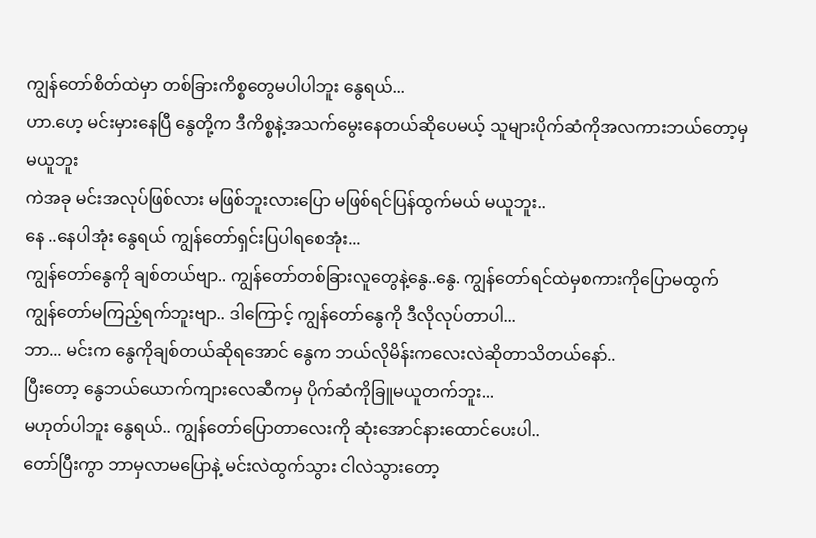ကျွန်တော်စိတ်ထဲမှာ တစ်ခြားကိစ္စတွေမပါပါဘူး နွေရယ်...
ဟာ.ဟေ့ မင်းမှားနေပြီ နွေတို့က ဒီကိစ္စနဲ့အသက်မွေးနေတယ်ဆိုပေမယ့် သူများပိုက်ဆံကိုအလကားဘယ်တော့မှမယူဘူး
ကဲအခု မင်းအလုပ်ဖြစ်လား မဖြစ်ဘူးလားပြော မဖြစ်ရင်ပြန်ထွက်မယ် မယူဘူး..
နေ ..နေပါအုံး နွေရယ် ကျွန်တော်ရှင်းပြပါရစေအုံး...
ကျွန်တော်နွေကို ချစ်တယ်ဗျာ.. ကျွန်တော်တစ်ခြားလူတွေနဲ့နွေ..နွေ. ကျွန်တော်ရင်ထဲမှစကားကိုပြောမထွက်
ကျွန်တော်မကြည့်ရက်ဘူးဗျာ.. ဒါကြောင့် ကျွန်တော်နွေကို ဒီလိုလုပ်တာပါ...
ဘာ... မင်းက နွေကိုချစ်တယ်ဆိုရအောင် နွေက ဘယ်လိုမိန်းကလေးလဲဆိုတာသိတယ်နော်..
ပြီးတော့ နွေဘယ်ယောက်ကျားလေဆီကမှ ပိုက်ဆံကိုခြူမယူတက်ဘူး...
မဟုတ်ပါဘူး နွေရယ်.. ကျွန်တော်ပြောတာလေးကို ဆုံးအောင်နားထောင်ပေးပါ..
တော်ပြီးကွာ ဘာမှလာမပြောနဲ့ မင်းလဲထွက်သွား ငါလဲသွားတော့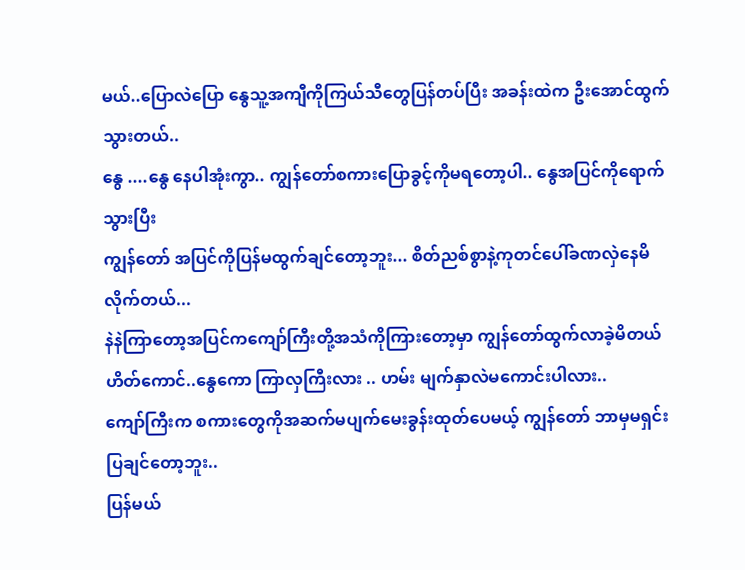မယ်..ပြောလဲပြော နွေသူ့အကျီကိုကြယ်သီတွေပြန်တပ်ပြီး အခန်းထဲက ဦးအောင်ထွက်သွားတယ်..
နွေ ....နွေ နေပါအုံးကွာ.. ကျွန်တော်စကားပြောခွင့်ကိုမရတော့ပါ.. နွေအပြင်ကိုရောက်သွားပြီး
ကျွန်တော် အပြင်ကိုပြန်မထွက်ချင်တော့ဘူး... စိတ်ညစ်စွာနဲ့ကုတင်ပေါ်ခဏလှဲနေမိလိုက်တယ်...
နဲနဲကြာတော့အပြင်ကကျော်ကြီးတို့အသံကိုကြားတော့မှာ ကျွန်တော်ထွက်လာခဲ့မိတယ်
ဟိတ်ကောင်..နွေကော ကြာလှကြီးလား .. ဟမ်း မျက်နှာလဲမကောင်းပါလား..
ကျော်ကြီးက စကားတွေကိုအဆက်မပျက်မေးခွန်းထုတ်ပေမယ့် ကျွန်တော် ဘာမှမရှင်းပြချင်တော့ဘူး..
ပြန်မယ်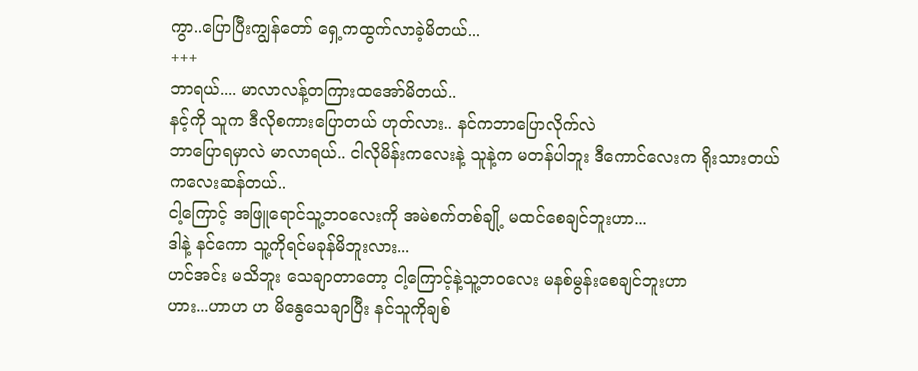ကွာ..ပြောပြီးကျွန်တော် ရှေ့ကထွက်လာခဲ့မိတယ်...
+++
ဘာရယ်.... မာလာလန့်တကြားထအော်မိတယ်..
နင့်ကို သူက ဒီလိုစကားပြောတယ် ဟုတ်လား.. နင်ကဘာပြောလိုက်လဲ
ဘာပြောရမှာလဲ မာလာရယ်.. ငါလိုမိန်းကလေးနဲ့ သူနဲ့က မတန်ပါဘူး ဒီကောင်လေးက ရိုးသားတယ် ကလေးဆန်တယ်..
ငါ့ကြောင့် အဖြူရောင်သူ့ဘဝလေးကို အမဲစက်တစ်ချို့ မထင်စေချင်ဘူးဟာ...
ဒါနဲ့ နင်ကော သူ့ကိုရင်မခုန်မိဘူးလား...
ဟင်အင်း မသိဘူး သေချာတာတော့ ငါ့ကြောင့်နဲ့သူ့ဘဝလေး မနစ်မွန်းစေချင်ဘူးဟာ
ဟား...ဟာဟ ဟ မိနွေသေချာပြီး နင်သူကိုချစ်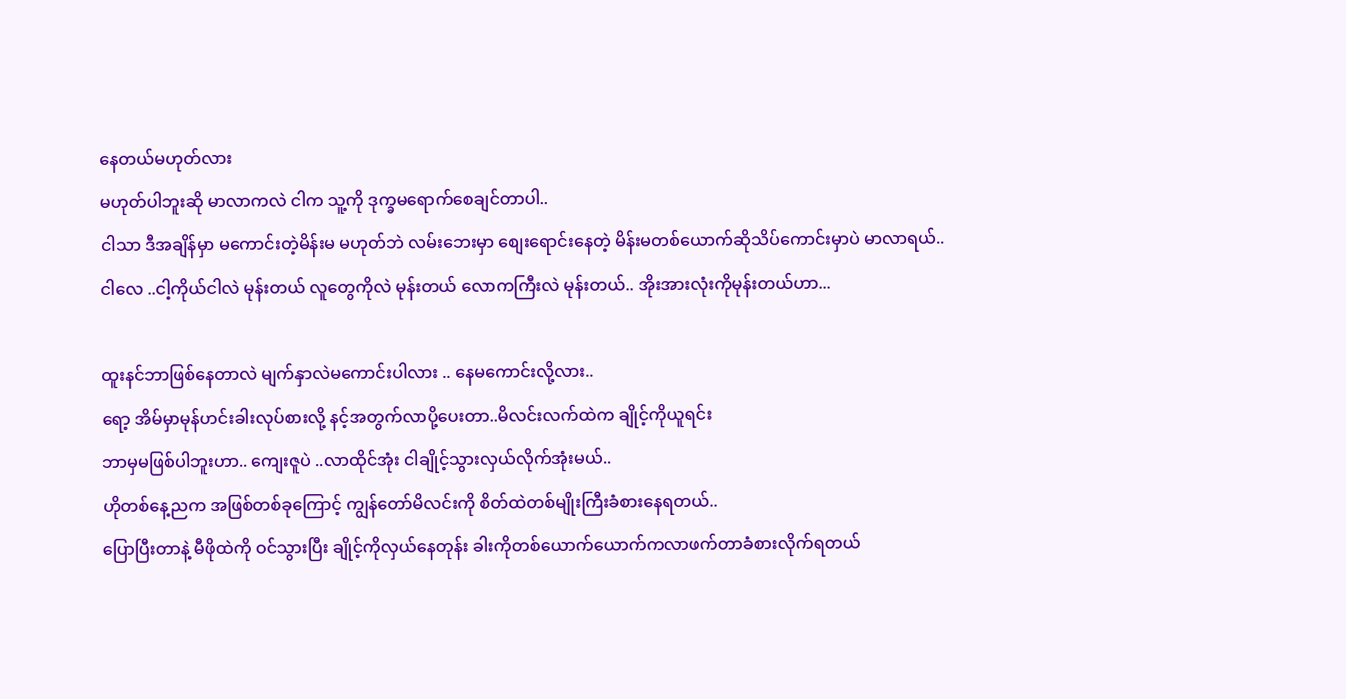နေတယ်မဟုတ်လား
မဟုတ်ပါဘူးဆို မာလာကလဲ ငါက သူ့ကို ဒုက္ခမရောက်စေချင်တာပါ..
ငါသာ ဒီအချိန်မှာ မကောင်းတဲ့မိန်းမ မဟုတ်ဘဲ လမ်းဘေးမှာ စျေးရောင်းနေတဲ့ မိန်းမတစ်ယောက်ဆိုသိပ်ကောင်းမှာပဲ မာလာရယ်..
ငါလေ ..ငါ့ကိုယ်ငါလဲ မုန်းတယ် လူတွေကိုလဲ မုန်းတယ် လောကကြီးလဲ မုန်းတယ်.. အိုးအားလုံးကိုမုန်းတယ်ဟာ...

ထူးနင်ဘာဖြစ်နေတာလဲ မျက်နှာလဲမကောင်းပါလား .. နေမကောင်းလို့လား..
ရော့ အိမ်မှာမုန်ဟင်းခါးလုပ်စားလို့ နင့်အတွက်လာပို့ပေးတာ..မိလင်းလက်ထဲက ချိုင့်ကိုယူရင်း
ဘာမှမဖြစ်ပါဘူးဟာ.. ကျေးဇူပဲ ..လာထိုင်အုံး ငါချိုင့်သွားလှယ်လိုက်အုံးမယ်..
ဟိုတစ်နေ့ညက အဖြစ်တစ်ခုကြောင့် ကျွန်တော်မိလင်းကို စိတ်ထဲတစ်မျိုးကြီးခံစားနေရတယ်..
ပြောပြီးတာနဲ့ မီဖိုထဲကို ဝင်သွားပြီး ချိုင့်ကိုလှယ်နေတုန်း ခါးကိုတစ်ယောက်ယောက်ကလာဖက်တာခံစားလိုက်ရတယ်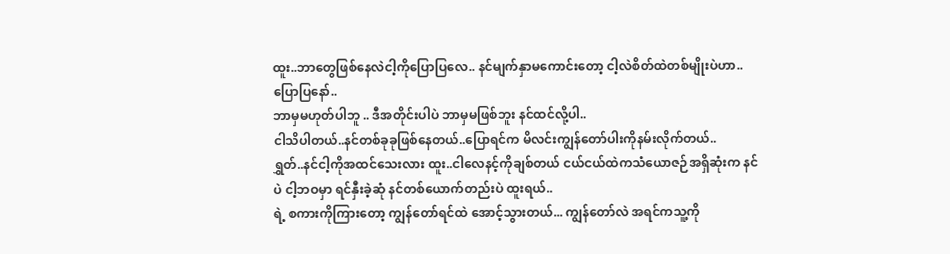ထူး..ဘာတွေဖြစ်နေလဲငါ့ကိုပြောပြလေ.. နင်မျက်နှာမကောင်းတော့ ငါ့လဲစိတ်ထဲတစ်မျိုးပဲဟာ.. ပြောပြနော်..
ဘာမှမဟုတ်ပါဘူ .. ဒီအတိုင်းပါပဲ ဘာမှမဖြစ်ဘူး နင်ထင်လို့ပါ..
ငါသိပါတယ်..နင်တစ်ခုခုဖြစ်နေတယ်..ပြောရင်က မိလင်းကျွန်တော်ပါးကိုနမ်းလိုက်တယ်..
ရွှတ်..နင်ငါ့ကိုအထင်သေးလား ထူး..ငါလေနင့်ကိုချစ်တယ် ငယ်ငယ်ထဲကသံယောဇဉ်အရှိဆုံးက နင်ပဲ ငါ့ဘဝမှာ ရင်နှီးခဲ့ဆုံ နင်တစ်ယောက်တည်းပဲ ထူးရယ်..
ရဲ့ စကားကိုကြားတော့ ကျွန်တော်ရင်ထဲ အောင့်သွားတယ်... ကျွန်တော်လဲ အရင်ကသူ့ကို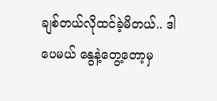ချစ်တယ်လိုထင်ခဲ့မိတယ်.. ဒါပေမယ် နွေနဲ့တွေ့တော့မှ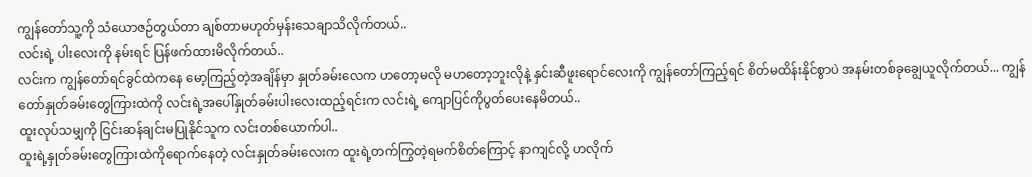ကျွန်တော်သူ့ကို သံယောဇဉ်တွယ်တာ ချစ်တာမဟုတ်မှန်းသေချာသိလိုက်တယ်..
လင်းရဲ့ ပါးလေးကို နမ်းရင် ပြန်ဖက်ထားမိလိုက်တယ်..
လင်းက ကျွန်တော်ရင်ခွင်ထဲကနေ မော့ကြည့်တဲ့အချိန်မှာ နှုတ်ခမ်းလေက ဟတော့မလို မဟတော့ဘူးလိုနဲ့ နှင်းဆီဖူးရောင်လေးကို ကျွန်တော်ကြည့်ရင် စိတ်မထိန်းနိုင်စွာပဲ အနမ်းတစ်ခုချွေယူလိုက်တယ်... ကျွန်တော်နှုတ်ခမ်းတွေကြားထဲကို လင်းရဲ့အပေါ်နှုတ်ခမ်းပါးလေးထည့်ရင်းက လင်းရဲ့ ကျောပြင်ကိုပွတ်ပေးနေမိတယ်..
ထူးလုပ်သမျှကို ငြင်းဆန်ချင်းမပြုနိုင်သူက လင်းတစ်ယောက်ပါ..
ထူးရဲ့နှုတ်ခမ်းတွေကြားထဲကိုရောက်နေတဲ့ လင်းနှုတ်ခမ်းလေးက ထူးရဲ့တက်ကြွတဲ့ရမက်စိတ်ကြောင့် နာကျင်လို့ ဟလိုက်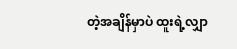တဲ့အချိန်မှာပဲ ထူးရဲ့လျှာ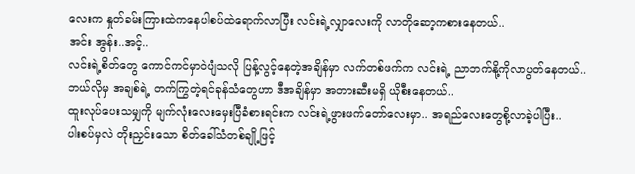လေးက နှုတ်ခမ်းကြားထဲကနေပါစပ်ထဲရောက်လာပြီး လင်းရဲ့လျှာလေးကို လာတိုဆော့ကစားနေတယ်..
အင်း အွန်း..အင့်..
လင်းရဲ့စိတ်တွေ ကောင်ကင်မှာဝဲပျံသလို ပြန့်လွင့်နေတဲ့အချိန်မှာ လက်တစ်ဖက်က လင်းရဲ့ ညာဘက်နို့ကိုလာပွတ်နေတယ်..
ဘယ်လိုမှ အချစ်ရဲ့ တက်ကြွတဲ့ရင်ခုန်သံတွေဟာ ဒီအချိန်မှာ အတားဆီးမရှိ ယိုစီးနေတယ်..
ထူးလုပ်ပေးသမျှကို မျက်လုံးလေးမှေးပြီခံစားရင်းက လင်းရဲ့ဖွားဖက်တော်လေးမှာ.. အရည်လေးတွေစို့လာခဲ့ပါပြီး..
ပါးစပ်မှလဲ တိုးညှင်းသော စိတ်ခေါ်သံတစ်ချို့ဖြင့်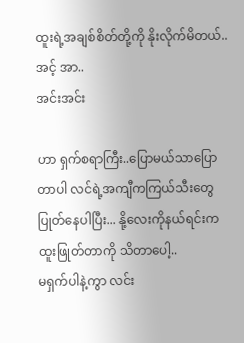ထူးရဲ့အချစ်စိတ်တို့ကို နိုးလိုက်မိတယ်..
အင့် အာ..
အင်းအင်း

ဟာ ရှက်စရာကြီး..ပြောမယ်သာပြောတာပါ လင်ရဲ့အကျီကကြယ်သီးတွေပြုတ်နေပါပြီး... နို့လေးကိုနယ်ရင်းက ထူးဖြုတ်တာကို သိတာပေါ့..
မရှက်ပါနဲ့ကွာ လင်း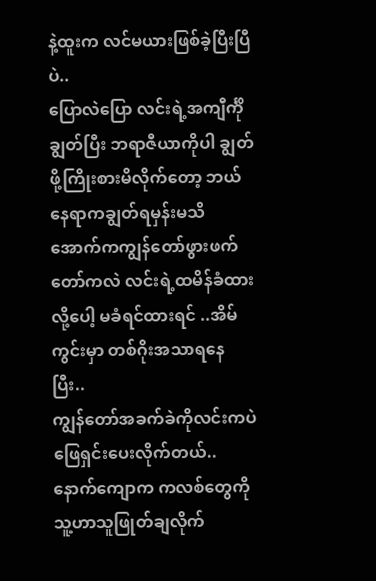နဲ့ထူးက လင်မယားဖြစ်ခဲ့ပြီးပြီပဲ..
ပြောလဲပြော လင်းရဲ့အကျီင်္ကိုချွတ်ပြီး ဘရာဇီယာကိုပါ ချွတ်ဖို့ကြိုးစားမိလိုက်တော့ ဘယ်နေရာကချွတ်ရမှန်းမသိ
အောက်ကကျွန်တော်ဖွားဖက်တော်ကလဲ လင်းရဲ့ထမိန်ခံထားလို့ပေါ့ မခံရင်ထားရင် ..အိမ်ကွင်းမှာ တစ်ဂိုးအသာရနေပြီး..
ကျွန်တော်အခက်ခဲကိုလင်းကပဲဖြေရှင်းပေးလိုက်တယ်.. နောက်ကျောက ကလစ်တွေကို သူ့ဟာသူဖြုတ်ချလိုက်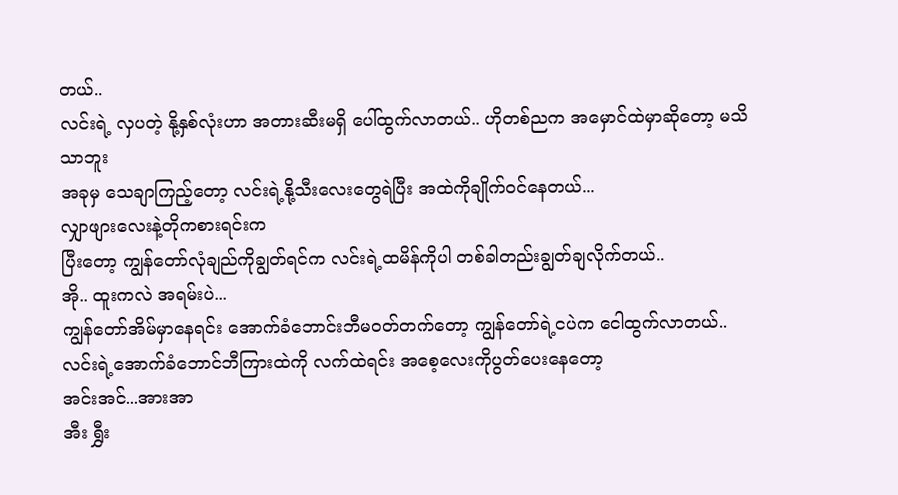တယ်..
လင်းရဲ့ လှပတဲ့ နို့နှစ်လုံးဟာ အတားဆီးမရှိ ပေါ်ထွက်လာတယ်.. ဟိုတစ်ညက အမှောင်ထဲမှာဆိုတော့ မသိသာဘူး
အခုမှ သေချာကြည့်တော့ လင်းရဲ့နို့သီးလေးတွေရဲပြီး အထဲကိုချိုက်ဝင်နေတယ်...
လျှာဖျားလေးနဲ့တိုကစားရင်းက
ပြီးတော့ ကျွန်တော်လုံချည်ကိုချွတ်ရင်က လင်းရဲ့ထမိန်ကိုပါ တစ်ခါတည်းချွတ်ချလိုက်တယ်..
အို.. ထူးကလဲ အရမ်းပဲ...
ကျွန်တော်အိမ်မှာနေရင်း အောက်ခံဘောင်းဘီမဝတ်တက်တော့ ကျွန်တော်ရဲ့ငပဲက ငေါထွက်လာတယ်..
လင်းရဲ့အောက်ခံဘောင်ဘီကြားထဲကို လက်ထဲရင်း အစေ့လေးကိုပွတ်ပေးနေတော့
အင်းအင်...အားအာ
အီး ရွှီး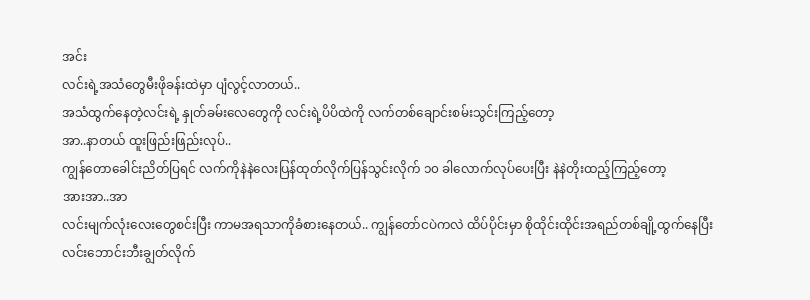အင်း
လင်းရဲ့အသံတွေမီးဖိုခန်းထဲမှာ ပျံလွင့်လာတယ်..
အသံထွက်နေတဲ့လင်းရဲ့ နှုတ်ခမ်းလေတွေကို လင်းရဲ့ပိပိထဲကို လက်တစ်ချောင်းစမ်းသွင်းကြည့်တော့
အာ..နာတယ် ထူးဖြည်းဖြည်းလုပ်..
ကျွန်တောခေါင်းညိတ်ပြရင် လက်ကိုနဲနဲလေးပြန်ထုတ်လိုက်ပြန်သွင်းလိုက် ၁၀ ခါလောက်လုပ်ပေးပြီး နဲနဲတိုးထည့်ကြည့်တော့
အားအာ..အာ
လင်းမျက်လုံးလေးတွေစင်းပြီး ကာမအရသာကိုခံစားနေတယ်.. ကျွန်တော်ငပဲကလဲ ထိပ်ပိုင်းမှာ စိုထိုင်းထိုင်းအရည်တစ်ချို့ထွက်နေပြီး
လင်းဘောင်းဘီးချွတ်လိုက်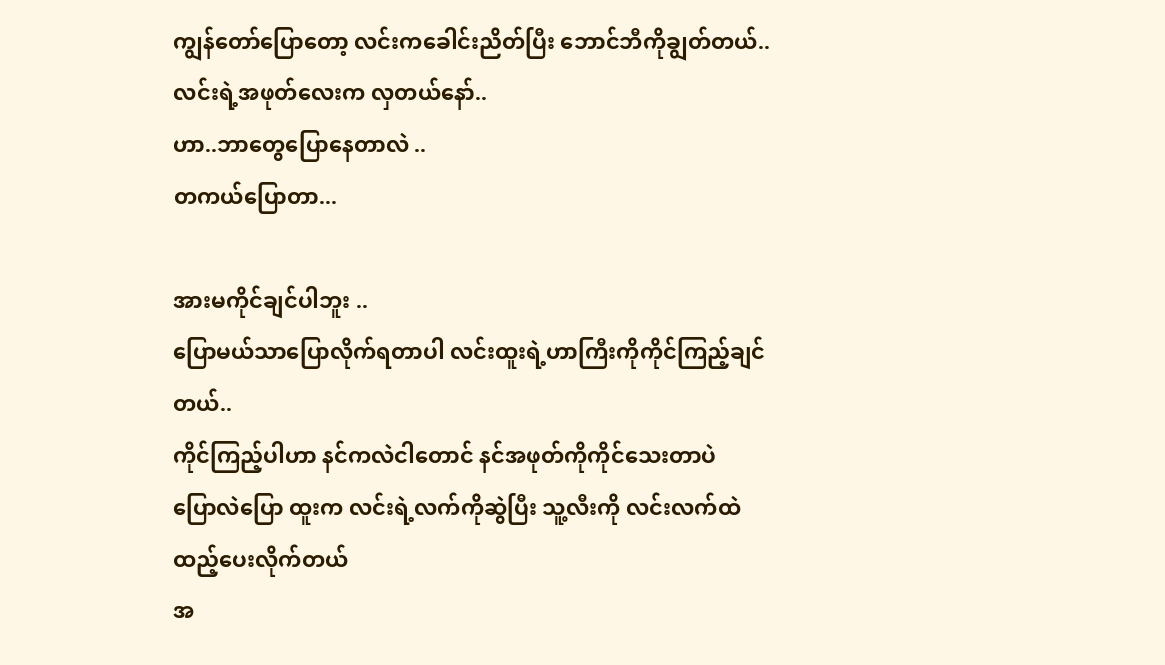ကျွန်တော်ပြောတော့ လင်းကခေါင်းညိတ်ပြီး ဘောင်ဘီကိုချွတ်တယ်..
လင်းရဲ့အဖုတ်လေးက လှတယ်နော်..
ဟာ..ဘာတွေပြောနေတာလဲ ..
တကယ်ပြောတာ...

အားမကိုင်ချင်ပါဘူး ..
ပြောမယ်သာပြောလိုက်ရတာပါ လင်းထူးရဲ့ဟာကြီးကိုကိုင်ကြည့်ချင်တယ်..
ကိုင်ကြည့်ပါဟာ နင်ကလဲငါတောင် နင်အဖုတ်ကိုကိုင်သေးတာပဲ
ပြောလဲပြော ထူးက လင်းရဲ့လက်ကိုဆွဲပြီး သူ့လီးကို လင်းလက်ထဲ ထည့်ပေးလိုက်တယ်
အ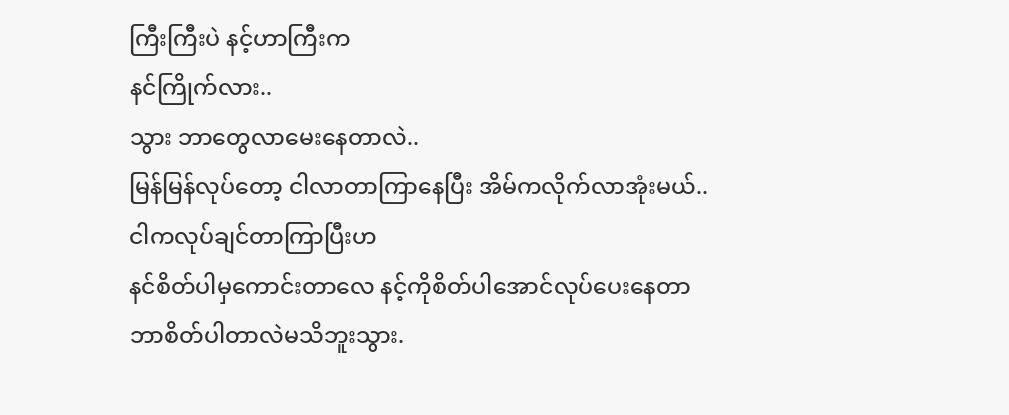ကြီးကြီးပဲ နင့်ဟာကြီးက
နင်ကြိုက်လား..
သွား ဘာတွေလာမေးနေတာလဲ..
မြန်မြန်လုပ်တော့ ငါလာတာကြာနေပြီး အိမ်ကလိုက်လာအုံးမယ်..
ငါကလုပ်ချင်တာကြာပြီးဟ
နင်စိတ်ပါမှကောင်းတာလေ နင့်ကိုစိတ်ပါအောင်လုပ်ပေးနေတာ
ဘာစိတ်ပါတာလဲမသိဘူးသွား.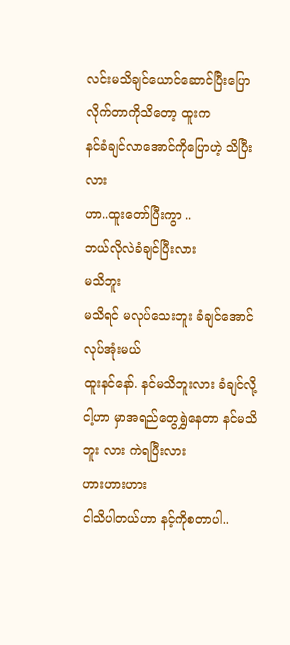လင်းမသိချင်ယောင်ဆောင်ပြီးပြောလိုက်တာကိုသိတော့ ထူးက
နင်ခံချင်လာအောင်ကိုပြောဟဲ့ သိပြီးလား
ဟာ..ထူးတော်ပြီးကွာ ..
ဘယ်လိုလဲခံချင်ပြီးလား
မသိဘူး
မသိရင် မလုပ်သေးဘူး ခံချင်အောင်လုပ်အုံးမယ်
ထူးနင်နော်. နင်မသိဘူးလား ခံချင်လို့ငါ့ဟာ မှာအရည်တွေရွှဲနေတာ နင်မသိဘူး လား ကဲရပြီးလား
ဟားဟားဟား
ငါသိပါတယ်ဟာ နင့်ကိုစတာပါ..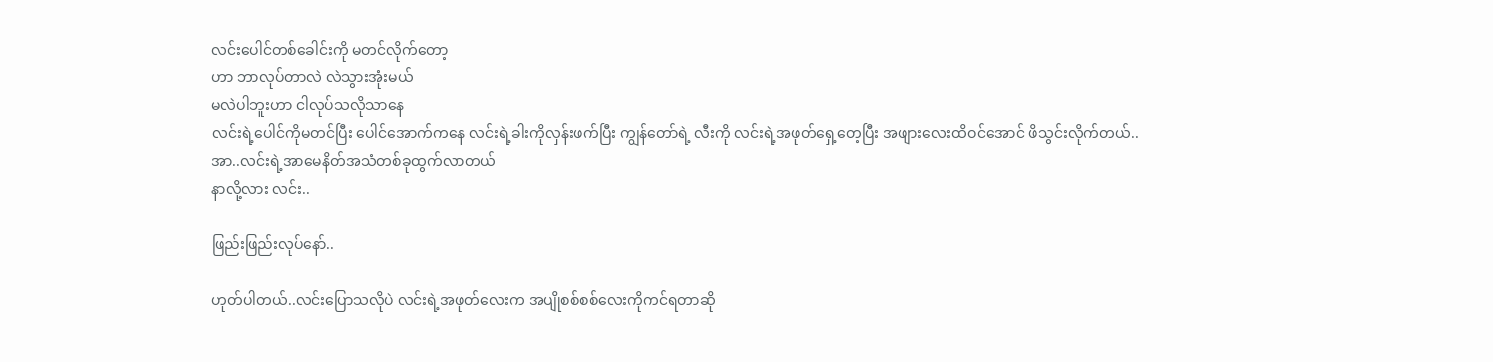လင်းပေါင်တစ်ခေါင်းကို မတင်လိုက်တော့
ဟာ ဘာလုပ်တာလဲ လဲသွားအုံးမယ်
မလဲပါဘူးဟာ ငါလုပ်သလိုသာနေ
လင်းရဲ့ပေါင်ကိုမတင်ပြီး ပေါင်အောက်ကနေ လင်းရဲ့ခါးကိုလှန်းဖက်ပြီး ကျွန်တော်ရဲ့ လီးကို လင်းရဲ့အဖုတ်ရှေ့တေ့ပြီး အဖျားလေးထိဝင်အောင် ဖိသွင်းလိုက်တယ်..
အာ..လင်းရဲ့အာမေနိတ်အသံတစ်ခုထွက်လာတယ်
နာလို့လား လင်း..

ဖြည်းဖြည်းလုပ်နော်..

ဟုတ်ပါတယ်..လင်းပြောသလိုပဲ လင်းရဲ့အဖုတ်လေးက အပျိုစစ်စစ်လေးကိုကင်ရတာဆို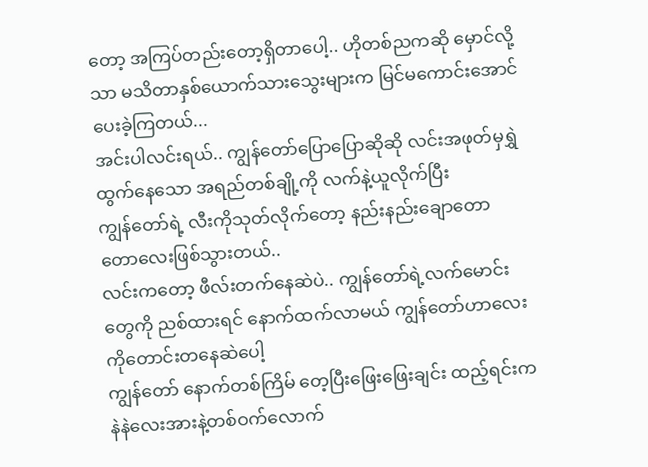တော့ အကြပ်တည်းတော့ရှိတာပေါ့.. ဟိုတစ်ညကဆို မှောင်လို့သာ မသိတာနှစ်ယောက်သားသွေးများက မြင်မကောင်းအောင်ပေးခဲ့ကြတယ်...
အင်းပါလင်းရယ်.. ကျွန်တော်ပြောပြောဆိုဆို လင်းအဖုတ်မှရွှဲထွက်နေသော အရည်တစ်ချို့ကို လက်နဲ့ယူလိုက်ပြီး
ကျွန်တော်ရဲ့ လီးကိုသုတ်လိုက်တော့ နည်းနည်းချောတောတောလေးဖြစ်သွားတယ်..
လင်းကတော့ ဖီလ်းတက်နေဆဲပဲ.. ကျွန်တော်ရဲ့လက်မောင်းတွေကို ညစ်ထားရင် နောက်ထက်လာမယ် ကျွန်တော်ဟာလေးကိုတောင်းတနေဆဲပေါ့
ကျွန်တော် နောက်တစ်ကြိမ် တေ့ပြီးဖြေးဖြေးချင်း ထည့်ရင်းက နဲနဲလေးအားနဲ့တစ်ဝက်လောက်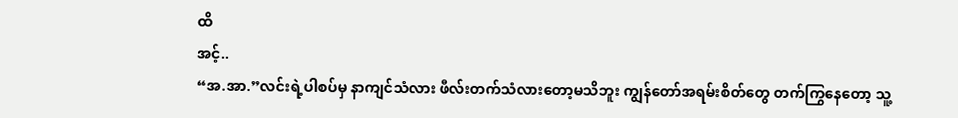ထိ
အင့်..
“အ.အာ.”လင်းရဲ့ပါစပ်မှ နာကျင်သံလား ဖီလ်းတက်သံလားတော့မသိဘူး ကျွန်တော်အရမ်းစိတ်တွေ တက်ကြွနေတော့ သူ့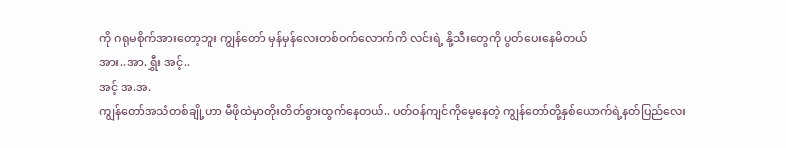ကို ဂရုမစိုက်အားတော့ဘူး ကျွန်တော် မှန်မှန်လေးတစ်ဝက်လောက်ကိ လင်းရဲ့ နို့သီးတွေကို ပွတ်ပေးနေမိတယ်
အား..အာ.ရွှီး အင့်..
အင့် အ.အ.
ကျွန်တော်အသံတစ်ချို့ဟာ မီဖိုထဲမှာတိုးတိတ်စွားထွက်နေတယ်.. ပတ်ဝန်ကျင်ကိုမေ့နေတဲ့ ကျွန်တော်တို့နှစ်ယောက်ရဲ့နတ်ပြည်လေး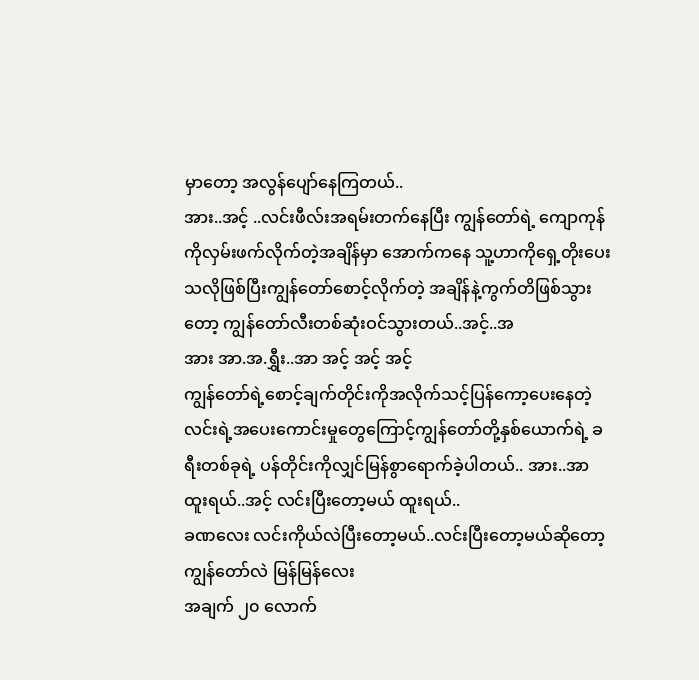မှာတော့ အလွန်ပျော်နေကြတယ်..
အား..အင့် ..လင်းဖီလ်းအရမ်းတက်နေပြီး ကျွန်တော်ရဲ့ ကျောကုန်ကိုလှမ်းဖက်လိုက်တဲ့အချိန်မှာ အောက်ကနေ သူ့ဟာကိုရှေ့တိုးပေးသလိုဖြစ်ပြီးကျွန်တော်စောင့်လိုက်တဲ့ အချိန်နဲ့ကွက်တိဖြစ်သွားတော့ ကျွန်တော်လီးတစ်ဆုံးဝင်သွားတယ်..အင့်..အ
အား အာ.အ.ရွှီး..အာ အင့် အင့် အင့်
ကျွန်တော်ရဲ့စောင့်ချက်တိုင်းကိုအလိုက်သင့်ပြန်ကော့ပေးနေတဲ့ လင်းရဲ့အပေးကောင်းမှုတွေကြောင့်ကျွန်တော်တို့နှစ်ယောက်ရဲ့ ခရီးတစ်ခုရဲ့ ပန်တိုင်းကိုလျှင်မြန်စွာရောက်ခဲ့ပါတယ်.. အား..အာ
ထူးရယ်..အင့် လင်းပြီးတော့မယ် ထူးရယ်..
ခဏလေး လင်းကိုယ်လဲပြီးတော့မယ်..လင်းပြီးတော့မယ်ဆိုတော့ ကျွန်တော်လဲ မြန်မြန်လေး
အချက် ၂၀ လောက်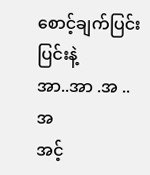စောင့်ချက်ပြင်းပြင်းနဲ့
အာ..အာ .အ ..အ
အင့်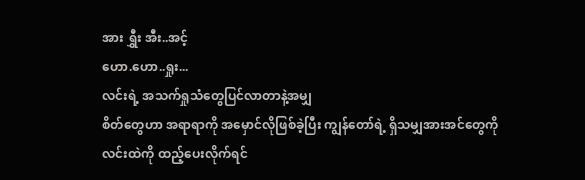အား ရွှီး အီး..အင့်
ဟော.ဟော..ရှုး...
လင်းရဲ့ အသက်ရှုသံတွေပြင်လာတာနဲ့အမျှ
စိတ်တွေဟာ အရာရာကို အမှောင်လိုဖြစ်ခဲ့ပြီး ကျွန်တော်ရဲ့ ရှိသမျှအားအင်တွေကို
လင်းထဲကို ထည့်ပေးလိုက်ရင်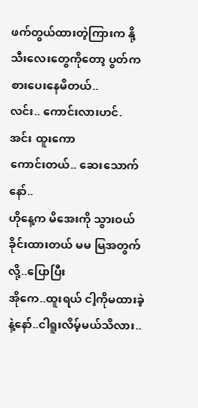ဖက်တွယ်ထားတဲ့ကြားက နို့သီးလေးတွေကိုတော့ ပွတ်ကစားပေးနေမိတယ်..
လင်း.. ကောင်းလားဟင်.
အင်း ထူးကော
ကောင်းတယ်.. ဆေးသောက်နော်..
ဟိုနေ့က မိအေးကို သွားဝယ်ခိုင်းထားတယ် မမ မြအတွက်လို့..ပြောပြီး
အိုကေ..ထူးရယ် ငါ့ကိုမထားခဲ့နဲ့နော်..ငါရူးလိမ့်မယ်သိလား..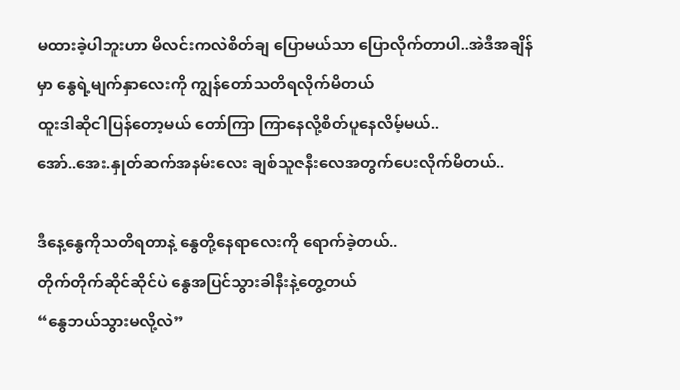မထားခဲ့ပါဘူးဟာ မိလင်းကလဲစိတ်ချ ပြောမယ်သာ ပြောလိုက်တာပါ..အဲဒီအချိန်မှာ နွေရဲ့မျက်နှာလေးကို ကျွန်တော်သတိရလိုက်မိတယ်
ထူးဒါဆိုငါပြန်တော့မယ် တော်ကြာ ကြာနေလို့စိတ်ပူနေလိမ့်မယ်..
အော်..အေး.နှုတ်ဆက်အနမ်းလေး ချစ်သူဇနီးလေအတွက်ပေးလိုက်မိတယ်..

ဒီနေ့နွေကိုသတိရတာနဲ့ နွေတို့နေရာလေးကို ရောက်ခဲ့တယ်..
တိုက်တိုက်ဆိုင်ဆိုင်ပဲ နွေအပြင်သွားခါနီးနဲ့တွေ့တယ်
“နွေဘယ်သွားမလို့လဲ”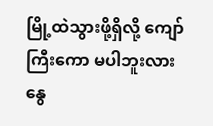မြို့ထဲသွားဖို့ရှိလို့ ကျော်ကြီးကော မပါဘူးလား
နွေ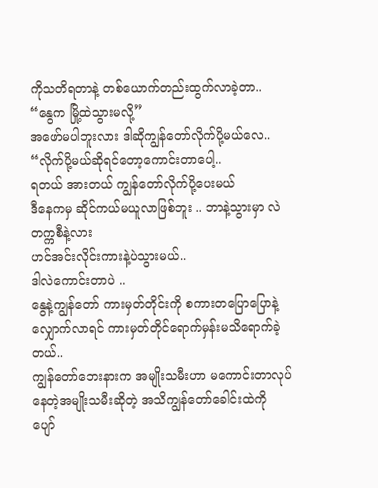ကိုသတိရတာနဲ့ တစ်ယောက်တည်းထွက်လာခဲ့တာ..
“နွေက မြို့ထဲသွားမလို့”
အဖော်မပါဘူးလား ဒါဆိုကျွန်တော်လိုက်ပို့မယ်လေ..
“လိုက်ပို့မယ်ဆိုရင်တော့ကောင်းတာပေါ့..
ရတယ် အားတယ် ကျွန်တော်လိုက်ပို့ပေးမယ်
ဒီနေကမှ ဆိုင်ကယ်မယူလာဖြစ်ဘူး .. ဘာနဲ့သွားမှာ လဲ တက္ကစီနဲ့လား
ဟင်အင်းလိုင်းကားနဲ့ပဲသွားမယ်..
ဒါလဲကောင်းတာပဲ ..
နွေနဲ့ကျွန်တော် ကားမှတ်တိုင်းကို စကားတပြောပြောနဲ့လျှောက်လာရင် ကားမှတ်တိုင်ရောက်မှန်းမသိရောက်ခဲ့တယ်..
ကျွန်တော်ဘေးနားက အမျိုးသမီးဟာ မကောင်းတာလုပ်နေတဲ့အမျိုးသမီးဆိုတဲ့ အသိကျွန်တော်ခေါင်းထဲကို
ပျော်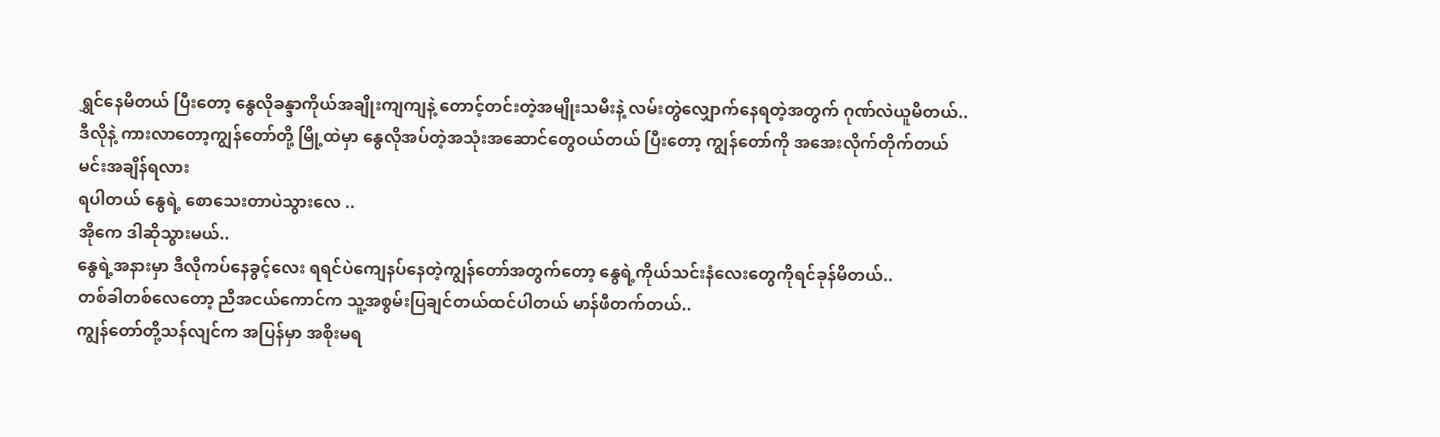ရွှင်နေမိတယ် ပြီးတော့ နွေလိုခန္ဒာကိုယ်အချိုးကျကျနဲ့ တောင့်တင်းတဲ့အမျိုးသမီးနဲ့ လမ်းတွဲလျှောက်နေရတဲ့အတွက် ဂုဏ်လဲယူမိတယ်..
ဒီလိုနဲ့ ကားလာတော့ကျွန်တော်တို့ မြို့ထဲမှာ နွေလိုအပ်တဲ့အသုံးအဆောင်တွေဝယ်တယ် ပြီးတော့ ကျွန်တော်ကို အအေးလိုက်တိုက်တယ်
မင်းအချိန်ရလား
ရပါတယ် နွေရဲ့ စောသေးတာပဲသွားလေ ..
အိုကေ ဒါဆိုသွားမယ်..
နွေရဲ့အနားမှာ ဒီလိုကပ်နေခွင့်လေး ရရင်ပဲကျေနပ်နေတဲ့ကျွန်တော်အတွက်တော့ နွေရဲ့ကိုယ်သင်းနံလေးတွေကိုရင်ခုန်မိတယ်..
တစ်ခါတစ်လေတော့ ညီအငယ်ကောင်က သူ့အစွမ်းပြချင်တယ်ထင်ပါတယ် မာန်ဖီတက်တယ်..
ကျွန်တော်တို့သန်လျင်က အပြန်မှာ အစိုးမရ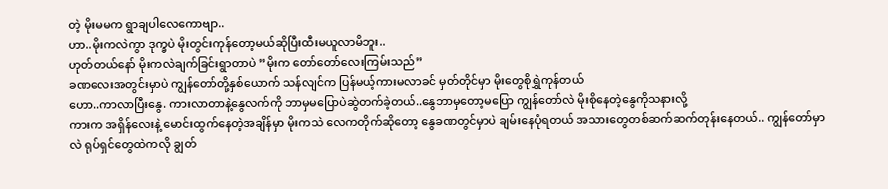တဲ့ မိုးမမက ရွာချပါလေကောဗျာ..
ဟာ..မိုးကလဲကွာ ဒုက္ခပဲ မိုးတွင်းကုန်တော့မယ်ဆိုပြီးထီးမယူလာမိဘူး..
ဟုတ်တယ်နော် မိုးကလဲချက်ခြင်းရွာတာပဲ ”မိုးက တော်တော်လေးကြမ်းသည်”
ခဏလေးအတွင်းမှာပဲ ကျွန်တော်တို့နှစ်ယောက် သန်လျင်က ပြန်မယ့်ကားမလာခင် မှတ်တိုင်မှာ မိုးတွေစိုရွှဲကုန်တယ်
ဟော..ကာလာပြီးနွေ. ကားလာတာနဲ့နွေလက်ကို ဘာမှမပြောပဲဆွဲတက်ခဲ့တယ်..နွေဘာမှတော့မပြော ကျွန်တော်လဲ မိုးစိုနေတဲ့နွေကိုသနားလို့
ကားက အရှိန်လေးနဲ့ မောင်းထွက်နေတဲ့အချိန်မှာ မိုးကသဲ လေကတိုက်ဆိုတော့ နွေခဏတွင်မှာပဲ ချမ်းနေပုံရတယ် အသားတွေတစ်ဆက်ဆက်တုန်းနေတယ်.. ကျွန်တော်မှာလဲ ရုပ်ရှင်တွေထဲကလို ချွတ်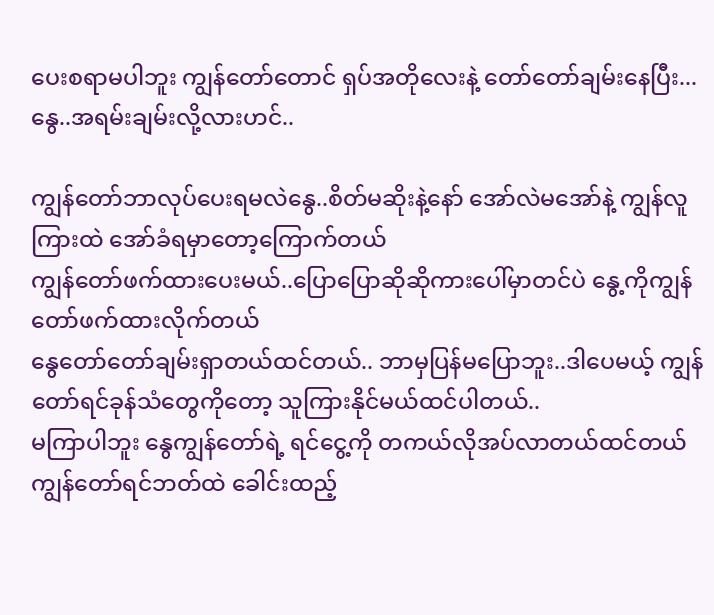ပေးစရာမပါဘူး ကျွန်တော်တောင် ရှပ်အတိုလေးနဲ့ တော်တော်ချမ်းနေပြီး...
နွေ..အရမ်းချမ်းလို့လားဟင်..

ကျွန်တော်ဘာလုပ်ပေးရမလဲနွေ..စိတ်မဆိုးနဲ့နော် အော်လဲမအော်နဲ့ ကျွန်လူကြားထဲ အော်ခံရမှာတော့ကြောက်တယ်
ကျွန်တော်ဖက်ထားပေးမယ်..ပြောပြောဆိုဆိုကားပေါ်မှာတင်ပဲ နွေ့ကိုကျွန်တော်ဖက်ထားလိုက်တယ်
နွေတော်တော်ချမ်းရှာတယ်ထင်တယ်.. ဘာမှပြန်မပြောဘူး..ဒါပေမယ့် ကျွန်တော်ရင်ခုန်သံတွေကိုတော့ သူကြားနိုင်မယ်ထင်ပါတယ်..
မကြာပါဘူး နွေကျွန်တော်ရဲ့ ရင်ငွေ့ကို တကယ်လိုအပ်လာတယ်ထင်တယ် ကျွန်တော်ရင်ဘတ်ထဲ ခေါင်းထည့်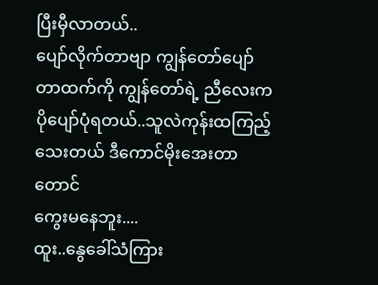ပြီးမှီလာတယ်..
ပျော်လိုက်တာဗျာ ကျွန်တော်ပျော်တာထက်ကို ကျွန်တော်ရဲ့ ညီလေးကပိုပျော်ပုံရတယ်..သူလဲကုန်းထကြည့်သေးတယ် ဒီကောင်မိုးအေးတာတောင်
ကွေးမနေဘူး....
ထူး..နွေခေါ်သံကြား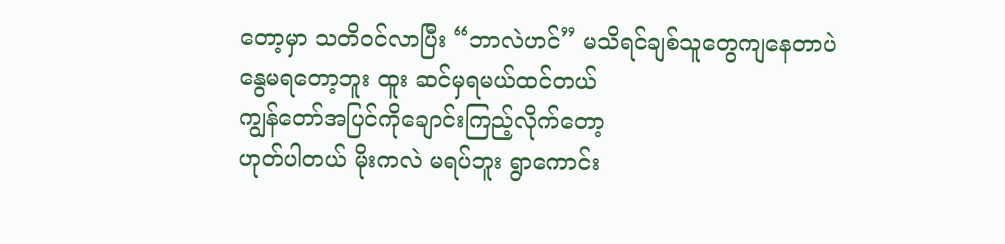တော့မှာ သတိဝင်လာပြီး “ဘာလဲဟင်” မသိရင်ချစ်သူတွေကျနေတာပဲ
နွေမရတော့ဘူး ထူး ဆင်မှရမယ်ထင်တယ်
ကျွန်တော်အပြင်ကိုချောင်းကြည့်လိုက်တော့
ဟုတ်ပါတယ် မိုးကလဲ မရပ်ဘူး ရွာကောင်း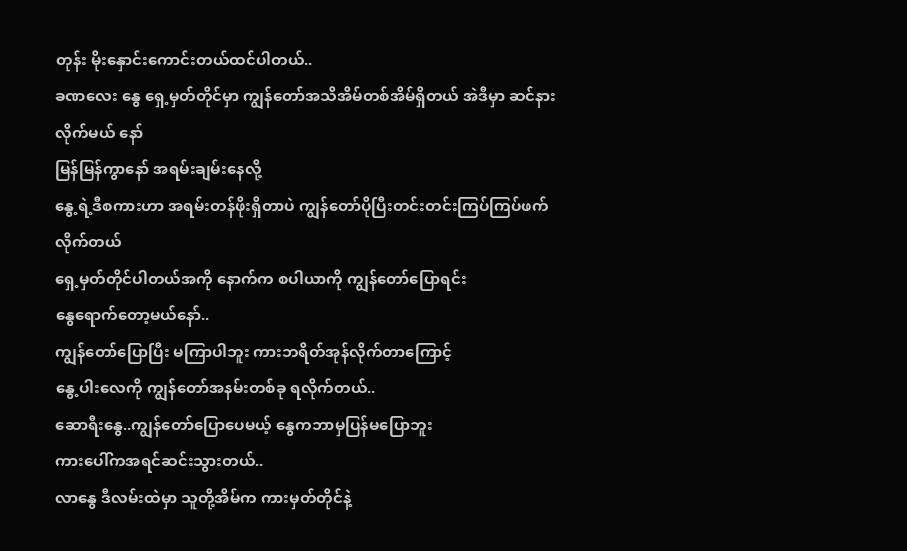တုန်း မိုးနှောင်းကောင်းတယ်ထင်ပါတယ်..
ခဏလေး နွေ ရှေ့မှတ်တိုင်မှာ ကျွန်တော်အသိအိမ်တစ်အိမ်ရှိတယ် အဲဒီမှာ ဆင်နားလိုက်မယ် နော်
မြန်မြန်ကွာနော် အရမ်းချမ်းနေလို့
နွေ့ရဲ့ဒီစကားဟာ အရမ်းတန်ဖိုးရှိတာပဲ ကျွန်တော်ပိုပြီးတင်းတင်းကြပ်ကြပ်ဖက်လိုက်တယ်
ရှေ့မှတ်တိုင်ပါတယ်အကို နောက်က စပါယာကို ကျွန်တော်ပြောရင်း
နွေရောက်တော့မယ်နော်..
ကျွန်တော်ပြောပြီး မကြာပါဘူး ကားဘရိတ်အုန်လိုက်တာကြောင့်
နွေ့ပါးလေကို ကျွန်တော်အနမ်းတစ်ခု ရလိုက်တယ်..
ဆောရီးနွေ..ကျွန်တော်ပြောပေမယ့် နွေကဘာမှပြန်မပြောဘူး
ကားပေါ်ကအရင်ဆင်းသွားတယ်..
လာနွေ ဒီလမ်းထဲမှာ သူတို့အိမ်က ကားမှတ်တိုင်နဲ့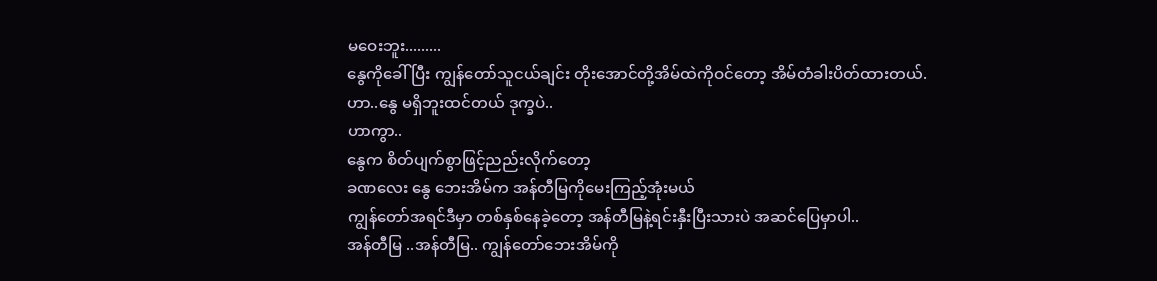မဝေးဘူး.........
နွေကိုခေါ်ပြီး ကျွန်တော်သူငယ်ချင်း တိုးအောင်တို့အိမ်ထဲကိုဝင်တော့ အိမ်တံခါးပိတ်ထားတယ်.
ဟာ..နွေ မရှိဘူးထင်တယ် ဒုက္ခပဲ..
ဟာကွာ..
နွေက စိတ်ပျက်စွာဖြင့်ညည်းလိုက်တော့
ခဏလေး နွေ ဘေးအိမ်က အန်တီမြကိုမေးကြည့်အုံးမယ်
ကျွန်တော်အရင်ဒီမှာ တစ်နှစ်နေခဲ့တော့ အန်တီမြနဲ့ရင်းနှီးပြီးသားပဲ အဆင်ပြေမှာပါ..
အန်တီမြ ..အန်တီမြ.. ကျွန်တော်ဘေးအိမ်ကို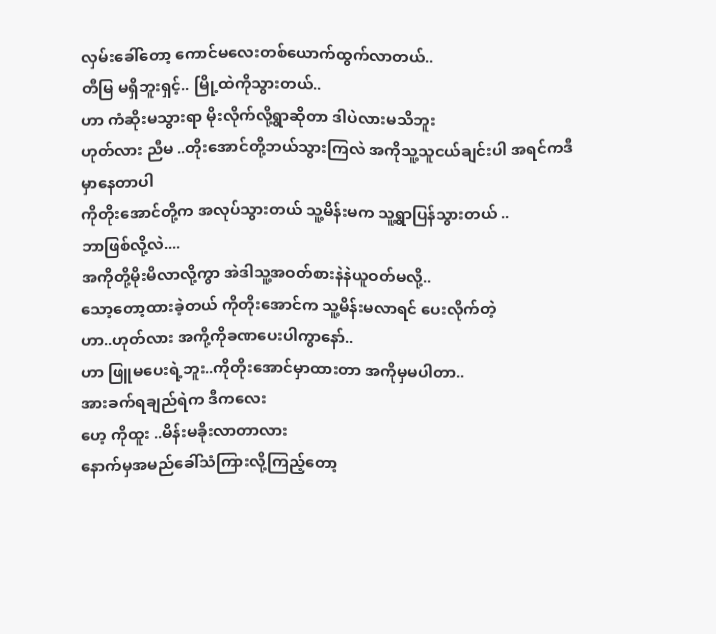လှမ်းခေါ်တော့ ကောင်မလေးတစ်ယောက်ထွက်လာတယ်..
တီမြ မရှိဘူးရှင့်.. မြို့ထဲကိုသွားတယ်..
ဟာ ကံဆိုးမသွားရာ မိုးလိုက်လို့ရွာဆိုတာ ဒါပဲလားမသိဘူး
ဟုတ်လား ညီမ ..တိုးအောင်တို့ဘယ်သွားကြလဲ အကိုသူ့သူငယ်ချင်းပါ အရင်ကဒီမှာနေတာပါ
ကိုတိုးအောင်တို့က အလုပ်သွားတယ် သူ့မိန်းမက သူ့ရွာပြန်သွားတယ် ..
ဘာဖြစ်လို့လဲ....
အကိုတို့မိုးမိလာလို့ကွာ အဲဒါသူ့အဝတ်စားနဲနဲယူဝတ်မလို့..
သော့တော့ထားခဲ့တယ် ကိုတိုးအောင်က သူ့မိန်းမလာရင် ပေးလိုက်တဲ့
ဟာ..ဟုတ်လား အကို့ကိုခဏပေးပါကွာနော်..
ဟာ ဖြူမပေးရဲ့ဘူး..ကိုတိုးအောင်မှာထားတာ အကိုမှမပါတာ..
အားခက်ရချည်ရဲက ဒီကလေး
ဟေ့ ကိုထူး ..မိန်းမခိုးလာတာလား
နောက်မှအမည်ခေါ်သံကြားလို့ကြည့်တော့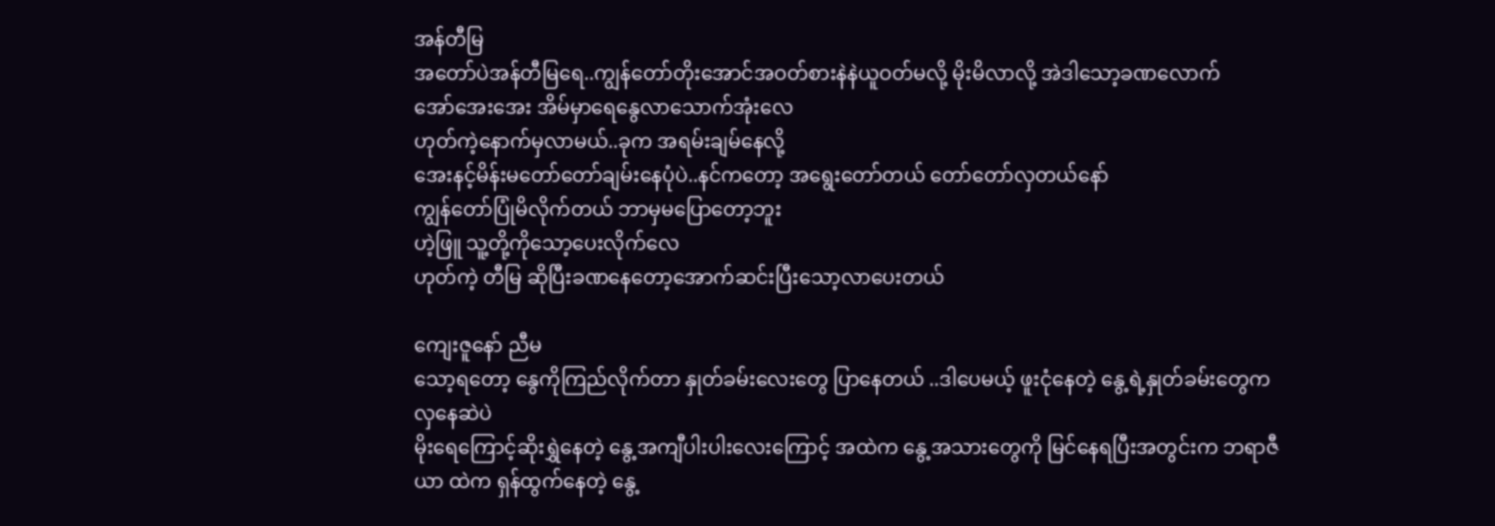အန်တီမြ
အတော်ပဲအန်တီမြရေ..ကျွန်တော်တိုးအောင်အဝတ်စားနဲနဲယူဝတ်မလို့ မိုးမိလာလို့ အဲဒါသော့ခဏလောက်
အော်အေးအေး အိမ်မှာရေနွေလာသောက်အုံးလေ
ဟုတ်ကဲ့နောက်မှလာမယ်..ခုက အရမ်းချမ်နေလို့
အေးနင့်မိန်းမတော်တော်ချမ်းနေပုံပဲ..နင်ကတော့ အရွေးတော်တယ် တော်တော်လှတယ်နော်
ကျွန်တော်ပြုံမိလိုက်တယ် ဘာမှမပြောတော့ဘူး
ဟဲ့ဖြူ သူ့တို့ကိုသော့ပေးလိုက်လေ
ဟုတ်ကဲ့ တီမြ ဆိုပြီးခဏနေတော့အောက်ဆင်းပြီးသော့လာပေးတယ်

ကျေးဇူနော် ညီမ
သော့ရတော့ နွေကိုကြည်လိုက်တာ နှုတ်ခမ်းလေးတွေ ပြာနေတယ် ..ဒါပေမယ့် ဖူးငုံနေတဲ့ နွေ့ရဲ့နှုတ်ခမ်းတွေက လှနေဆဲပဲ
မိုးရေကြောင့်ဆိုးရွှဲနေတဲ့ နွေ့အကျီပါးပါးလေးကြောင့် အထဲက နွေ့အသားတွေကို မြင်နေရပြီးအတွင်းက ဘရာဇီယာ ထဲက ရှန်ထွက်နေတဲ့ နွေ့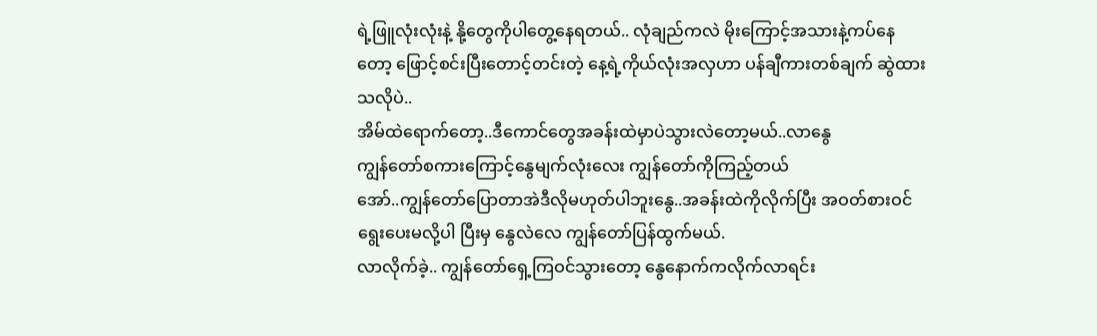ရဲ့ဖြူလုံးလုံးနဲ့ နို့တွေကိုပါတွေ့နေရတယ်.. လုံချည်ကလဲ မိုးကြောင့်အသားနဲ့ကပ်နေတော့ ဖြောင့်စင်းပြီးတောင့်တင်းတဲ့ နေ့ရဲ့ကိုယ်လုံးအလှဟာ ပန်ချီကားတစ်ချက် ဆွဲထားသလိုပဲ..
အိမ်ထဲရောက်တော့..ဒီကောင်တွေအခန်းထဲမှာပဲသွားလဲတော့မယ်..လာနွေ
ကျွန်တော်စကားကြောင့်နွေမျက်လုံးလေး ကျွန်တော်ကိုကြည့်တယ်
အော်..ကျွန်တော်ပြောတာအဲဒီလိုမဟုတ်ပါဘူးနွေ..အခန်းထဲကိုလိုက်ပြီး အဝတ်စားဝင်ရွေးပေးမလို့ပါ ပြီးမှ နွေလဲလေ ကျွန်တော်ပြန်ထွက်မယ်.
လာလိုက်ခဲ့.. ကျွန်တော်ရှေ့ကြဝင်သွားတော့ နွေနောက်ကလိုက်လာရင်း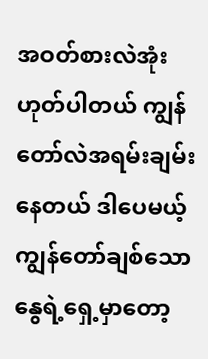အဝတ်စားလဲအုံး
ဟုတ်ပါတယ် ကျွန်တော်လဲအရမ်းချမ်းနေတယ် ဒါပေမယ့် ကျွန်တော်ချစ်သောနွေရဲ့ရှေ့မှာတော့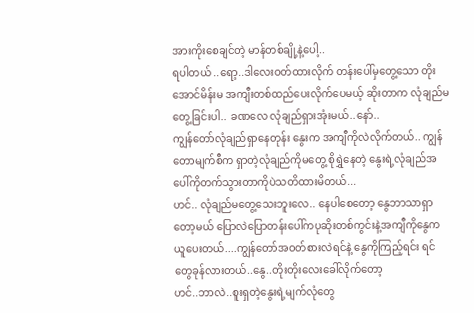အားကိုးစေချင်တဲ့ မာန်တစ်ချို့နဲ့ပေါ့..
ရပါတယ် ..ရော့..ဒါလေးဝတ်ထားလိုက် တန်းပေါ်မှတွေ့သော တိုးအောင်မိန်းမ အကျီးတစ်ထည်ပေးလိုက်ပေမယ့် ဆိုးတာက လုံချည်မတွေ့ခြင်းပါ.. ခဏလေ လုံချည်ရှားအုံးမယ်..နော်..
ကျွန်တော်လုံချည်ရှာနေတုန်း နွေးက အကျီကိုလဲလိုက်တယ်.. ကျွန်တောမျက်စီက ရှာတဲ့လုံချည်ကိုမတွေ့ စိုရွှဲနေတဲ့ နွေးရဲ့လုံချည်အပေါ်ကိုတက်သွားတာကိုပဲသတိထားမိတယ်...
ဟင်.. လုံချည်မတွေ့သေးဘူးလေ.. နေပါစေတော့ နွေဘာသာရှာတော့မယ် ပြောလဲပြောတန်းပေါ်ကပုဆိုးတစ်ကွင်းနဲ့အကျီကိုနွေကယူပေးတယ်....ကျွန်တော်အဝတ်စားလဲရင်နဲ့ နွေကိုကြည့်ရင်း ရင်တွေခုန်လားတယ်..နွေ..တိုးတိုးလေးခေါ်လိုက်တော့
ဟင်..ဘာလဲ..စူးရှတဲ့နွေးရဲ့မျက်လုံတွေ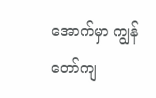အောက်မှာ ကျွန်တော်ကျ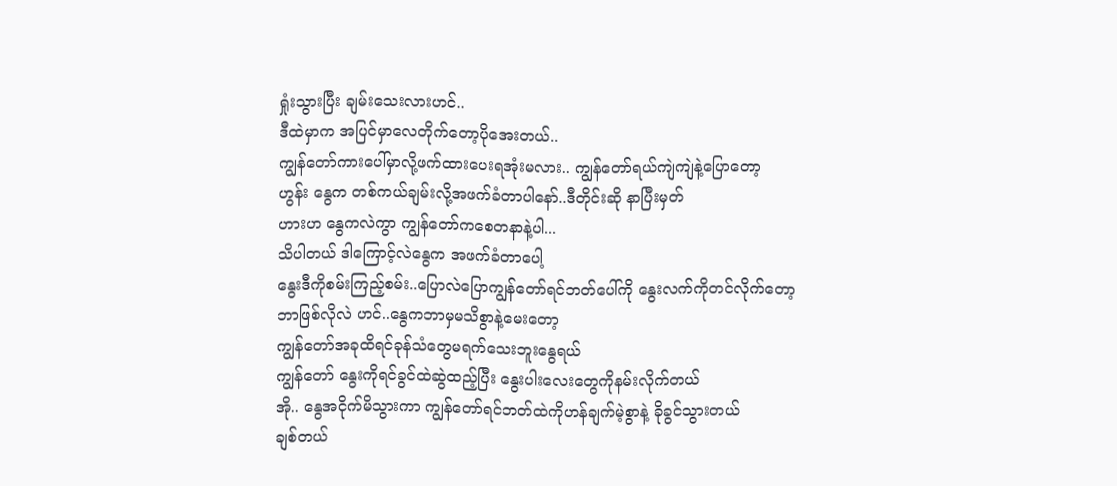ရှုံးသွားပြီး ချမ်းသေးလားဟင်..
ဒီထဲမှာက အပြင်မှာလေတိုက်တော့ပိုအေးတယ်..
ကျွန်တော်ကားပေါ်မှာလို့ဖက်ထားပေးရအုံးမလား.. ကျွန်တော်ရယ်ကျဲကျဲနဲ့ပြောတော့
ဟွန်း နွေက တစ်ကယ်ချမ်းလို့အဖက်ခံတာပါနော်..ဒီတိုင်းဆို နာပြီးမှတ်
ဟားဟ နွေကလဲကွာ ကျွန်တော်ကစေတနာနဲ့ပါ...
သိပါတယ် ဒါကြောင့်လဲနွေက အဖက်ခံတာပေါ့
နွေးဒီကိုစမ်းကြည့်စမ်း..ပြောလဲပြောကျွန်တော်ရင်ဘတ်ပေါ်ကို နွေးလက်ကိုတင်လိုက်တော့
ဘာဖြစ်လိုလဲ ဟင်..နွေကဘာမှမသိစွာနဲ့မေးတော့
ကျွန်တော်အခုထိရင်ခုန်သံတွေမရက်သေးဘူးနွေရယ်
ကျွန်တော် နွေးကိုရင်ခွင်ထဲဆွဲထည့်ပြီး နွေးပါးလေးတွေကိုနမ်းလိုက်တယ်
အို.. နွေအငိုက်မိသွားကာ ကျွန်တော်ရင်ဘတ်ထဲကိုဟန်ချက်မဲ့စွာနဲ့ ခိုခွင်သွားတယ်
ချစ်တယ်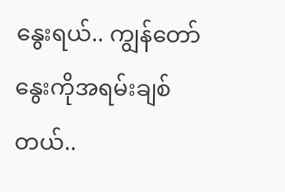နွေးရယ်.. ကျွန်တော်နွေးကိုအရမ်းချစ်တယ်..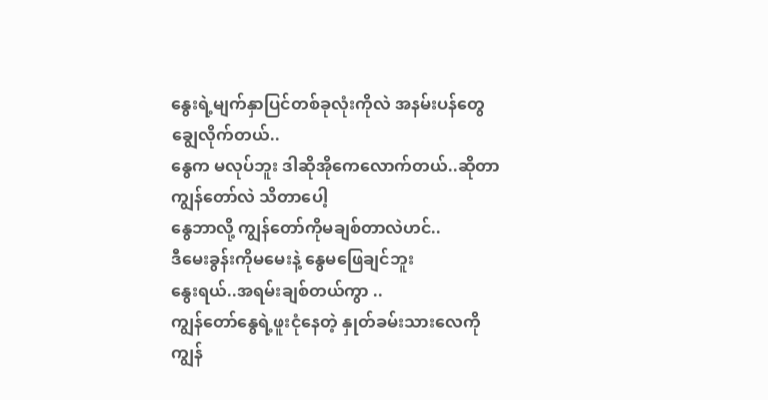နွေးရဲ့မျက်နှာပြင်တစ်ခုလုံးကိုလဲ အနမ်းပန်တွေချွေလိုက်တယ်..
နွေက မလုပ်ဘူး ဒါဆိုအိုကေလောက်တယ်..ဆိုတာကျွန်တော်လဲ သိတာပေါ့
နွေဘာလို့ ကျွန်တော်ကိုမချစ်တာလဲဟင်..
ဒီမေးခွန်းကိုမမေးနဲ့ နွေမဖြေချင်ဘူး
နွေးရယ်..အရမ်းချစ်တယ်ကွာ ..
ကျွန်တော်နွေရဲ့ဖူးငုံနေတဲ့ နှုတ်ခမ်းသားလေကို ကျွန်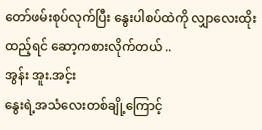တော်ဖမ်းစုပ်လုက်ပြီး နွေးပါစပ်ထဲကို လျှာလေးထိုးထည့်ရင် ဆော့ကစားလိုက်တယ် ..
အွန်း အူး.အင့်း
နွေးရဲ့အသံလေးတစ်ချို့ကြောင့်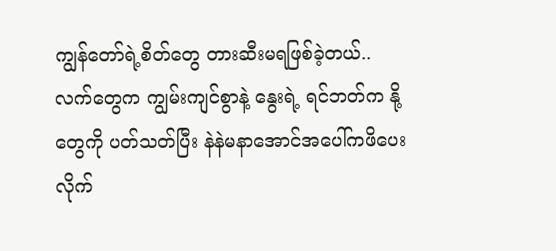ကျွန်တော်ရဲ့စိတ်တွေ တားဆီးမရဖြစ်ခဲ့တယ်..
လက်တွေက ကျွမ်းကျင်စွာနဲ့ နွေးရဲ့ ရင်ဘတ်က နို့တွေကို ပတ်သတ်ပြီး နဲနဲမနာအောင်အပေါ်ကဖိပေးလိုက်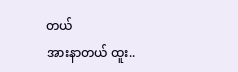တယ်
အားနာတယ် ထူး..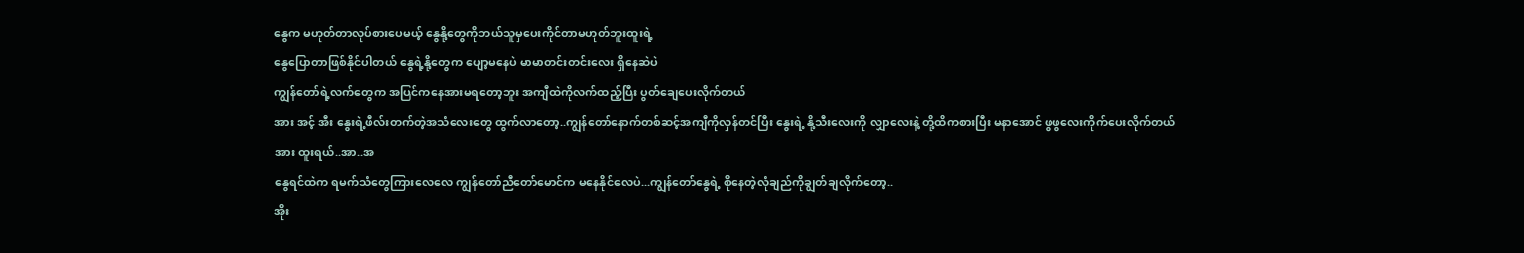နွေက မဟုတ်တာလုပ်စားပေမယ့် နွေနို့တွေကိုဘယ်သူမှပေးကိုင်တာမဟုတ်ဘူးထူးရဲ့
နွေပြောတာဖြစ်နိုင်ပါတယ် နွေရဲ့နို့တွေက ပျော့မနေပဲ မာမာတင်းတင်းလေး ရှိနေဆဲပဲ
ကျွန်တော်ရဲ့လက်တွေက အပြင်ကနေအားမရတော့ဘူး အကျီထဲကိုလက်ထည့်ပြီး ပွတ်ချေပေးလိုက်တယ်
အား အင့် အီး နွေးရဲ့ဖီလ်းတက်တဲ့အသံလေးတွေ ထွက်လာတော့..ကျွန်တော်နောက်တစ်ဆင့်အကျီကိုလှန်တင်ပြီး နွေးရဲ့ နို့သီးလေးကို လျှာလေးနဲ့ တို့ထိကစားပြီး မနာအောင် ဖွဖွလေးကိုက်ပေးလိုက်တယ်
အား ထူးရယ်..အာ..အ
နွေရင်ထဲက ရမက်သံတွေကြားလေလေ ကျွန်တော်ညီတော်မောင်က မနေနိုင်လေပဲ...ကျွန်တော်နွေရဲ့ စိုနေတဲ့လုံချည်ကိုချွတ်ချလိုက်တော့..
အိုး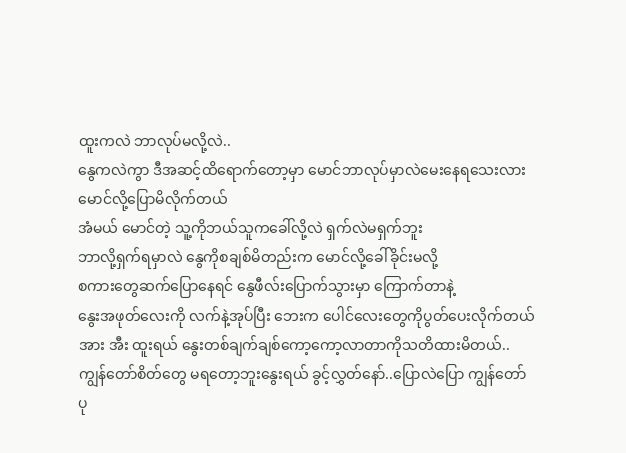ထူးကလဲ ဘာလုပ်မလို့လဲ..
နွေကလဲကွာ ဒီအဆင့်ထိရောက်တော့မှာ မောင်ဘာလုပ်မှာလဲမေးနေရသေးလား
မောင်လို့ပြောမိလိုက်တယ်
အံမယ် မောင်တဲ့ သူ့ကိုဘယ်သူကခေါ်လို့လဲ ရှက်လဲမရှက်ဘူး
ဘာလို့ရှက်ရမှာလဲ နွေကိုစချစ်မိတည်းက မောင်လို့ခေါ်ခိုင်းမလို့
စကားတွေဆက်ပြောနေရင် နွေဖီလ်းပြောက်သွားမှာ ကြောက်တာနဲ့
နွေးအဖုတ်လေးကို လက်နဲ့အုပ်ပြီး ဘေးက ပေါင်လေးတွေကိုပွတ်ပေးလိုက်တယ်
အား အီး ထူးရယ် နွေးတစ်ချက်ချစ်ကော့ကော့လာတာကိုသတိထားမိတယ်..
ကျွန်တော်စိတ်တွေ မရတော့ဘူးနွေးရယ် ခွင့်လွှတ်နော်..ပြောလဲပြော ကျွန်တော်ပု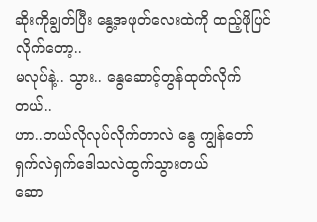ဆိုးကိုချွတ်ပြီး နွေ့အဖုတ်လေးထဲကို ထည့်ဖိုပြင်လိုက်တော့..
မလုပ်နဲ့.. သွား.. နွေဆောင့်တွန်ထုတ်လိုက်တယ်..
ဟာ..ဘယ်လိုလုပ်လိုက်တာလဲ နွေ ကျွန်တော်ရှက်လဲရှက်ဒေါသလဲထွက်သွားတယ်
ဆော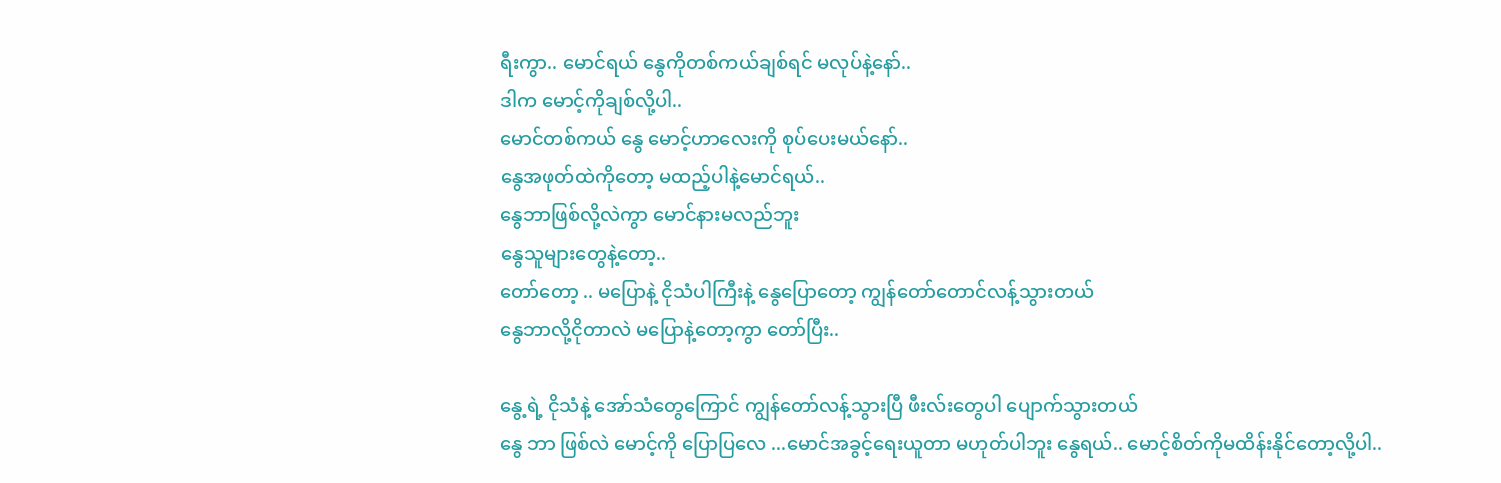ရီးကွာ.. မောင်ရယ် နွေကိုတစ်ကယ်ချစ်ရင် မလုပ်နဲ့နော်..
ဒါက မောင့်ကိုချစ်လို့ပါ..
မောင်တစ်ကယ် နွေ မောင့်ဟာလေးကို စုပ်ပေးမယ်နော်..
နွေအဖုတ်ထဲကိုတော့ မထည့်ပါနဲ့မောင်ရယ်..
နွေဘာဖြစ်လို့လဲကွာ မောင်နားမလည်ဘူး
နွေသူများတွေနဲ့တော့..
တော်တော့ .. မပြောနဲ့ ငိုသံပါကြီးနဲ့ နွေပြောတော့ ကျွန်တော်တောင်လန့်သွားတယ်
နွေဘာလို့ငိုတာလဲ မပြောနဲ့တော့ကွာ တော်ပြီး..

နွေ့ရဲ့ ငိုသံနဲ့ အော်သံတွေကြောင် ကျွန်တော်လန့်သွားပြီ ဖီးလ်းတွေပါ ပျောက်သွားတယ်
နွေ ဘာ ဖြစ်လဲ မောင့်ကို ပြောပြလေ ...မောင်အခွင့်ရေးယူတာ မဟုတ်ပါဘူး နွေရယ်.. မောင့်စိတ်ကိုမထိန်းနိုင်တော့လို့ပါ..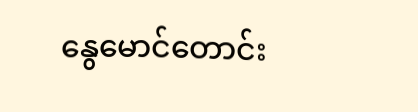နွေမောင်တောင်း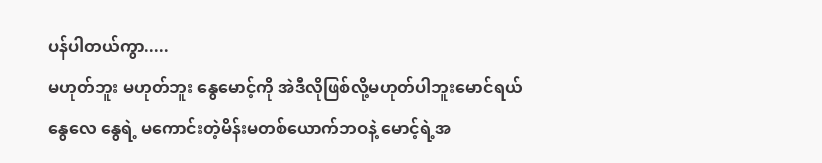ပန်ပါတယ်ကွာ.....
မဟုတ်ဘူး မဟုတ်ဘူး နွေမောင့်ကို အဲဒီလိုဖြစ်လို့မဟုတ်ပါဘူးမောင်ရယ်
နွေလေ နွေရဲ့ မကောင်းတဲ့မိန်းမတစ်ယောက်ဘဝနဲ့ မောင့်ရဲ့အ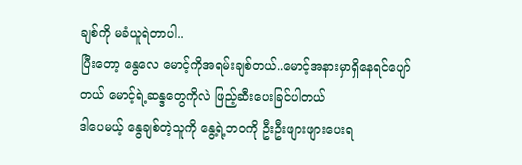ချစ်ကို မခံယူရဲတာပါ..
ပြီးတော့ နွေလေ မောင့်ကိုအရမ်းချစ်တယ်..မောင့်အနားမှာရှိနေရင်ပျော်တယ် မောင့်ရဲ့ဆန္ဒတွေကိုလဲ ဖြည့်ဆီးပေးခြင်ပါတယ်
ဒါပေမယ့် နွေချစ်တဲ့သူကို နွေ့ရဲ့ဘဝကို ဦးဦးဖျားဖျားပေးရ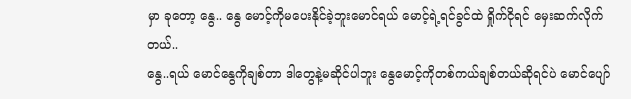မှာ ခုတော့ နွေ.. နွေ မောင့်ကိုမပေးနိုင်ခဲ့ဘူးမောင်ရယ် မောင့်ရဲ့ရင်ခွင်ထဲ ရှိုက်ငိုရင် မှေးဆက်လိုက်တယ်..
နွေ..ရယ် မောင်နွေကိုချစ်တာ ဒါတွေနဲ့မဆိုင်ပါဘူး နွေမောင့်ကိုတစ်ကယ်ချစ်တယ်ဆိုရင်ပဲ မောင်ပျော်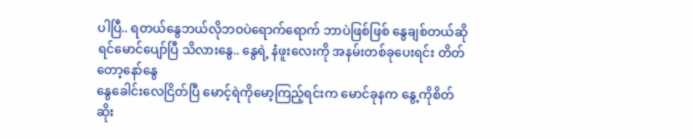ပါပြီ.. ရတယ်နွေဘယ်လိုဘဝပဲရောက်ရောက် ဘာပဲဖြစ်ဖြစ် နွေချစ်တယ်ဆိုရင်မောင်ပျော်ပြီ သိလားနွေ.. နွေရဲ့ နံဖူးလေးကို အနမ်းတစ်ခုပေးရင်း တိတ်တော့နော်နွေ
နွေခေါင်းလေငြိတ်ပြီ မောင့်ရဲကိုမော့ကြည့်ရင်းက မောင်ခုနက နွေ့ကိုစိတ်ဆိုး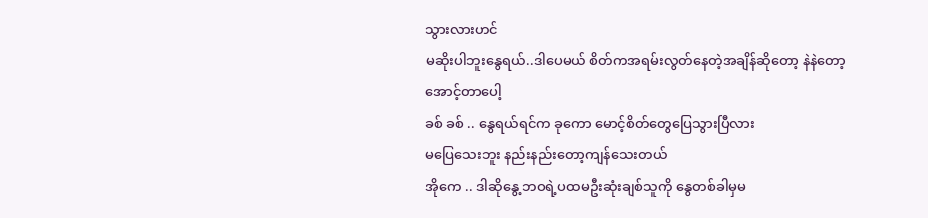သွားလားဟင်
မဆိုးပါဘူးနွေရယ်..ဒါပေမယ် စိတ်ကအရမ်းလွတ်နေတဲ့အချိန်ဆိုတော့ နဲနဲတော့ အောင့်တာပေါ့
ခစ် ခစ် .. နွေရယ်ရင်က ခုကော မောင့်စိတ်တွေပြေသွားပြီလား
မပြေသေးဘူး နည်းနည်းတော့ကျန်သေးတယ်
အိုကေ .. ဒါဆိုနွေ့ဘဝရဲ့ပထမဦးဆုံးချစ်သူကို နွေတစ်ခါမှမ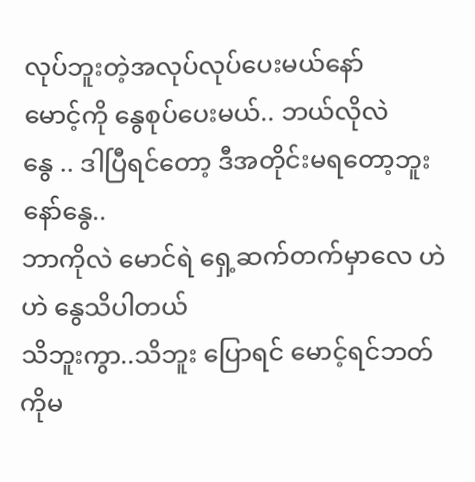လုပ်ဘူးတဲ့အလုပ်လုပ်ပေးမယ်နော်
မောင့်ကို နွေစုပ်ပေးမယ်.. ဘယ်လိုလဲ
နွေ .. ဒါပြီရင်တော့ ဒီအတိုင်းမရတော့ဘူးနော်နွေ..
ဘာကိုလဲ မောင်ရဲ ရှေ့ဆက်တက်မှာလေ ဟဲ ဟဲ နွေသိပါတယ်
သိဘူးကွာ..သိဘူး ပြောရင် မောင့်ရင်ဘတ်ကိုမ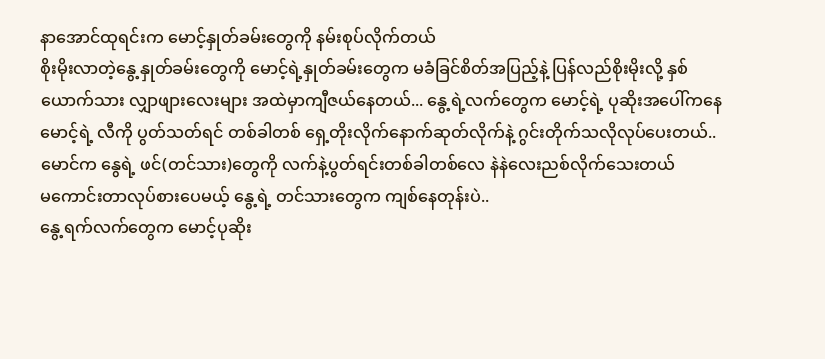နာအောင်ထုရင်းက မောင့်နှုတ်ခမ်းတွေကို နမ်းစုပ်လိုက်တယ်
စိုးမိုးလာတဲ့နွေ့နှုတ်ခမ်းတွေကို မောင့်ရဲ့နှုတ်ခမ်းတွေက မခံခြင်စိတ်အပြည့်နဲ့ ပြန်လည်စိုးမိုးလို့ နှစ်ယောက်သား လျှာဖျားလေးများ အထဲမှာကျီဇယ်နေတယ်... နွေ့ရဲ့လက်တွေက မောင့်ရဲ့ ပုဆိုးအပေါ်ကနေ မောင့်ရဲ့ လီကို ပွတ်သတ်ရင် တစ်ခါတစ် ရှေ့တိုးလိုက်နောက်ဆုတ်လိုက်နဲ့ ဂွင်းတိုက်သလိုလုပ်ပေးတယ်..
မောင်က နွေရဲ့ ဖင်(တင်သား)တွေကို လက်နဲ့ပွတ်ရင်းတစ်ခါတစ်လေ နဲနဲလေးညစ်လိုက်သေးတယ်
မကောင်းတာလုပ်စားပေမယ့် နွေ့ရဲ့ တင်သားတွေက ကျစ်နေတုန်းပဲ..
နွေ့ရက်လက်တွေက မောင့်ပုဆိုး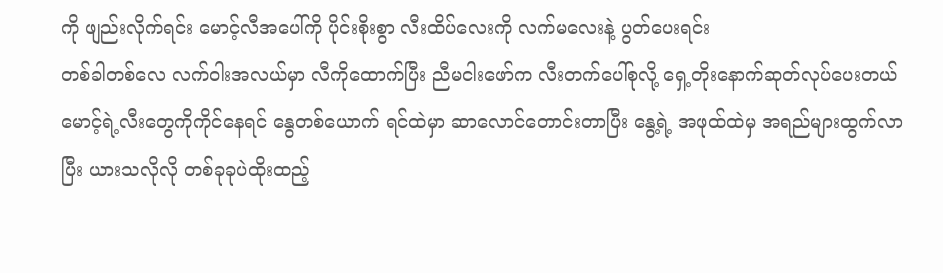ကို ဖျည်းလိုက်ရင်း မောင့်လီအပေါ်ကို ပိုင်းစိုးစွာ လီးထိပ်လေးကို လက်မလေးနဲ့ ပွတ်ပေးရင်း
တစ်ခါတစ်လေ လက်ဝါးအလယ်မှာ လီကိုထောက်ပြီး ညီမငါးဖော်က လီးတက်ပေါ်စုလို့ ရှေ့တိုးနောက်ဆုတ်လုပ်ပေးတယ်
မောင့်ရဲ့လီးတွေကိုကိုင်နေရင် နွေတစ်ယောက် ရင်ထဲမှာ ဆာလောင်တောင်းတာပြီး နွေ့ရဲ့ အဖုထ်ထဲမှ အရည်များထွက်လာပြီး ယားသလိုလို တစ်ခုခုပဲထိုးထည့်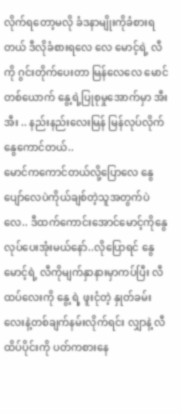လိုက်ရတော့မလို ခံဒနာမျိုးကိုခံစားရတယ် ဒီလိုခံစားရလေ လေ မောင့်ရဲ့ လီကို ဂွင်းတိုက်ပေးတာ မြန်လေလေ မောင်တစ်ယောက် နွေ့ရဲ့ပြုစုမှုအောက်မှာ အီး အီး .. နည်းနည်းလေးမြန် မြန်လုပ်လိုက်နွေကောင်တယ်..
မောင်ကကောင်တယ်လို့ပြောလေ နွေပျော်လေပဲကိုယ်ချစ်တဲ့သူအတွက်ပဲလေ.. ဒီထက်ကောင်းအောင်မောင့်ကိုနွေလုပ်ပေးအုံးမယ်နော်..လိုပြောရင် နွေမောင့်ရဲ့ လီကိုမျက်နှာနားမှာကပ်ပြီး လီထပ်လေးကို နွေ့ရဲ့ ဖူးငုံတဲ့ နှုတ်ခမ်းလေးနဲ့တစ်ချက်နမ်းလိုက်ရင်း လျှာနဲ့ လီထိပ်ပိုင်းကို ပတ်ကစားနေ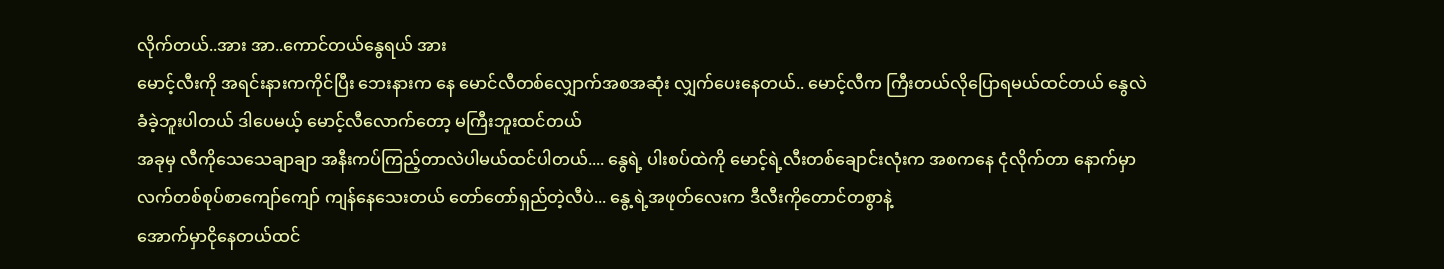လိုက်တယ်..အား အာ..ကောင်တယ်နွေရယ် အား
မောင့်လီးကို အရင်းနားကကိုင်ပြီး ဘေးနားက နေ မောင်လီတစ်လျှောက်အစအဆုံး လျှက်ပေးနေတယ်.. မောင့်လီက ကြီးတယ်လိုပြောရမယ်ထင်တယ် နွေလဲ ခံခဲ့ဘူးပါတယ် ဒါပေမယ့် မောင့်လီလောက်တော့ မကြီးဘူးထင်တယ်
အခုမှ လီကိုသေသေချာချာ အနီးကပ်ကြည့်တာလဲပါမယ်ထင်ပါတယ်.... နွေရဲ့ ပါးစပ်ထဲကို မောင့်ရဲ့လီးတစ်ချောင်းလုံးက အစကနေ ငုံလိုက်တာ နောက်မှာ လက်တစ်စုပ်စာကျော်ကျော် ကျန်နေသေးတယ် တော်တော်ရှည်တဲ့လီပဲ... နွေ့ရဲ့အဖုတ်လေးက ဒီလီးကိုတောင်တစွာနဲ့
အောက်မှာငိုနေတယ်ထင်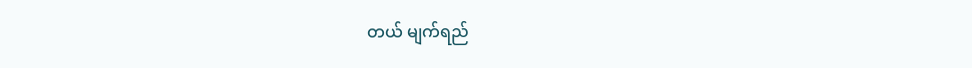တယ် မျက်ရည်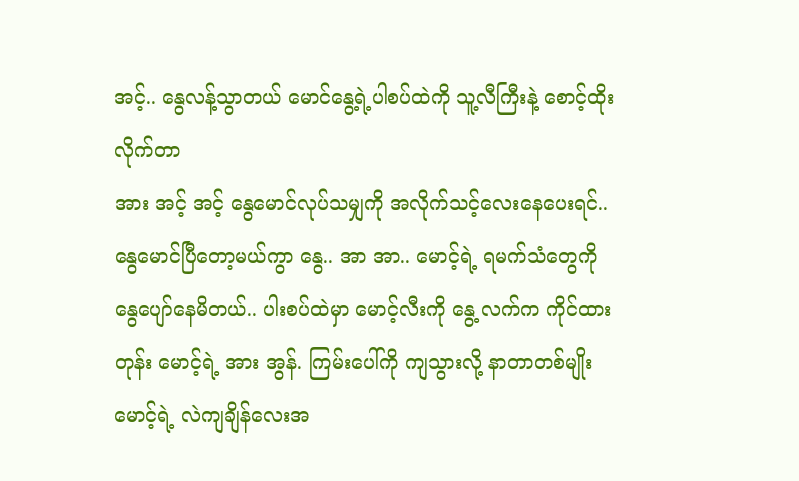အင့်.. နွေလန့်သွာတယ် မောင်နွေ့ရဲ့ပါစပ်ထဲကို သူ့လီကြီးနဲ့ စောင့်ထိုးလိုက်တာ
အား အင့် အင့် နွေမောင်လုပ်သမျှကို အလိုက်သင့်လေးနေပေးရင်..နွေမောင်ပြီတော့မယ်ကွာ နွေ.. အာ အာ.. မောင့်ရဲ့ ရမက်သံတွေကို နွေပျော်နေမိတယ်.. ပါးစပ်ထဲမှာ မောင့်လီးကို နွေ့ လက်က ကိုင်ထားတုန်း မောင့်ရဲ့ အား အွန်. ကြမ်းပေါ်ကို ကျသွားလို့ နာတာတစ်မျိုး မောင့်ရဲ့ လဲကျချိန်လေးအ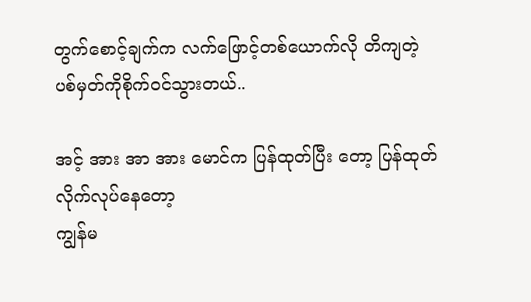တွက်စောင့်ချက်က လက်ဖြောင့်တစ်ယောက်လို တိကျတဲ့ ပစ်မှတ်ကိုစိုက်ဝင်သွားတယ်..

အင့် အား အာ အား မောင်က ပြန်ထုတ်ပြီး တော့ ပြန်ထုတ်လိုက်လုပ်နေတော့
ကျွန်မ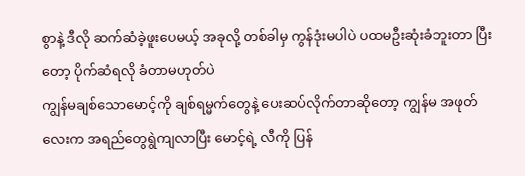စွာနဲ့ ဒီလို ဆက်ဆံခဲ့ဖူးပေမယ့် အခုလို့ တစ်ခါမှ ကွန်ဒုံးမပါပဲ ပထမဦးဆုံးခံဘူးတာ ပြီးတော့ ပိုက်ဆံရလို ခံတာမဟုတ်ပဲ
ကျွန်မချစ်သောမောင့်ကို ချစ်ရမ္မက်တွေနဲ့ ပေးဆပ်လိုက်တာဆိုတော့ ကျွန်မ အဖုတ်လေးက အရည်တွေရွဲကျလာပြီး မောင့်ရဲ့ လီကို ပြန်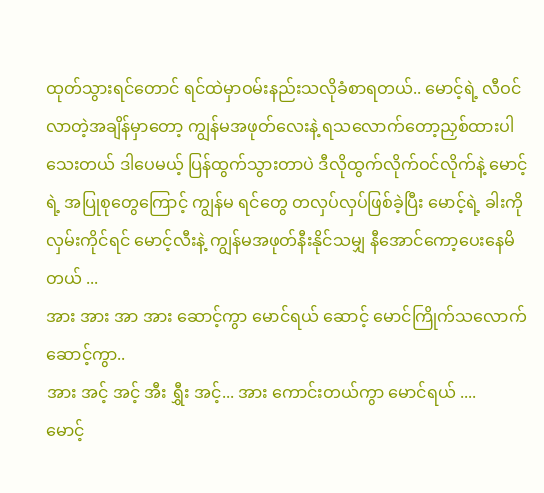ထုတ်သွားရင်တောင် ရင်ထဲမှာဝမ်းနည်းသလိုခံစာရတယ်.. မောင့်ရဲ့ လီဝင်လာတဲ့အချိန်မှာတော့ ကျွန်မအဖုတ်လေးနဲ့ ရသလောက်တော့ညှစ်ထားပါသေးတယ် ဒါပေမယ့် ပြန်ထွက်သွားတာပဲ ဒီလိုထွက်လိုက်ဝင်လိုက်နဲ့ မောင့်ရဲ့ အပြုစုတွေကြောင့် ကျွန်မ ရင်တွေ တလှပ်လှပ်ဖြစ်ခဲ့ပြီး မောင့်ရဲ့ ခါးကို လှမ်းကိုင်ရင် မောင့်လီးနဲ့ ကျွန်မအဖုတ်နီးနိုင်သမျှ နီအောင်ကော့ပေးနေမိတယ် ...
အား အား အာ အား ဆောင့်ကွာ မောင်ရယ် ဆောင့် မောင်ကြိုက်သလောက်ဆောင့်ကွာ..
အား အင့် အင့် အီး ရွှီး အင့်... အား ကောင်းတယ်ကွာ မောင်ရယ် ....
မောင့်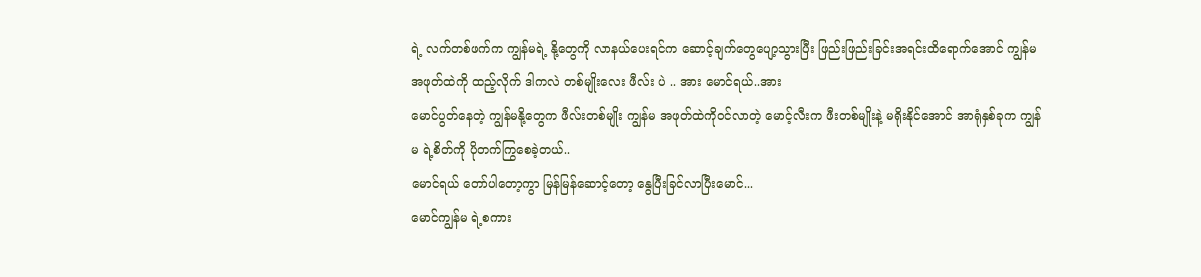ရဲ့ လက်တစ်ဖက်က ကျွန်မရဲ့ နို့တွေကို လာနယ်ပေးရင်က ဆောင့်ချက်တွေပျော့သွားပြီး ဖြည်းဖြည်းခြင်းအရင်းထိရောက်အောင် ကျွန်မအဖုတ်ထဲကို ထည့်လိုက် ဒါကလဲ တစ်မျိုးလေး ဖီလ်း ပဲ .. အား မောင်ရယ်..အား
မောင်ပွတ်နေတဲ့ ကျွန်မနို့တွေက ဖီလ်းတစ်မျိုး ကျွန်မ အဖုတ်ထဲကိုဝင်လာတဲ့ မောင့်လီးက ဖီးတစ်မျိုးနဲ့ မရိုးနိုင်အောင် အာရုံနှစ်ခုက ကျွန်မ ရဲ့စိတ်ကို ပိုတက်ကြွစေခဲ့တယ်..
မောင်ရယ် တော်ပါတော့ကွာ မြန်မြန်ဆောင့်တော့ နွေပြီးခြင်လာပြီးမောင်...
မောင်ကျွန်မ ရဲ့စကား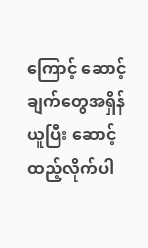ကြောင့် ဆောင့်ချက်တွေအရှိန်ယူပြီး ဆောင့်ထည့်လိုက်ပါ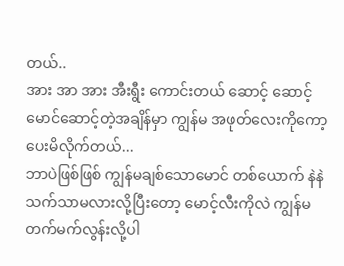တယ်..
အား အာ အား အီးရွီး ကောင်းတယ် ဆောင့် ဆောင့်
မောင်ဆောင့်တဲ့အချိန်မှာ ကျွန်မ အဖုတ်လေးကိုကော့ပေးမိလိုက်တယ်...
ဘာပဲဖြစ်ဖြစ် ကျွန်မချစ်သောမောင် တစ်ယောက် နဲနဲ သက်သာမလားလို့ပြီးတော့ မောင့်လီးကိုလဲ ကျွန်မ တက်မက်လွန်းလို့ပါ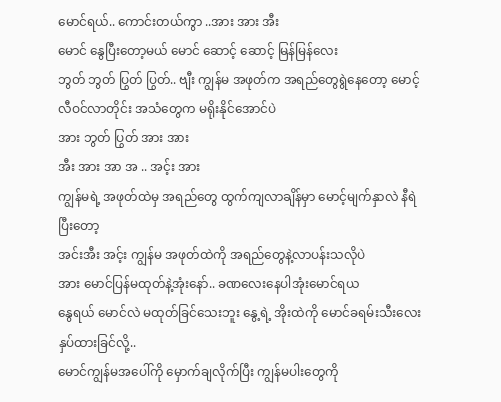မောင်ရယ်.. ကောင်းတယ်ကွာ ..အား အား အီး
မောင် နွေပြီးတော့မယ် မောင် ဆောင့် ဆောင့် မြန်မြန်လေး
ဘွတ် ဘွတ် ပြွတ် ပြွတ်.. ဗျီး ကျွန်မ အဖုတ်က အရည်တွေရွဲနေတော့ မောင့်လီဝင်လာတိုင်း အသံတွေက မရိုးနိုင်အောင်ပဲ
အား ဘွတ် ပြွတ် အား အား
အီး အား အာ အ .. အင့်း အား
ကျွန်မရဲ့ အဖုတ်ထဲမှ အရည်တွေ ထွက်ကျလာချိန်မှာ မောင့်မျက်နှာလဲ နီရဲပြီးတော့
အင်းအီး အင့်း ကျွန်မ အဖုတ်ထဲကို အရည်တွေနဲ့လာပန်းသလိုပဲ
အား မောင်ပြန်မထုတ်နဲ့အုံးနော်.. ခဏလေးနေပါအုံးမောင်ရယ
နွေရယ် မောင်လဲ မထုတ်ခြင်သေးဘူး နွေ့ရဲ့ အိုးထဲကို မောင်ခရမ်းသီးလေး နှပ်ထားခြင်လို့..
မောင်ကျွန်မအပေါ်ကို မှောက်ချလိုက်ပြီး ကျွန်မပါးတွေကို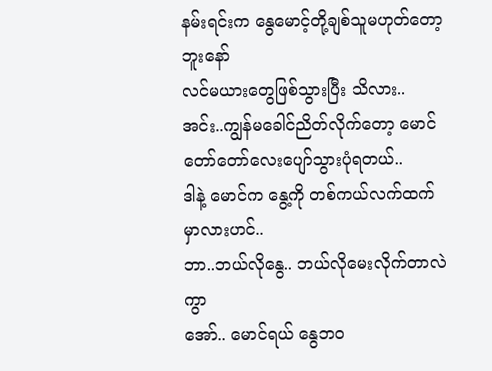နမ်းရင်းက နွေမောင့်တို့ချစ်သူမဟုတ်တော့ဘူးနော်
လင်မယားတွေဖြစ်သွားပြီး သိလား..
အင်း..ကျွန်မခေါင်ညိတ်လိုက်တော့ မောင်တော်တော်လေးပျော်သွားပုံရတယ်..
ဒါနဲ့ မောင်က နွေ့ကို တစ်ကယ်လက်ထက်မှာလားဟင်..
ဘာ..ဘယ်လိုနွေ.. ဘယ်လိုမေးလိုက်တာလဲကွာ
အော်.. မောင်ရယ် နွေဘဝ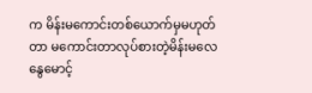က မိန်းမကောင်းတစ်ယောက်မှမဟုတ်တာ မကောင်းတာလုပ်စားတဲ့မိန်းမလေ
နွေမောင့်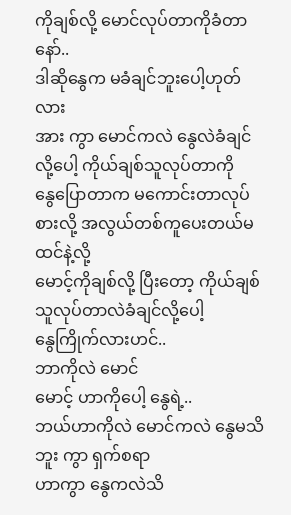ကိုချစ်လို့ မောင်လုပ်တာကိုခံတာနော်..
ဒါဆိုနွေက မခံချင်ဘူးပေါ့ဟုတ်လား
အား ကွာ မောင်ကလဲ နွေလဲခံချင်လို့ပေါ့ ကိုယ်ချစ်သူလုပ်တာကို
နွေပြောတာက မကောင်းတာလုပ်စားလို့ အလွယ်တစ်ကူပေးတယ်မထင်နဲ့လို့
မောင့်ကိုချစ်လို့ ပြီးတော့ ကိုယ်ချစ်သူလုပ်တာလဲခံချင်လို့ပေါ့
နွေကြိုက်လားဟင်..
ဘာကိုလဲ မောင်
မောင့် ဟာကိုပေါ့ နွေရဲ့..
ဘယ်ဟာကိုလဲ မောင်ကလဲ နွေမသိဘူး ကွာ ရှက်စရာ
ဟာကွာ နွေကလဲသိ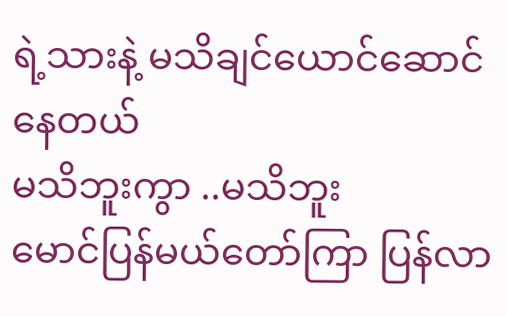ရဲ့သားနဲ့ မသိချင်ယောင်ဆောင်နေတယ်
မသိဘူးကွာ ..မသိဘူး
မောင်ပြန်မယ်တော်ကြာ ပြန်လာ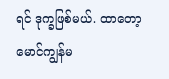ရင် ဒုက္ခဖြစ်မယ်. ထာတော့
မောင်ကျွန်မ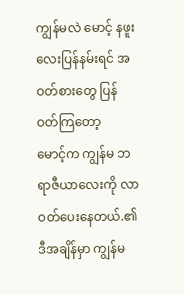ကျွန်မလဲ မောင့် နဖူးလေးပြန်နမ်းရင် အဝတ်စားတွေ ပြန်ဝတ်ကြတော့
မောင့်က ကျွန်မ ဘရာဇီယာလေးကို လာဝတ်ပေးနေတယ်.၏ဒီအချိန်မှာ ကျွန်မ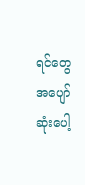ရင်တွေအပျော်ဆုံးပေါ့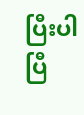ပြီးပါပြီ